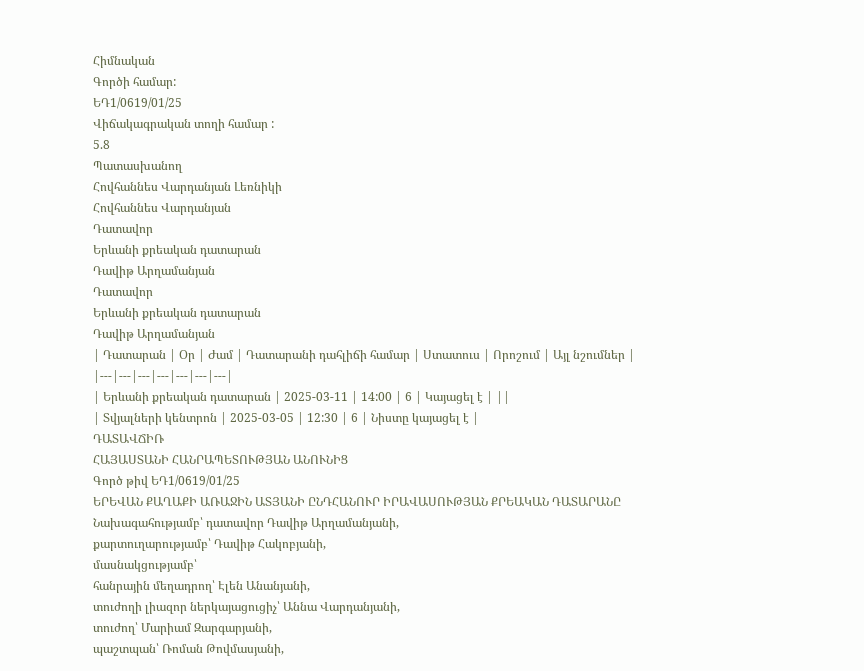Հիմնական
Գործի համար:
ԵԴ1/0619/01/25
Վիճակագրական տողի համար :
5.8
Պատասխանող
Հովհաննես Վարդանյան Լեռնիկի
Հովհաննես Վարդանյան
Դատավոր
Երևանի քրեական դատարան
Դավիթ Արղամանյան
Դատավոր
Երևանի քրեական դատարան
Դավիթ Արղամանյան
| Դատարան | Օր | Ժամ | Դատարանի դահլիճի համար | Ստատուս | Որոշում | Այլ նշումներ |
|---|---|---|---|---|---|---|
| Երևանի քրեական դատարան | 2025-03-11 | 14:00 | 6 | Կայացել է | ||
| Տվյալների կենտրոն | 2025-03-05 | 12:30 | 6 | Նիստը կայացել է |
ԴԱՏԱՎՃԻՌ
ՀԱՅԱՍՏԱՆԻ ՀԱՆՐԱՊԵՏՈՒԹՅԱՆ ԱՆՈՒՆԻՑ
Գործ թիվ ԵԴ1/0619/01/25
ԵՐԵՎԱՆ ՔԱՂԱՔԻ ԱՌԱՋԻՆ ԱՏՅԱՆԻ ԸՆԴՀԱՆՈՒՐ ԻՐԱՎԱՍՈՒԹՅԱՆ ՔՐԵԱԿԱՆ ԴԱՏԱՐԱՆԸ
Նախագահությամբ՝ դատավոր Դավիթ Արղամանյանի,
քարտուղարությամբ՝ Դավիթ Հակոբյանի,
մասնակցությամբ՝
հանրային մեղադրող՝ Էլեն Անանյանի,
տուժողի լիազոր ներկայացուցիչ՝ Աննա Վարդանյանի,
տուժող՝ Մարիամ Զարգարյանի,
պաշտպան՝ Ռոման Թովմասյանի,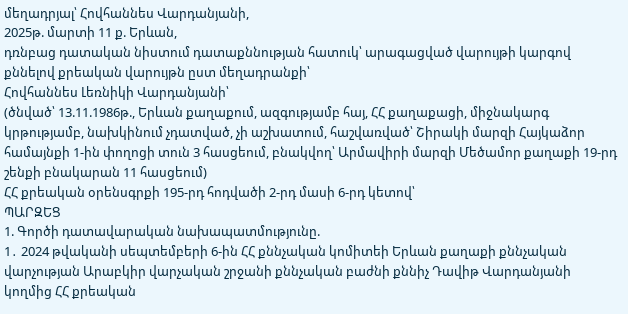մեղադրյալ՝ Հովհաննես Վարդանյանի,
2025թ. մարտի 11 ք. Երևան,
դռնբաց դատական նիստում դատաքննության հատուկ՝ արագացված վարույթի կարգով քննելով քրեական վարույթն ըստ մեղադրանքի՝
Հովհաննես Լեռնիկի Վարդանյանի՝
(ծնված՝ 13.11.1986թ., Երևան քաղաքում, ազգությամբ հայ, ՀՀ քաղաքացի, միջնակարգ կրթությամբ, նախկինում չդատված, չի աշխատում, հաշվառված՝ Շիրակի մարզի Հայկաձոր համայնքի 1-ին փողոցի տուն 3 հասցեում, բնակվող՝ Արմավիրի մարզի Մեծամոր քաղաքի 19-րդ շենքի բնակարան 11 հասցեում)
ՀՀ քրեական օրենսգրքի 195-րդ հոդվածի 2-րդ մասի 6-րդ կետով՝
ՊԱՐԶԵՑ
1. Գործի դատավարական նախապատմությունը.
1․ 2024 թվականի սեպտեմբերի 6-ին ՀՀ քննչական կոմիտեի Երևան քաղաքի քննչական վարչության Արաբկիր վարչական շրջանի քննչական բաժնի քննիչ Դավիթ Վարդանյանի կողմից ՀՀ քրեական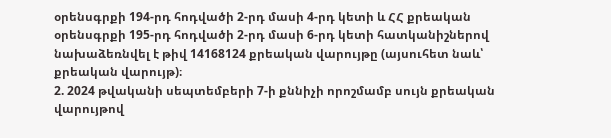օրենսգրքի 194-րդ հոդվածի 2-րդ մասի 4-րդ կետի և ՀՀ քրեական օրենսգրքի 195-րդ հոդվածի 2-րդ մասի 6-րդ կետի հատկանիշներով նախաձեռնվել է թիվ 14168124 քրեական վարույթը (այսուհետ նաև՝ քրեական վարույթ)։
2. 2024 թվականի սեպտեմբերի 7-ի քննիչի որոշմամբ սույն քրեական վարույթով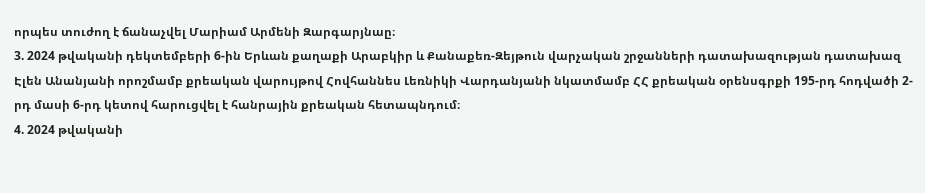որպես տուժող է ճանաչվել Մարիամ Արմենի Զարգարյնաը։
3. 2024 թվականի դեկտեմբերի 6-ին Երևան քաղաքի Արաբկիր և Քանաքեռ-Զեյթուն վարչական շրջանների դատախազության դատախազ Էլեն Անանյանի որոշմամբ քրեական վարույթով Հովհաննես Լեռնիկի Վարդանյանի նկատմամբ ՀՀ քրեական օրենսգրքի 195-րդ հոդվածի 2-րդ մասի 6-րդ կետով հարուցվել է հանրային քրեական հետապնդում։
4. 2024 թվականի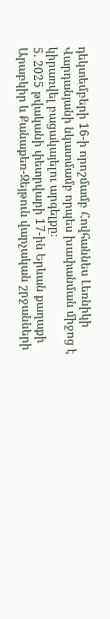դեկտեմբերի 16-ի որոշմամբ Հովհաննես Լեռնիկի Վարդանյանի նկատմամբ որպես խափանման միջոց է կիրառվել բացակայելու արգելքը։
5. 2025 թվականի փետրվարի 17-ին Երևան քաղաքի Արաբկիր և Քանաքեռ-Զեյթուն վարչական շրջանների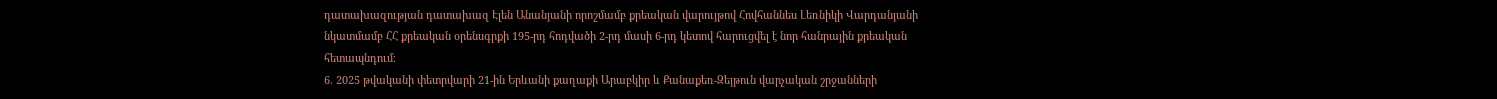դատախազության դատախազ Էլեն Անանյանի որոշմամբ քրեական վարույթով Հովհաննես Լեռնիկի Վարդանյանի նկատմամբ ՀՀ քրեական օրենսգրքի 195-րդ հոդվածի 2-րդ մասի 6-րդ կետով հարուցվել է նոր հանրային քրեական հետապնդում։
6. 2025 թվականի փետրվարի 21-ին Երևանի քաղաքի Արաբկիր և Քանաքեռ-Զեյթուն վարչական շրջանների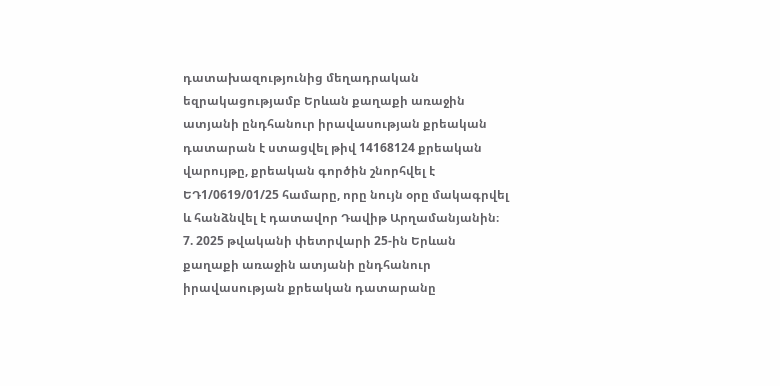դատախազությունից մեղադրական եզրակացությամբ Երևան քաղաքի առաջին ատյանի ընդհանուր իրավասության քրեական դատարան է ստացվել թիվ 14168124 քրեական վարույթը, քրեական գործին շնորհվել է ԵԴ1/0619/01/25 համարը, որը նույն օրը մակագրվել և հանձնվել է դատավոր Դավիթ Արղամանյանին։
7. 2025 թվականի փետրվարի 25-ին Երևան քաղաքի առաջին ատյանի ընդհանուր իրավասության քրեական դատարանը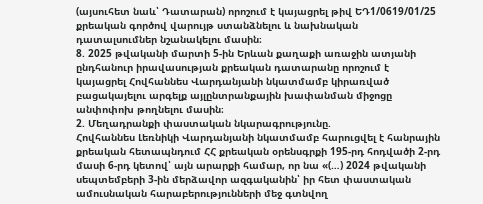(այսուհետ նաև՝ Դատարան) որոշում է կայացրել թիվ ԵԴ1/0619/01/25 քրեական գործով վարույթ ստանձնելու և նախնական դատալսումներ նշանակելու մասին։
8. 2025 թվականի մարտի 5-ին Երևան քաղաքի առաջին ատյանի ընդհանուր իրավասության քրեական դատարանը որոշում է կայացրել Հովհաննես Վարդանյանի նկատմամբ կիրառված բացակայելու արգելք այլընտրանքային խափանման միջոցը անփոփոխ թողնելու մասին։
2. Մեղադրանքի փաստական նկարագրությունը.
Հովհաննես Լեռնիկի Վարդանյանի նկատմամբ հարուցվել է հանրային քրեական հետապնդում ՀՀ քրեական օրենսգրքի 195-րդ հոդվածի 2-րդ մասի 6-րդ կետով՝ այն արարքի համար, որ նա «(…) 2024 թվականի սեպտեմբերի 3-ին մերձավոր ազգականին՝ իր հետ փաստական ամուսնական հարաբերությունների մեջ գտնվող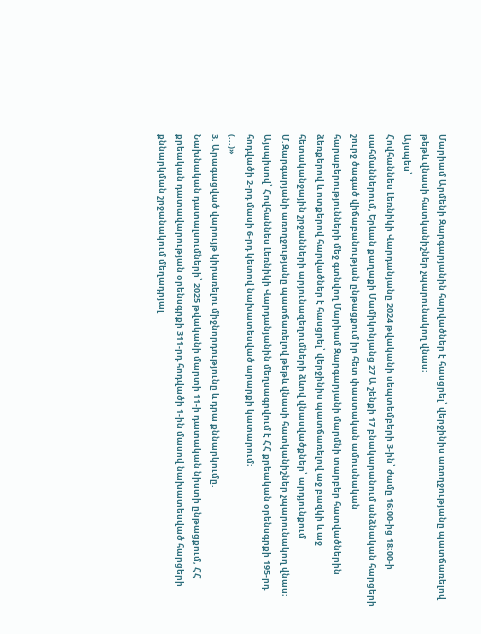Մարիամ Արմենի Զարգարյանին հարվածներ է հասցրել՝ վերջինիս առողջությանը պատճառելով թեթև վնասի հատկանիշներ չպարունակող վնաս։
Այսպես՝
Հովհաննես Լեռնիկի Վարդանյանը 2024 թվականի սեպտեմբերի 3-ին՝ ժամը 16։00-ից 18։00-ի սահմաններում, Երևան քաղաքի Մամիկոնյանց 27 Ա շենքի 17 բնակարանում անձնական հարցերի շուրջ ծագած վիճաբանության ընթացքում իր հետ փաստական ամուսնական հարաբերությունների մեջ գտնվող Մարիամ Զարգարյանի մարմնի տարբեր հատվածներին ձեռքերով և ոտքերով հարվածներ է հասցրել՝ վերջինիս պատճառելով աջ բազկի և աջ հետականջային շրջանների արյունազեղումների ձևով վնասվածքներ՝ արդյունքում Մ.Զարգարյանի առողջությանը պատճառելով թեթև վնասի հատկանիշներ չպարունակող վնաս։
Այսպիսով՝ Հովհաննես Լեռնիկի Վարդանյանին մեղսագրվում է ՀՀ քրեական օրենսգրքի 195-րդ հոդվածի 2-րդ մասի 6-րդ կետով նախատեսված արարքի կատարում։
(...)»
3. Արագացված վարույթ կիրառելու միջնորդությունը և դրա քննարկումը.
Նախնական դատալսումների՝ 2025 թվականի մարտի 11-ի դատական նիստի ընթացքում, ՀՀ քրեական դատավարության օրենսգրքի 311-րդ հոդվածի 1-ին մասով նախատեսված հարցերի քննարկման շրջանակում մեղադրյալ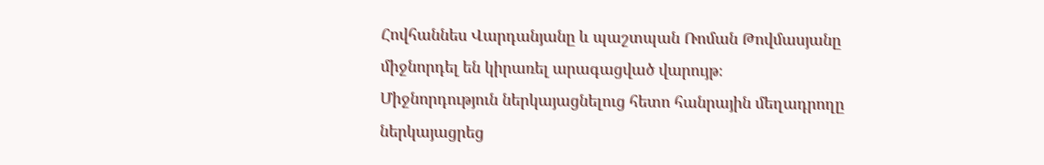Հովհաննես Վարդանյանը և պաշտպան Ռոման Թովմասյանը միջնորդել են կիրառել արագացված վարույթ։
Միջնորդություն ներկայացնելուց հետո հանրային մեղադրողը ներկայացրեց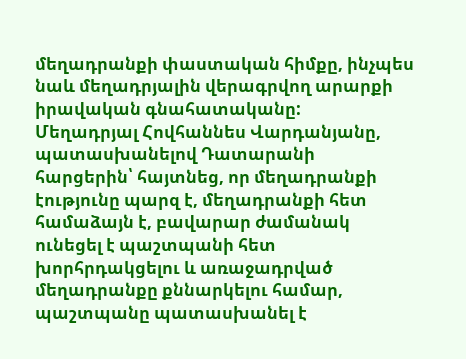մեղադրանքի փաստական հիմքը, ինչպես նաև մեղադրյալին վերագրվող արարքի իրավական գնահատականը:
Մեղադրյալ Հովհաննես Վարդանյանը, պատասխանելով Դատարանի հարցերին՝ հայտնեց, որ մեղադրանքի էությունը պարզ է, մեղադրանքի հետ համաձայն է, բավարար ժամանակ ունեցել է պաշտպանի հետ խորհրդակցելու և առաջադրված մեղադրանքը քննարկելու համար, պաշտպանը պատասխանել է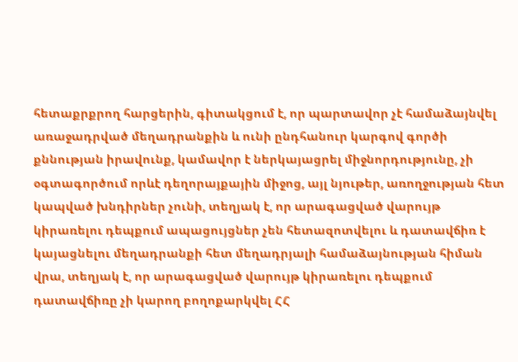հետաքրքրող հարցերին, գիտակցում է, որ պարտավոր չէ համաձայնվել առաջադրված մեղադրանքին և ունի ընդհանուր կարգով գործի քննության իրավունք, կամավոր է ներկայացրել միջնորդությունը, չի օգտագործում որևէ դեղորայքային միջոց, այլ նյութեր, առողջության հետ կապված խնդիրներ չունի, տեղյակ է, որ արագացված վարույթ կիրառելու դեպքում ապացույցներ չեն հետազոտվելու և դատավճիռ է կայացնելու մեղադրանքի հետ մեղադրյալի համաձայնության հիման վրա, տեղյակ է, որ արագացված վարույթ կիրառելու դեպքում դատավճիռը չի կարող բողոքարկվել ՀՀ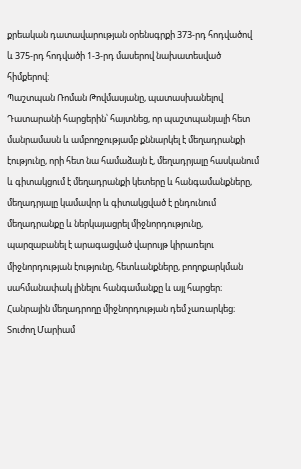քրեական դատավարության օրենսգրքի 373-րդ հոդվածով և 375-րդ հոդվածի 1-3-րդ մասերով նախատեսված հիմքերով:
Պաշտպան Ռոման Թովմասյանը, պատասխանելով Դատարանի հարցերին՝ հայտնեց, որ պաշտպանյալի հետ մանրամասն և ամբողջությամբ քննարկել է մեղադրանքի էությունը, որի հետ նա համաձայն է, մեղադրյալը հասկանում և գիտակցում է մեղադրանքի կետերը և հանգամանքները, մեղադրյալը կամավոր և գիտակցված է ընդունում մեղադրանքը և ներկայացրել միջնորդությունը, պարզաբանել է արագացված վարույթ կիրառելու միջնորդության էությունը, հետևանքները, բողոքարկման սահմանափակ լինելու հանգամանքը և այլ հարցեր։
Հանրային մեղադրողը միջնորդության դեմ չառարկեց։
Տուժող Մարիամ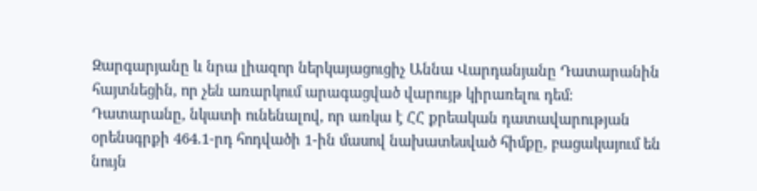Զարգարյանը և նրա լիազոր ներկայացուցիչ Աննա Վարդանյանը Դատարանին հայտնեցին, որ չեն առարկում արագացված վարույթ կիրառելու դեմ։
Դատարանը, նկատի ունենալով, որ առկա է ՀՀ քրեական դատավարության օրենսգրքի 464.1-րդ հոդվածի 1-ին մասով նախատեսված հիմքը, բացակայում են նույն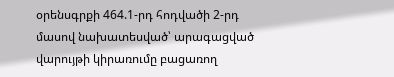օրենսգրքի 464.1-րդ հոդվածի 2-րդ մասով նախատեսված՝ արագացված վարույթի կիրառումը բացառող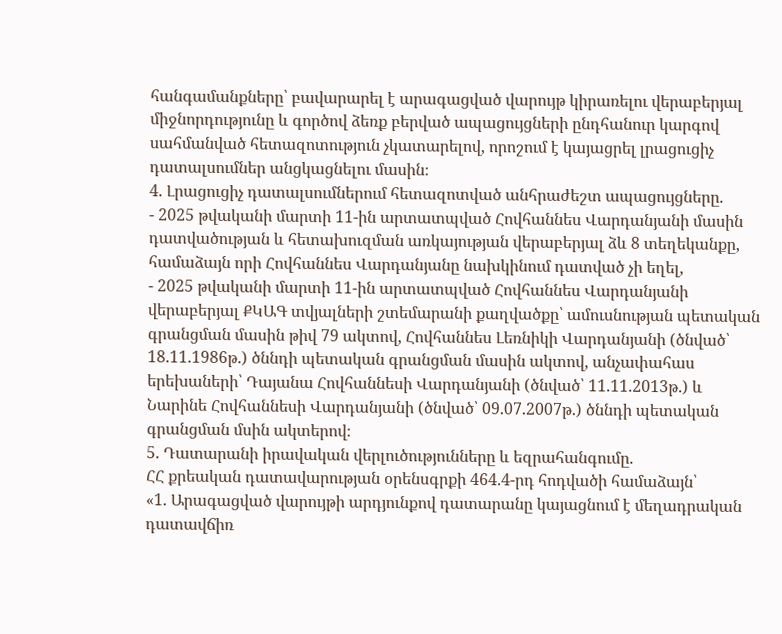հանգամանքները՝ բավարարել է արագացված վարույթ կիրառելու վերաբերյալ միջնորդությունը և գործով ձեռք բերված ապացույցների ընդհանուր կարգով սահմանված հետազոտություն չկատարելով, որոշում է կայացրել լրացուցիչ դատալսումներ անցկացնելու մասին։
4. Լրացուցիչ դատալսումներում հետազոտված անհրաժեշտ ապացույցները.
- 2025 թվականի մարտի 11-ին արտատպված Հովհաննես Վարդանյանի մասին դատվածության և հետախուզման առկայության վերաբերյալ ձև 8 տեղեկանքը, համաձայն որի Հովհաննես Վարդանյանը նախկինում դատված չի եղել,
- 2025 թվականի մարտի 11-ին արտատպված Հովհաննես Վարդանյանի վերաբերյալ ՔԿԱԳ տվյալների շտեմարանի քաղվածքը՝ ամուսնության պետական գրանցման մասին թիվ 79 ակտով, Հովհաննես Լեռնիկի Վարդանյանի (ծնված՝ 18.11.1986թ.) ծննդի պետական գրանցման մասին ակտով, անչափահաս երեխաների՝ Դայանա Հովհաննեսի Վարդանյանի (ծնված՝ 11.11.2013թ.) և Նարինե Հովհաննեսի Վարդանյանի (ծնված՝ 09.07.2007թ.) ծննդի պետական գրանցման մսին ակտերով։
5. Դատարանի իրավական վերլուծությունները և եզրահանգումը.
ՀՀ քրեական դատավարության օրենսգրքի 464.4-րդ հոդվածի համաձայն՝
«1. Արագացված վարույթի արդյունքով դատարանը կայացնում է մեղադրական դատավճիռ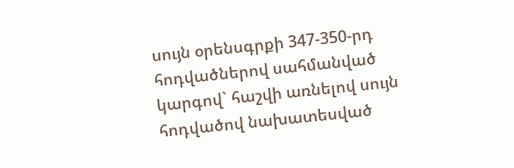սույն օրենսգրքի 347-350-րդ հոդվածներով սահմանված կարգով` հաշվի առնելով սույն հոդվածով նախատեսված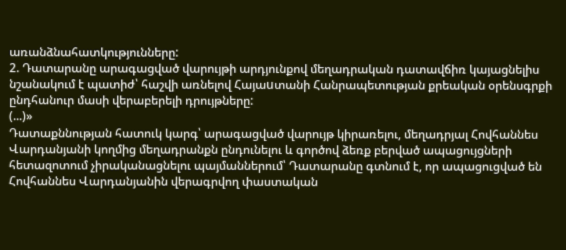առանձնահատկությունները:
2. Դատարանը արագացված վարույթի արդյունքով մեղադրական դատավճիռ կայացնելիս նշանակում է պատիժ՝ հաշվի առնելով Հայաuտանի Հանրապետության քրեական օրենսգրքի ընդհանուր մասի վերաբերելի դրույթները:
(...)»
Դատաքննության հատուկ կարգ՝ արագացված վարույթ կիրառելու, մեղադրյալ Հովհաննես Վարդանյանի կողմից մեղադրանքն ընդունելու և գործով ձեռք բերված ապացույցների հետազոտում չիրականացնելու պայմաններում՝ Դատարանը գտնում է, որ ապացուցված են Հովհաննես Վարդանյանին վերագրվող փաստական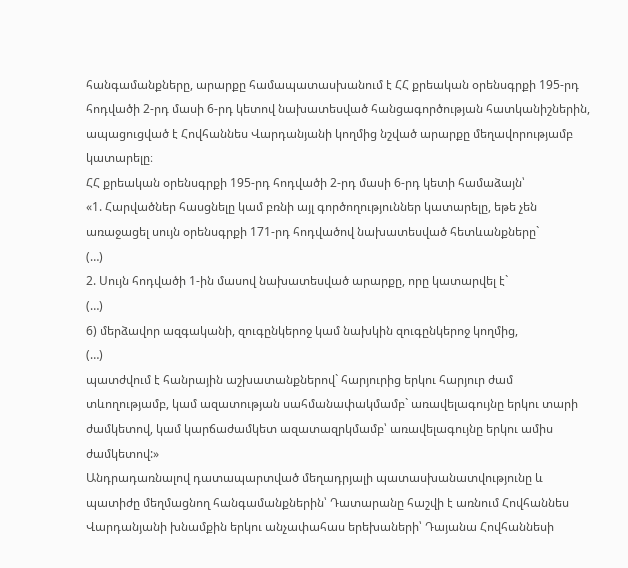հանգամանքները, արարքը համապատասխանում է ՀՀ քրեական օրենսգրքի 195-րդ հոդվածի 2-րդ մասի 6-րդ կետով նախատեսված հանցագործության հատկանիշներին, ապացուցված է Հովհաննես Վարդանյանի կողմից նշված արարքը մեղավորությամբ կատարելը։
ՀՀ քրեական օրենսգրքի 195-րդ հոդվածի 2-րդ մասի 6-րդ կետի համաձայն՝
«1. Հարվածներ հասցնելը կամ բռնի այլ գործողություններ կատարելը, եթե չեն առաջացել սույն օրենսգրքի 171-րդ հոդվածով նախատեսված հետևանքները`
(…)
2. Սույն հոդվածի 1-ին մասով նախատեսված արարքը, որը կատարվել է`
(…)
6) մերձավոր ազգականի, զուգընկերոջ կամ նախկին զուգընկերոջ կողմից,
(…)
պատժվում է հանրային աշխատանքներով` հարյուրից երկու հարյուր ժամ տևողությամբ, կամ ազատության սահմանափակմամբ` առավելագույնը երկու տարի ժամկետով, կամ կարճաժամկետ ազատազրկմամբ՝ առավելագույնը երկու ամիս ժամկետով:»
Անդրադառնալով դատապարտված մեղադրյալի պատասխանատվությունը և պատիժը մեղմացնող հանգամանքներին՝ Դատարանը հաշվի է առնում Հովհաննես Վարդանյանի խնամքին երկու անչափահաս երեխաների՝ Դայանա Հովհաննեսի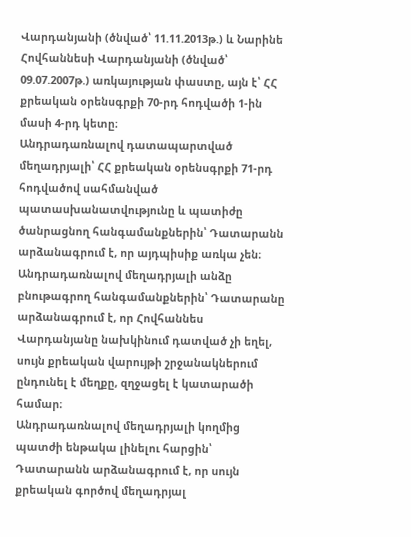Վարդանյանի (ծնված՝ 11.11.2013թ.) և Նարինե Հովհաննեսի Վարդանյանի (ծնված՝ 09.07.2007թ.) առկայության փաստը, այն է՝ ՀՀ քրեական օրենսգրքի 70-րդ հոդվածի 1-ին մասի 4-րդ կետը։
Անդրադառնալով դատապարտված մեղադրյալի՝ ՀՀ քրեական օրենսգրքի 71-րդ հոդվածով սահմանված պատասխանատվությունը և պատիժը ծանրացնող հանգամանքներին՝ Դատարանն արձանագրում է, որ այդպիսիք առկա չեն։
Անդրադառնալով մեղադրյալի անձը բնութագրող հանգամանքներին՝ Դատարանը արձանագրում է, որ Հովհաննես Վարդանյանը նախկինում դատված չի եղել, սույն քրեական վարույթի շրջանակներում ընդունել է մեղքը, զղջացել է կատարածի համար։
Անդրադառնալով մեղադրյալի կողմից պատժի ենթակա լինելու հարցին՝ Դատարանն արձանագրում է, որ սույն քրեական գործով մեղադրյալ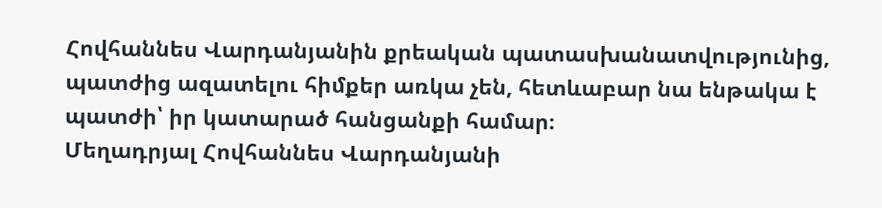Հովհաննես Վարդանյանին քրեական պատասխանատվությունից, պատժից ազատելու հիմքեր առկա չեն, հետևաբար նա ենթակա է պատժի՝ իր կատարած հանցանքի համար։
Մեղադրյալ Հովհաննես Վարդանյանի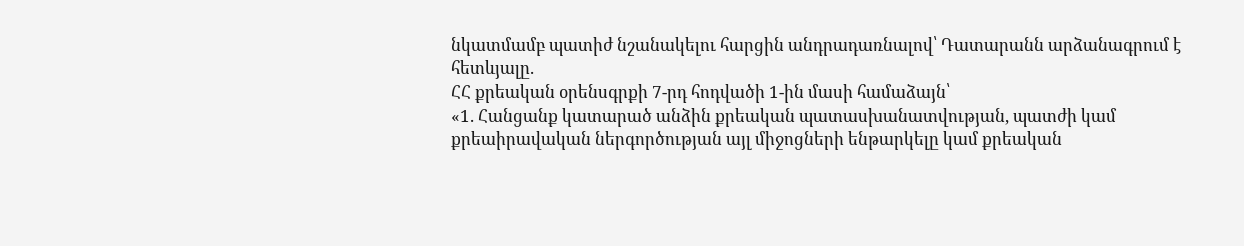նկատմամբ պատիժ նշանակելու հարցին անդրադառնալով՝ Դատարանն արձանագրում է հետևյալը.
ՀՀ քրեական օրենսգրքի 7-րդ հոդվածի 1-ին մասի համաձայն՝
«1. Հանցանք կատարած անձին քրեական պատասխանատվության, պատժի կամ քրեաիրավական ներգործության այլ միջոցների ենթարկելը կամ քրեական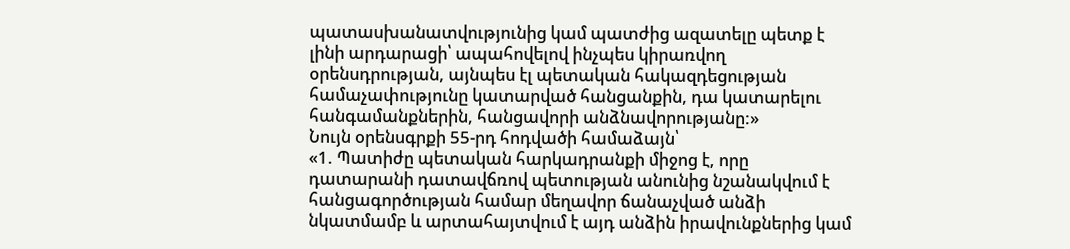պատասխանատվությունից կամ պատժից ազատելը պետք է լինի արդարացի՝ ապահովելով ինչպես կիրառվող օրենսդրության, այնպես էլ պետական հակազդեցության համաչափությունը կատարված հանցանքին, դա կատարելու հանգամանքներին, հանցավորի անձնավորությանը:»
Նույն օրենսգրքի 55-րդ հոդվածի համաձայն՝
«1. Պատիժը պետական հարկադրանքի միջոց է, որը դատարանի դատավճռով պետության անունից նշանակվում է հանցագործության համար մեղավոր ճանաչված անձի նկատմամբ և արտահայտվում է այդ անձին իրավունքներից կամ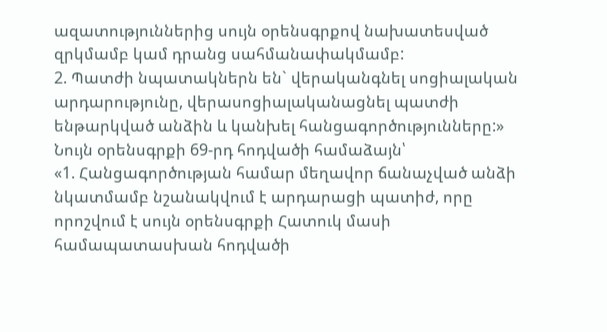ազատություններից սույն օրենսգրքով նախատեսված զրկմամբ կամ դրանց սահմանափակմամբ:
2. Պատժի նպատակներն են` վերականգնել սոցիալական արդարությունը, վերասոցիալականացնել պատժի ենթարկված անձին և կանխել հանցագործությունները:»
Նույն օրենսգրքի 69-րդ հոդվածի համաձայն՝
«1. Հանցագործության համար մեղավոր ճանաչված անձի նկատմամբ նշանակվում է արդարացի պատիժ, որը որոշվում է սույն օրենսգրքի Հատուկ մասի համապատասխան հոդվածի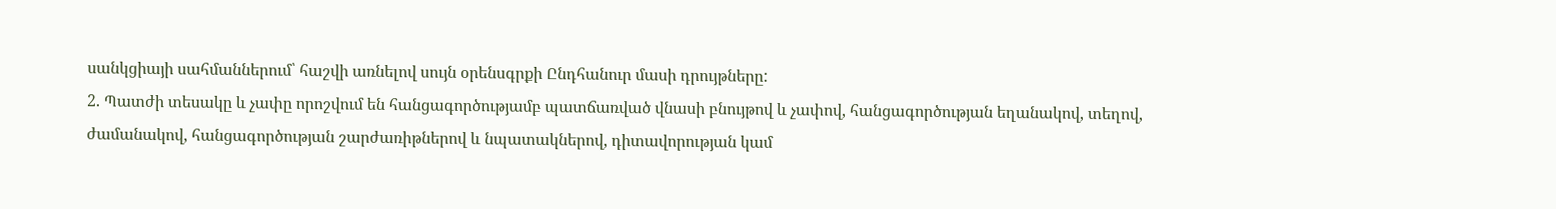սանկցիայի սահմաններում՝ հաշվի առնելով սույն օրենսգրքի Ընդհանուր մասի դրույթները:
2. Պատժի տեսակը և չափը որոշվում են հանցագործությամբ պատճառված վնասի բնույթով և չափով, հանցագործության եղանակով, տեղով, ժամանակով, հանցագործության շարժառիթներով և նպատակներով, դիտավորության կամ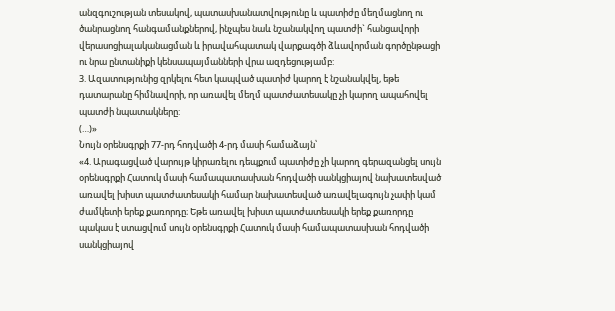անզգուշության տեսակով, պատասխանատվությունը և պատիժը մեղմացնող ու ծանրացնող հանգամանքներով, ինչպես նաև նշանակվող պատժի` հանցավորի վերասոցիալականացման և իրավահպատակ վարքագծի ձևավորման գործընթացի ու նրա ընտանիքի կենսապայմանների վրա ազդեցությամբ:
3. Ազատությունից զրկելու հետ կապված պատիժ կարող է նշանակվել, եթե դատարանը հիմնավորի, որ առավել մեղմ պատժատեսակը չի կարող ապահովել պատժի նպատակները:
(…)»
Նույն օրենսգրքի 77-րդ հոդվածի 4-րդ մասի համաձայն՝
«4. Արագացված վարույթ կիրառելու դեպքում պատիժը չի կարող գերազանցել սույն օրենսգրքի Հատուկ մասի համապատասխան հոդվածի սանկցիայով նախատեսված առավել խիստ պատժատեսակի համար նախատեսված առավելագույն չափի կամ ժամկետի երեք քառորդը։ Եթե առավել խիստ պատժատեսակի երեք քառորդը պակաս է ստացվում սույն օրենսգրքի Հատուկ մասի համապատասխան հոդվածի սանկցիայով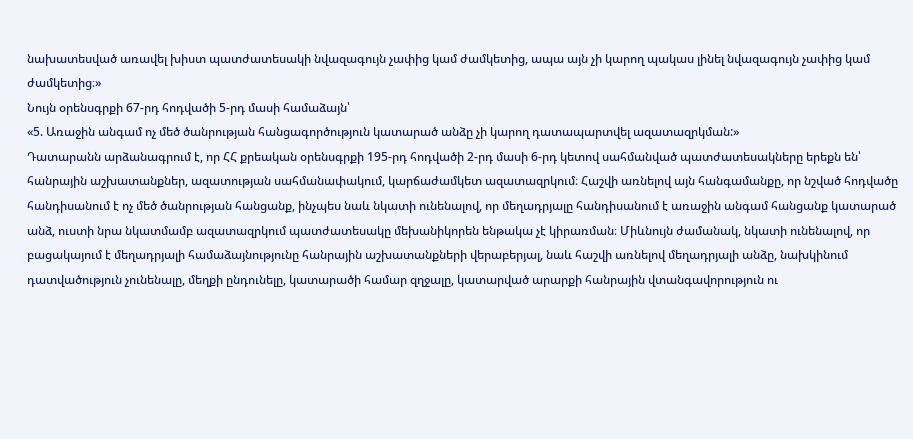նախատեսված առավել խիստ պատժատեսակի նվազագույն չափից կամ ժամկետից, ապա այն չի կարող պակաս լինել նվազագույն չափից կամ ժամկետից։»
Նույն օրենսգրքի 67-րդ հոդվածի 5-րդ մասի համաձայն՝
«5. Առաջին անգամ ոչ մեծ ծանրության հանցագործություն կատարած անձը չի կարող դատապարտվել ազատազրկման:»
Դատարանն արձանագրում է, որ ՀՀ քրեական օրենսգրքի 195-րդ հոդվածի 2-րդ մասի 6-րդ կետով սահմանված պատժատեսակները երեքն են՝ հանրային աշխատանքներ, ազատության սահմանափակում, կարճաժամկետ ազատազրկում։ Հաշվի առնելով այն հանգամանքը, որ նշված հոդվածը հանդիսանում է ոչ մեծ ծանրության հանցանք, ինչպես նաև նկատի ունենալով, որ մեղադրյալը հանդիսանում է առաջին անգամ հանցանք կատարած անձ, ուստի նրա նկատմամբ ազատազրկում պատժատեսակը մեխանիկորեն ենթակա չէ կիրառման։ Միևնույն ժամանակ, նկատի ունենալով, որ բացակայում է մեղադրյալի համաձայնությունը հանրային աշխատանքների վերաբերյալ, նաև հաշվի առնելով մեղադրյալի անձը, նախկինում դատվածություն չունենալը, մեղքի ընդունելը, կատարածի համար զղջալը, կատարված արարքի հանրային վտանգավորություն ու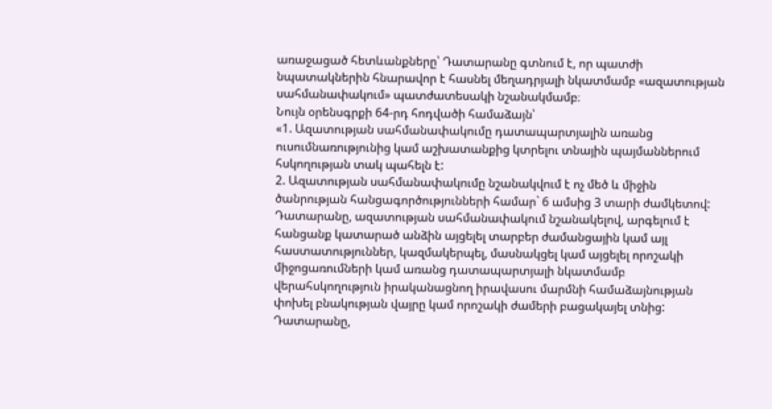առաջացած հետևանքները՝ Դատարանը գտնում է, որ պատժի նպատակներին հնարավոր է հասնել մեղադրյալի նկատմամբ «ազատության սահմանափակում» պատժատեսակի նշանակմամբ։
Նույն օրենսգրքի 64-րդ հոդվածի համաձայն՝
«1. Ազատության սահմանափակումը դատապարտյալին առանց ուսումնառությունից կամ աշխատանքից կտրելու տնային պայմաններում հսկողության տակ պահելն է:
2. Ազատության սահմանափակումը նշանակվում է ոչ մեծ և միջին ծանրության հանցագործությունների համար` 6 ամսից 3 տարի ժամկետով: Դատարանը, ազատության սահմանափակում նշանակելով, արգելում է հանցանք կատարած անձին այցելել տարբեր ժամանցային կամ այլ հաստատություններ, կազմակերպել, մասնակցել կամ այցելել որոշակի միջոցառումների կամ առանց դատապարտյալի նկատմամբ վերահսկողություն իրականացնող իրավասու մարմնի համաձայնության փոխել բնակության վայրը կամ որոշակի ժամերի բացակայել տնից: Դատարանը,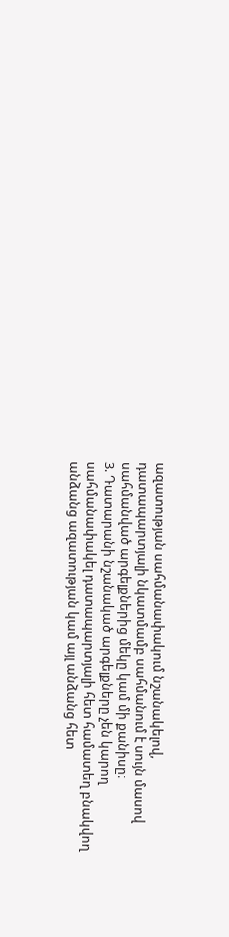ազատության սահմանափակում նշանակելով, դատապարտյալի նկատմամբ սահմանում է սույն մասով սահմանված արգելքներից մեկը կամ մի քանիսը։
3. Դատարանի նշանակած արգելքները չեն կարող սահմանափակել դատապարտյալի հետ համատեղ բնակվող անձանց ազատության կամ այլ անձանց հետ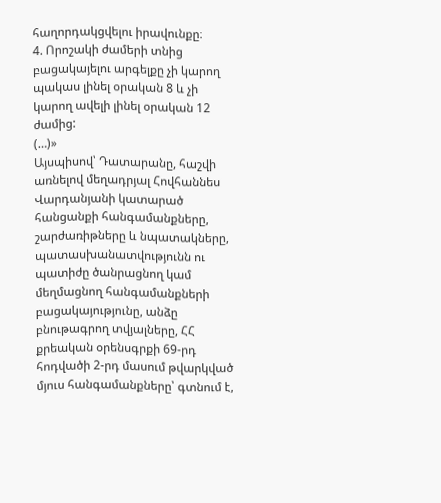հաղորդակցվելու իրավունքը։
4. Որոշակի ժամերի տնից բացակայելու արգելքը չի կարող պակաս լինել օրական 8 և չի կարող ավելի լինել օրական 12 ժամից:
(…)»
Այսպիսով՝ Դատարանը, հաշվի առնելով մեղադրյալ Հովհաննես Վարդանյանի կատարած հանցանքի հանգամանքները, շարժառիթները և նպատակները, պատասխանատվությունն ու պատիժը ծանրացնող կամ մեղմացնող հանգամանքների բացակայությունը, անձը բնութագրող տվյալները, ՀՀ քրեական օրենսգրքի 69-րդ հոդվածի 2-րդ մասում թվարկված մյուս հանգամանքները՝ գտնում է,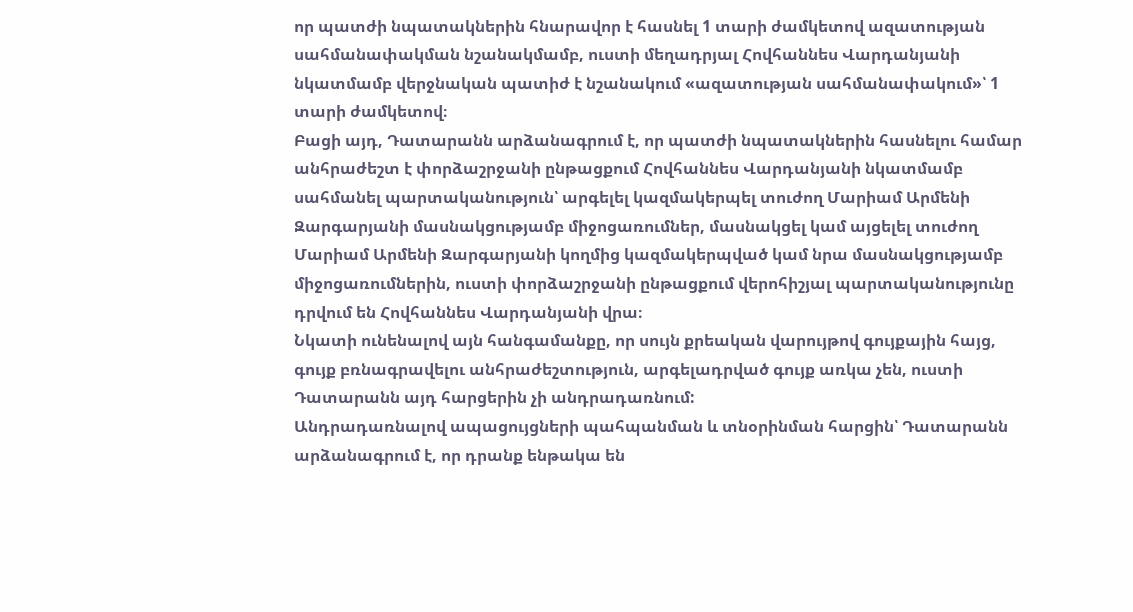որ պատժի նպատակներին հնարավոր է հասնել 1 տարի ժամկետով ազատության սահմանափակման նշանակմամբ, ուստի մեղադրյալ Հովհաննես Վարդանյանի նկատմամբ վերջնական պատիժ է նշանակում «ազատության սահմանափակում»՝ 1 տարի ժամկետով։
Բացի այդ, Դատարանն արձանագրում է, որ պատժի նպատակներին հասնելու համար անհրաժեշտ է փորձաշրջանի ընթացքում Հովհաննես Վարդանյանի նկատմամբ սահմանել պարտականություն՝ արգելել կազմակերպել տուժող Մարիամ Արմենի Զարգարյանի մասնակցությամբ միջոցառումներ, մասնակցել կամ այցելել տուժող Մարիամ Արմենի Զարգարյանի կողմից կազմակերպված կամ նրա մասնակցությամբ միջոցառումներին, ուստի փորձաշրջանի ընթացքում վերոհիշյալ պարտականությունը դրվում են Հովհաննես Վարդանյանի վրա։
Նկատի ունենալով այն հանգամանքը, որ սույն քրեական վարույթով գույքային հայց, գույք բռնագրավելու անհրաժեշտություն, արգելադրված գույք առկա չեն, ուստի Դատարանն այդ հարցերին չի անդրադառնում:
Անդրադառնալով ապացույցների պահպանման և տնօրինման հարցին՝ Դատարանն արձանագրում է, որ դրանք ենթակա են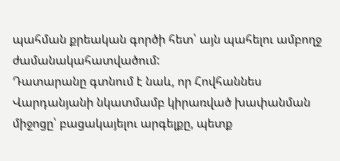պահման քրեական գործի հետ՝ այն պահելու ամբողջ ժամանակահատվածում:
Դատարանը գտնում է նաև, որ Հովհաննես Վարդանյանի նկատմամբ կիրառված խափանման միջոցը՝ բացակայելու արգելքը, պետք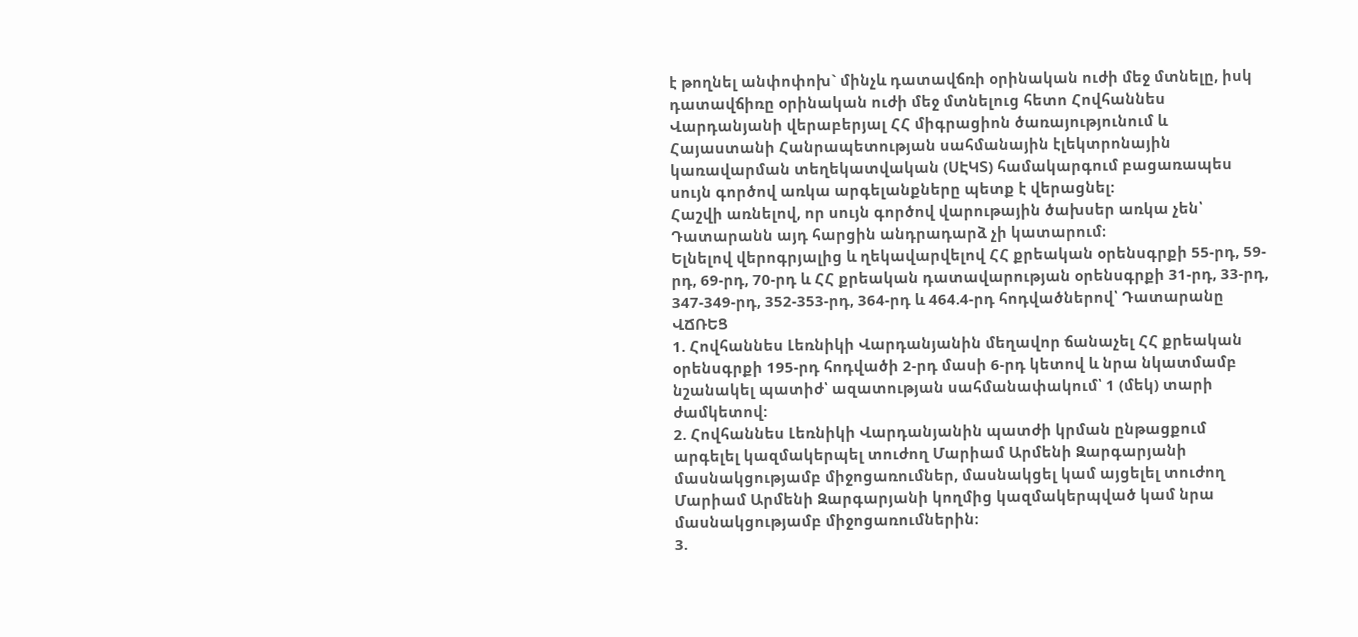է թողնել անփոփոխ` մինչև դատավճռի օրինական ուժի մեջ մտնելը, իսկ դատավճիռը օրինական ուժի մեջ մտնելուց հետո Հովհաննես Վարդանյանի վերաբերյալ ՀՀ միգրացիոն ծառայությունում և Հայաստանի Հանրապետության սահմանային էլեկտրոնային կառավարման տեղեկատվական (ՍԷԿՏ) համակարգում բացառապես սույն գործով առկա արգելանքները պետք է վերացնել:
Հաշվի առնելով, որ սույն գործով վարութային ծախսեր առկա չեն՝ Դատարանն այդ հարցին անդրադարձ չի կատարում։
Ելնելով վերոգրյալից և ղեկավարվելով ՀՀ քրեական օրենսգրքի 55-րդ, 59-րդ, 69-րդ, 70-րդ և ՀՀ քրեական դատավարության օրենսգրքի 31-րդ, 33-րդ, 347-349-րդ, 352-353-րդ, 364-րդ և 464.4-րդ հոդվածներով՝ Դատարանը
ՎՃՌԵՑ
1. Հովհաննես Լեռնիկի Վարդանյանին մեղավոր ճանաչել ՀՀ քրեական օրենսգրքի 195-րդ հոդվածի 2-րդ մասի 6-րդ կետով և նրա նկատմամբ նշանակել պատիժ՝ ազատության սահմանափակում՝ 1 (մեկ) տարի ժամկետով:
2. Հովհաննես Լեռնիկի Վարդանյանին պատժի կրման ընթացքում արգելել կազմակերպել տուժող Մարիամ Արմենի Զարգարյանի մասնակցությամբ միջոցառումներ, մասնակցել կամ այցելել տուժող Մարիամ Արմենի Զարգարյանի կողմից կազմակերպված կամ նրա մասնակցությամբ միջոցառումներին։
3.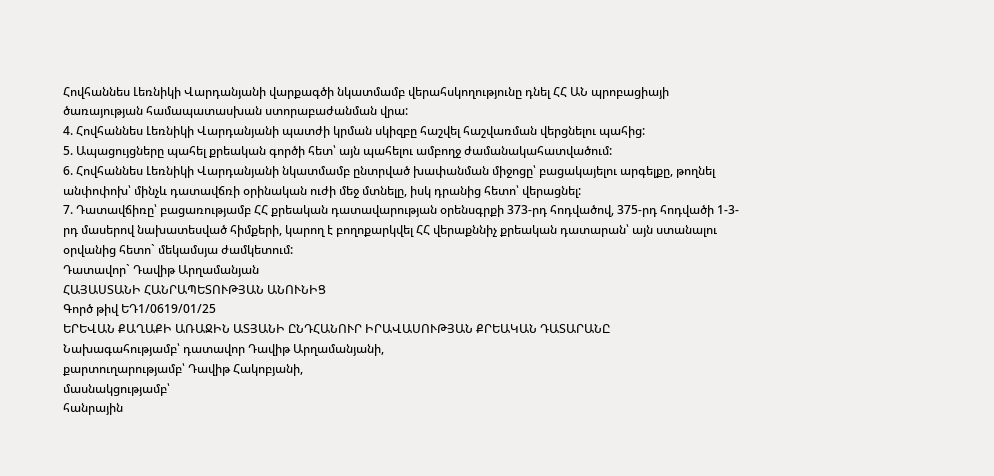Հովհաննես Լեռնիկի Վարդանյանի վարքագծի նկատմամբ վերահսկողությունը դնել ՀՀ ԱՆ պրոբացիայի ծառայության համապատասխան ստորաբաժանման վրա:
4. Հովհաննես Լեռնիկի Վարդանյանի պատժի կրման սկիզբը հաշվել հաշվառման վերցնելու պահից:
5. Ապացույցները պահել քրեական գործի հետ՝ այն պահելու ամբողջ ժամանակահատվածում:
6. Հովհաննես Լեռնիկի Վարդանյանի նկատմամբ ընտրված խափանման միջոցը՝ բացակայելու արգելքը, թողնել անփոփոխ՝ մինչև դատավճռի օրինական ուժի մեջ մտնելը, իսկ դրանից հետո՝ վերացնել:
7. Դատավճիռը՝ բացառությամբ ՀՀ քրեական դատավարության օրենսգրքի 373-րդ հոդվածով, 375-րդ հոդվածի 1-3-րդ մասերով նախատեսված հիմքերի, կարող է բողոքարկվել ՀՀ վերաքննիչ քրեական դատարան՝ այն ստանալու օրվանից հետո` մեկամսյա ժամկետում:
Դատավոր` Դավիթ Արղամանյան
ՀԱՅԱՍՏԱՆԻ ՀԱՆՐԱՊԵՏՈՒԹՅԱՆ ԱՆՈՒՆԻՑ
Գործ թիվ ԵԴ1/0619/01/25
ԵՐԵՎԱՆ ՔԱՂԱՔԻ ԱՌԱՋԻՆ ԱՏՅԱՆԻ ԸՆԴՀԱՆՈՒՐ ԻՐԱՎԱՍՈՒԹՅԱՆ ՔՐԵԱԿԱՆ ԴԱՏԱՐԱՆԸ
Նախագահությամբ՝ դատավոր Դավիթ Արղամանյանի,
քարտուղարությամբ՝ Դավիթ Հակոբյանի,
մասնակցությամբ՝
հանրային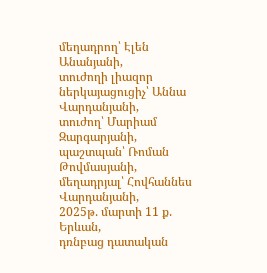մեղադրող՝ Էլեն Անանյանի,
տուժողի լիազոր ներկայացուցիչ՝ Աննա Վարդանյանի,
տուժող՝ Մարիամ Զարգարյանի,
պաշտպան՝ Ռոման Թովմասյանի,
մեղադրյալ՝ Հովհաննես Վարդանյանի,
2025թ. մարտի 11 ք. Երևան,
դռնբաց դատական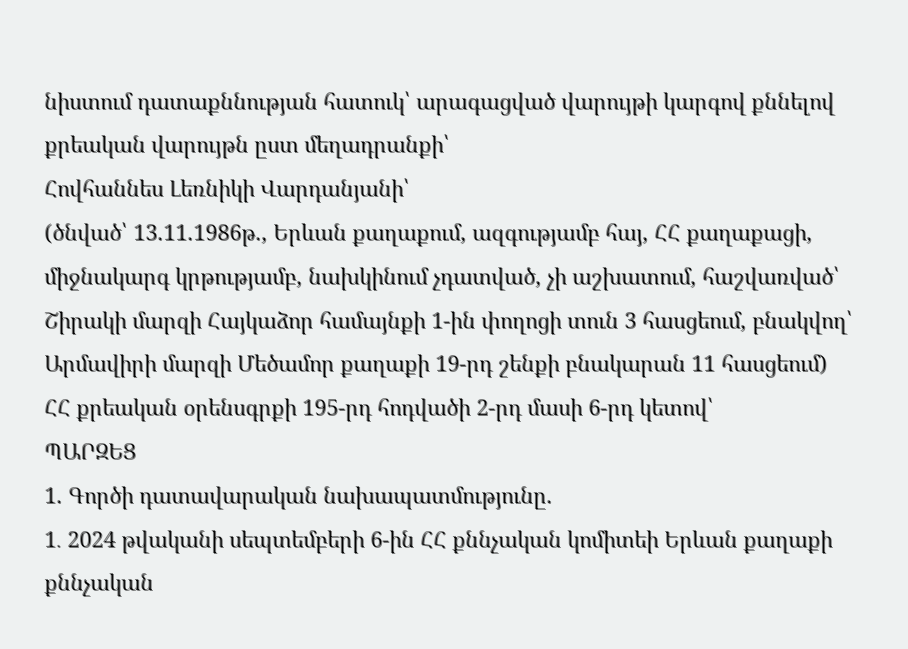նիստում դատաքննության հատուկ՝ արագացված վարույթի կարգով քննելով քրեական վարույթն ըստ մեղադրանքի՝
Հովհաննես Լեռնիկի Վարդանյանի՝
(ծնված՝ 13.11.1986թ., Երևան քաղաքում, ազգությամբ հայ, ՀՀ քաղաքացի, միջնակարգ կրթությամբ, նախկինում չդատված, չի աշխատում, հաշվառված՝ Շիրակի մարզի Հայկաձոր համայնքի 1-ին փողոցի տուն 3 հասցեում, բնակվող՝ Արմավիրի մարզի Մեծամոր քաղաքի 19-րդ շենքի բնակարան 11 հասցեում)
ՀՀ քրեական օրենսգրքի 195-րդ հոդվածի 2-րդ մասի 6-րդ կետով՝
ՊԱՐԶԵՑ
1. Գործի դատավարական նախապատմությունը.
1․ 2024 թվականի սեպտեմբերի 6-ին ՀՀ քննչական կոմիտեի Երևան քաղաքի քննչական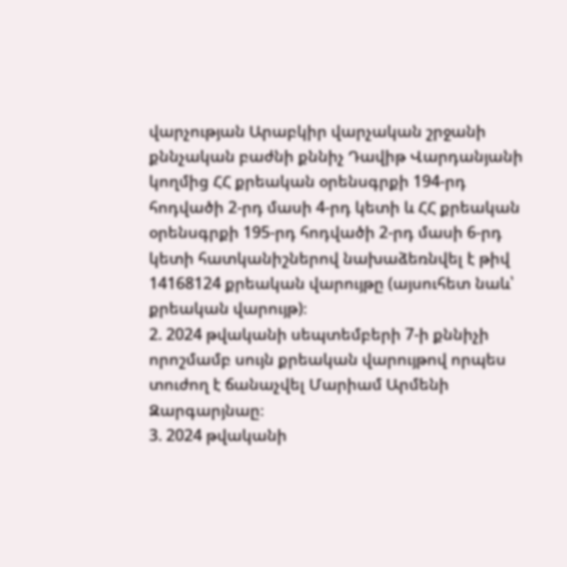վարչության Արաբկիր վարչական շրջանի քննչական բաժնի քննիչ Դավիթ Վարդանյանի կողմից ՀՀ քրեական օրենսգրքի 194-րդ հոդվածի 2-րդ մասի 4-րդ կետի և ՀՀ քրեական օրենսգրքի 195-րդ հոդվածի 2-րդ մասի 6-րդ կետի հատկանիշներով նախաձեռնվել է թիվ 14168124 քրեական վարույթը (այսուհետ նաև՝ քրեական վարույթ)։
2. 2024 թվականի սեպտեմբերի 7-ի քննիչի որոշմամբ սույն քրեական վարույթով որպես տուժող է ճանաչվել Մարիամ Արմենի Զարգարյնաը։
3. 2024 թվականի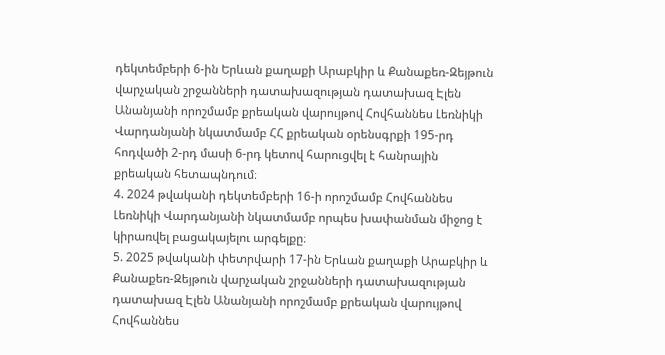դեկտեմբերի 6-ին Երևան քաղաքի Արաբկիր և Քանաքեռ-Զեյթուն վարչական շրջանների դատախազության դատախազ Էլեն Անանյանի որոշմամբ քրեական վարույթով Հովհաննես Լեռնիկի Վարդանյանի նկատմամբ ՀՀ քրեական օրենսգրքի 195-րդ հոդվածի 2-րդ մասի 6-րդ կետով հարուցվել է հանրային քրեական հետապնդում։
4. 2024 թվականի դեկտեմբերի 16-ի որոշմամբ Հովհաննես Լեռնիկի Վարդանյանի նկատմամբ որպես խափանման միջոց է կիրառվել բացակայելու արգելքը։
5. 2025 թվականի փետրվարի 17-ին Երևան քաղաքի Արաբկիր և Քանաքեռ-Զեյթուն վարչական շրջանների դատախազության դատախազ Էլեն Անանյանի որոշմամբ քրեական վարույթով Հովհաննես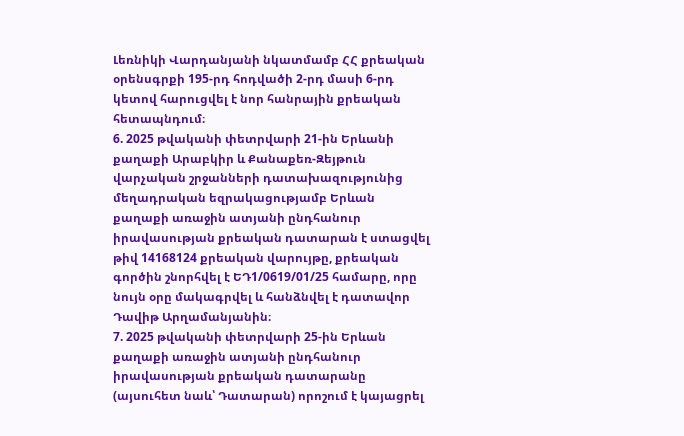Լեռնիկի Վարդանյանի նկատմամբ ՀՀ քրեական օրենսգրքի 195-րդ հոդվածի 2-րդ մասի 6-րդ կետով հարուցվել է նոր հանրային քրեական հետապնդում։
6. 2025 թվականի փետրվարի 21-ին Երևանի քաղաքի Արաբկիր և Քանաքեռ-Զեյթուն վարչական շրջանների դատախազությունից մեղադրական եզրակացությամբ Երևան քաղաքի առաջին ատյանի ընդհանուր իրավասության քրեական դատարան է ստացվել թիվ 14168124 քրեական վարույթը, քրեական գործին շնորհվել է ԵԴ1/0619/01/25 համարը, որը նույն օրը մակագրվել և հանձնվել է դատավոր Դավիթ Արղամանյանին։
7. 2025 թվականի փետրվարի 25-ին Երևան քաղաքի առաջին ատյանի ընդհանուր իրավասության քրեական դատարանը (այսուհետ նաև՝ Դատարան) որոշում է կայացրել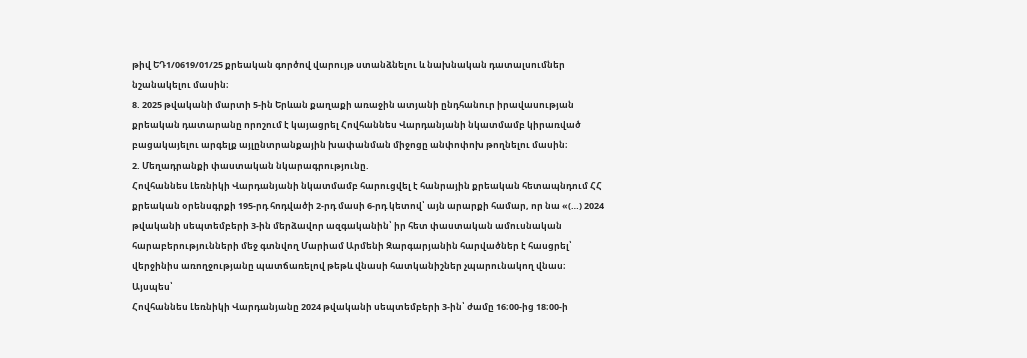թիվ ԵԴ1/0619/01/25 քրեական գործով վարույթ ստանձնելու և նախնական դատալսումներ նշանակելու մասին։
8. 2025 թվականի մարտի 5-ին Երևան քաղաքի առաջին ատյանի ընդհանուր իրավասության քրեական դատարանը որոշում է կայացրել Հովհաննես Վարդանյանի նկատմամբ կիրառված բացակայելու արգելք այլընտրանքային խափանման միջոցը անփոփոխ թողնելու մասին։
2. Մեղադրանքի փաստական նկարագրությունը.
Հովհաննես Լեռնիկի Վարդանյանի նկատմամբ հարուցվել է հանրային քրեական հետապնդում ՀՀ քրեական օրենսգրքի 195-րդ հոդվածի 2-րդ մասի 6-րդ կետով՝ այն արարքի համար, որ նա «(…) 2024 թվականի սեպտեմբերի 3-ին մերձավոր ազգականին՝ իր հետ փաստական ամուսնական հարաբերությունների մեջ գտնվող Մարիամ Արմենի Զարգարյանին հարվածներ է հասցրել՝ վերջինիս առողջությանը պատճառելով թեթև վնասի հատկանիշներ չպարունակող վնաս։
Այսպես՝
Հովհաննես Լեռնիկի Վարդանյանը 2024 թվականի սեպտեմբերի 3-ին՝ ժամը 16։00-ից 18։00-ի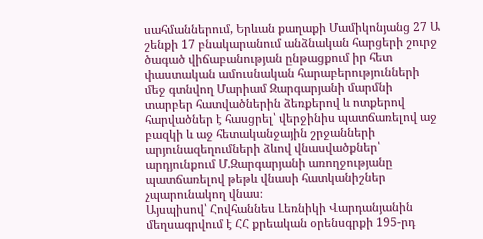սահմաններում, Երևան քաղաքի Մամիկոնյանց 27 Ա շենքի 17 բնակարանում անձնական հարցերի շուրջ ծագած վիճաբանության ընթացքում իր հետ փաստական ամուսնական հարաբերությունների մեջ գտնվող Մարիամ Զարգարյանի մարմնի տարբեր հատվածներին ձեռքերով և ոտքերով հարվածներ է հասցրել՝ վերջինիս պատճառելով աջ բազկի և աջ հետականջային շրջանների արյունազեղումների ձևով վնասվածքներ՝ արդյունքում Մ.Զարգարյանի առողջությանը պատճառելով թեթև վնասի հատկանիշներ չպարունակող վնաս։
Այսպիսով՝ Հովհաննես Լեռնիկի Վարդանյանին մեղսագրվում է ՀՀ քրեական օրենսգրքի 195-րդ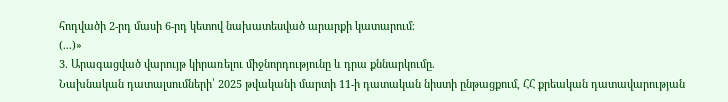հոդվածի 2-րդ մասի 6-րդ կետով նախատեսված արարքի կատարում։
(...)»
3. Արագացված վարույթ կիրառելու միջնորդությունը և դրա քննարկումը.
Նախնական դատալսումների՝ 2025 թվականի մարտի 11-ի դատական նիստի ընթացքում, ՀՀ քրեական դատավարության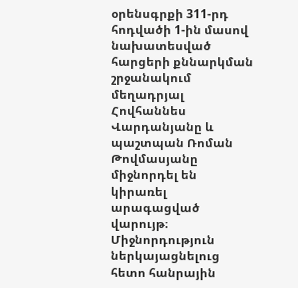օրենսգրքի 311-րդ հոդվածի 1-ին մասով նախատեսված հարցերի քննարկման շրջանակում մեղադրյալ Հովհաննես Վարդանյանը և պաշտպան Ռոման Թովմասյանը միջնորդել են կիրառել արագացված վարույթ։
Միջնորդություն ներկայացնելուց հետո հանրային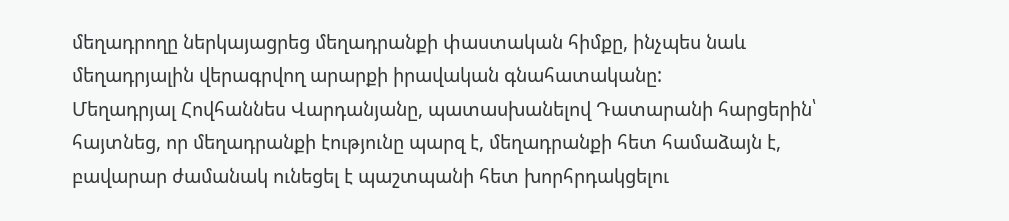մեղադրողը ներկայացրեց մեղադրանքի փաստական հիմքը, ինչպես նաև մեղադրյալին վերագրվող արարքի իրավական գնահատականը:
Մեղադրյալ Հովհաննես Վարդանյանը, պատասխանելով Դատարանի հարցերին՝ հայտնեց, որ մեղադրանքի էությունը պարզ է, մեղադրանքի հետ համաձայն է, բավարար ժամանակ ունեցել է պաշտպանի հետ խորհրդակցելու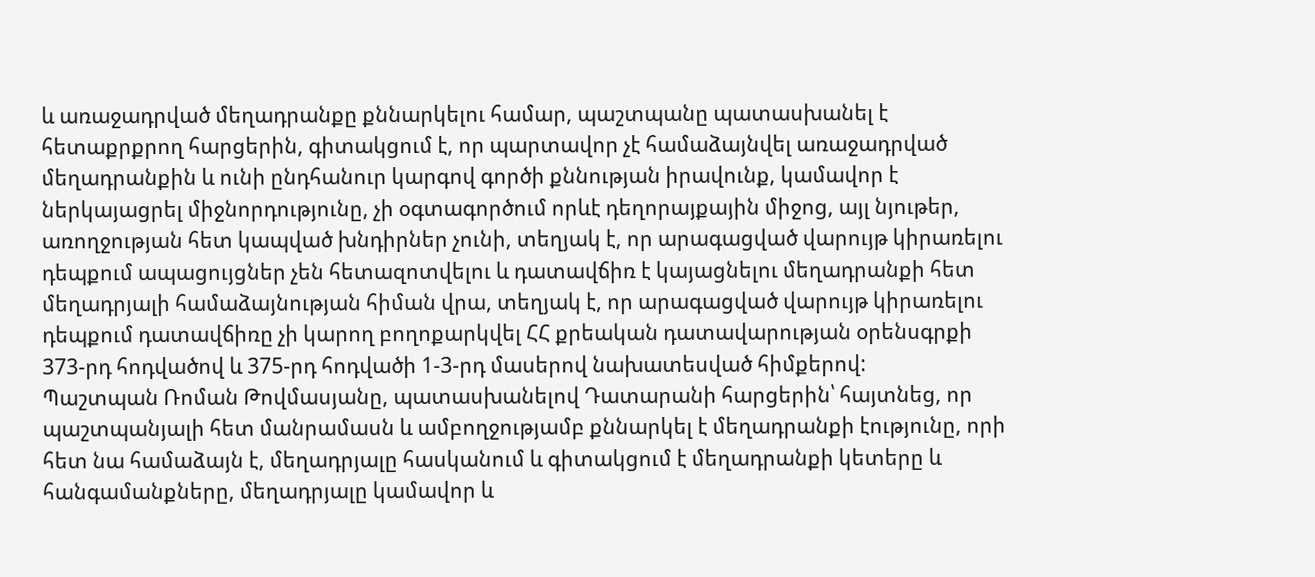և առաջադրված մեղադրանքը քննարկելու համար, պաշտպանը պատասխանել է հետաքրքրող հարցերին, գիտակցում է, որ պարտավոր չէ համաձայնվել առաջադրված մեղադրանքին և ունի ընդհանուր կարգով գործի քննության իրավունք, կամավոր է ներկայացրել միջնորդությունը, չի օգտագործում որևէ դեղորայքային միջոց, այլ նյութեր, առողջության հետ կապված խնդիրներ չունի, տեղյակ է, որ արագացված վարույթ կիրառելու դեպքում ապացույցներ չեն հետազոտվելու և դատավճիռ է կայացնելու մեղադրանքի հետ մեղադրյալի համաձայնության հիման վրա, տեղյակ է, որ արագացված վարույթ կիրառելու դեպքում դատավճիռը չի կարող բողոքարկվել ՀՀ քրեական դատավարության օրենսգրքի 373-րդ հոդվածով և 375-րդ հոդվածի 1-3-րդ մասերով նախատեսված հիմքերով:
Պաշտպան Ռոման Թովմասյանը, պատասխանելով Դատարանի հարցերին՝ հայտնեց, որ պաշտպանյալի հետ մանրամասն և ամբողջությամբ քննարկել է մեղադրանքի էությունը, որի հետ նա համաձայն է, մեղադրյալը հասկանում և գիտակցում է մեղադրանքի կետերը և հանգամանքները, մեղադրյալը կամավոր և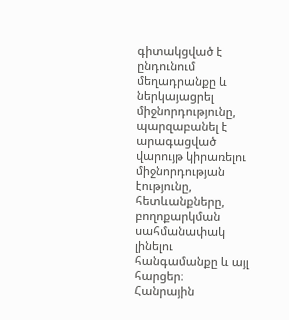գիտակցված է ընդունում մեղադրանքը և ներկայացրել միջնորդությունը, պարզաբանել է արագացված վարույթ կիրառելու միջնորդության էությունը, հետևանքները, բողոքարկման սահմանափակ լինելու հանգամանքը և այլ հարցեր։
Հանրային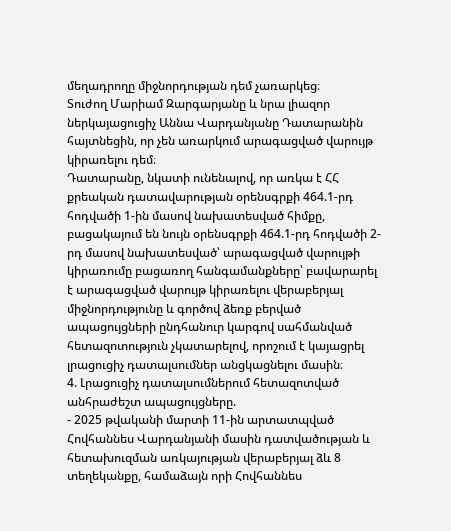մեղադրողը միջնորդության դեմ չառարկեց։
Տուժող Մարիամ Զարգարյանը և նրա լիազոր ներկայացուցիչ Աննա Վարդանյանը Դատարանին հայտնեցին, որ չեն առարկում արագացված վարույթ կիրառելու դեմ։
Դատարանը, նկատի ունենալով, որ առկա է ՀՀ քրեական դատավարության օրենսգրքի 464.1-րդ հոդվածի 1-ին մասով նախատեսված հիմքը, բացակայում են նույն օրենսգրքի 464.1-րդ հոդվածի 2-րդ մասով նախատեսված՝ արագացված վարույթի կիրառումը բացառող հանգամանքները՝ բավարարել է արագացված վարույթ կիրառելու վերաբերյալ միջնորդությունը և գործով ձեռք բերված ապացույցների ընդհանուր կարգով սահմանված հետազոտություն չկատարելով, որոշում է կայացրել լրացուցիչ դատալսումներ անցկացնելու մասին։
4. Լրացուցիչ դատալսումներում հետազոտված անհրաժեշտ ապացույցները.
- 2025 թվականի մարտի 11-ին արտատպված Հովհաննես Վարդանյանի մասին դատվածության և հետախուզման առկայության վերաբերյալ ձև 8 տեղեկանքը, համաձայն որի Հովհաննես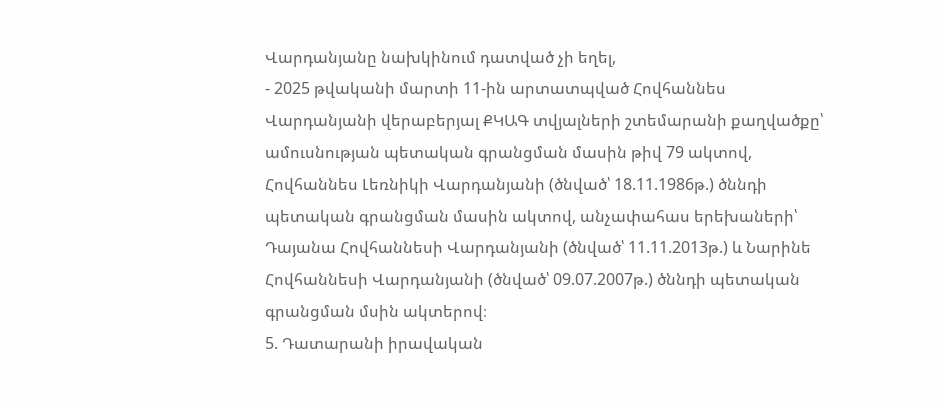Վարդանյանը նախկինում դատված չի եղել,
- 2025 թվականի մարտի 11-ին արտատպված Հովհաննես Վարդանյանի վերաբերյալ ՔԿԱԳ տվյալների շտեմարանի քաղվածքը՝ ամուսնության պետական գրանցման մասին թիվ 79 ակտով, Հովհաննես Լեռնիկի Վարդանյանի (ծնված՝ 18.11.1986թ.) ծննդի պետական գրանցման մասին ակտով, անչափահաս երեխաների՝ Դայանա Հովհաննեսի Վարդանյանի (ծնված՝ 11.11.2013թ.) և Նարինե Հովհաննեսի Վարդանյանի (ծնված՝ 09.07.2007թ.) ծննդի պետական գրանցման մսին ակտերով։
5. Դատարանի իրավական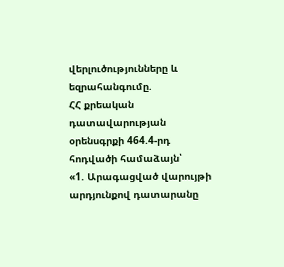վերլուծությունները և եզրահանգումը.
ՀՀ քրեական դատավարության օրենսգրքի 464.4-րդ հոդվածի համաձայն՝
«1. Արագացված վարույթի արդյունքով դատարանը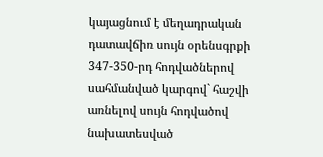կայացնում է մեղադրական դատավճիռ սույն օրենսգրքի 347-350-րդ հոդվածներով սահմանված կարգով` հաշվի առնելով սույն հոդվածով նախատեսված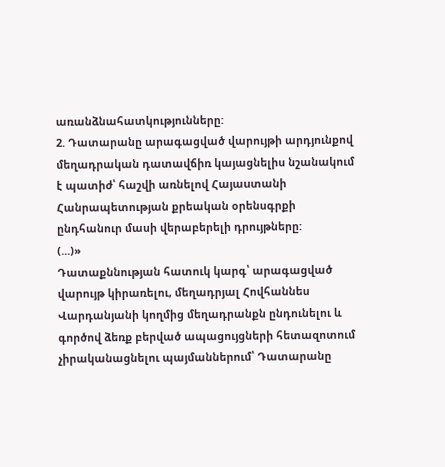առանձնահատկությունները:
2. Դատարանը արագացված վարույթի արդյունքով մեղադրական դատավճիռ կայացնելիս նշանակում է պատիժ՝ հաշվի առնելով Հայաuտանի Հանրապետության քրեական օրենսգրքի ընդհանուր մասի վերաբերելի դրույթները:
(...)»
Դատաքննության հատուկ կարգ՝ արագացված վարույթ կիրառելու, մեղադրյալ Հովհաննես Վարդանյանի կողմից մեղադրանքն ընդունելու և գործով ձեռք բերված ապացույցների հետազոտում չիրականացնելու պայմաններում՝ Դատարանը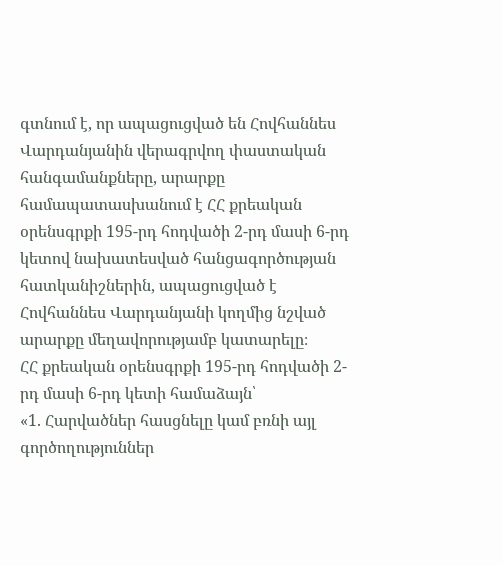գտնում է, որ ապացուցված են Հովհաննես Վարդանյանին վերագրվող փաստական հանգամանքները, արարքը համապատասխանում է ՀՀ քրեական օրենսգրքի 195-րդ հոդվածի 2-րդ մասի 6-րդ կետով նախատեսված հանցագործության հատկանիշներին, ապացուցված է Հովհաննես Վարդանյանի կողմից նշված արարքը մեղավորությամբ կատարելը։
ՀՀ քրեական օրենսգրքի 195-րդ հոդվածի 2-րդ մասի 6-րդ կետի համաձայն՝
«1. Հարվածներ հասցնելը կամ բռնի այլ գործողություններ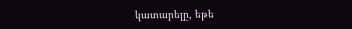կատարելը, եթե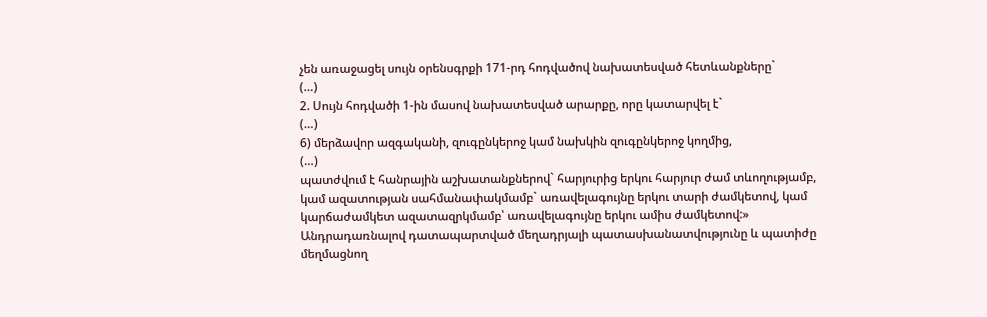չեն առաջացել սույն օրենսգրքի 171-րդ հոդվածով նախատեսված հետևանքները`
(…)
2. Սույն հոդվածի 1-ին մասով նախատեսված արարքը, որը կատարվել է`
(…)
6) մերձավոր ազգականի, զուգընկերոջ կամ նախկին զուգընկերոջ կողմից,
(…)
պատժվում է հանրային աշխատանքներով` հարյուրից երկու հարյուր ժամ տևողությամբ, կամ ազատության սահմանափակմամբ` առավելագույնը երկու տարի ժամկետով, կամ կարճաժամկետ ազատազրկմամբ՝ առավելագույնը երկու ամիս ժամկետով:»
Անդրադառնալով դատապարտված մեղադրյալի պատասխանատվությունը և պատիժը մեղմացնող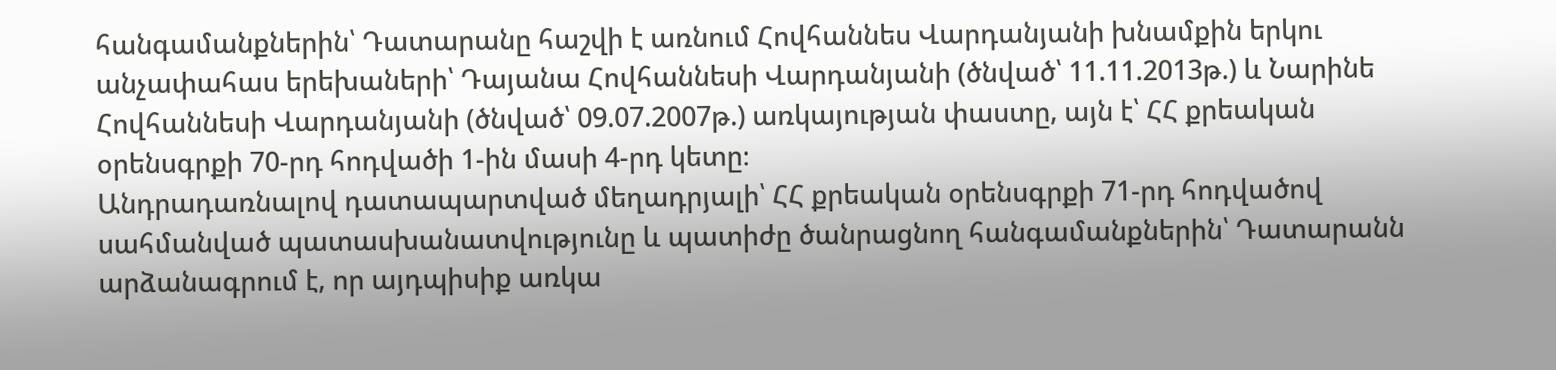հանգամանքներին՝ Դատարանը հաշվի է առնում Հովհաննես Վարդանյանի խնամքին երկու անչափահաս երեխաների՝ Դայանա Հովհաննեսի Վարդանյանի (ծնված՝ 11.11.2013թ.) և Նարինե Հովհաննեսի Վարդանյանի (ծնված՝ 09.07.2007թ.) առկայության փաստը, այն է՝ ՀՀ քրեական օրենսգրքի 70-րդ հոդվածի 1-ին մասի 4-րդ կետը։
Անդրադառնալով դատապարտված մեղադրյալի՝ ՀՀ քրեական օրենսգրքի 71-րդ հոդվածով սահմանված պատասխանատվությունը և պատիժը ծանրացնող հանգամանքներին՝ Դատարանն արձանագրում է, որ այդպիսիք առկա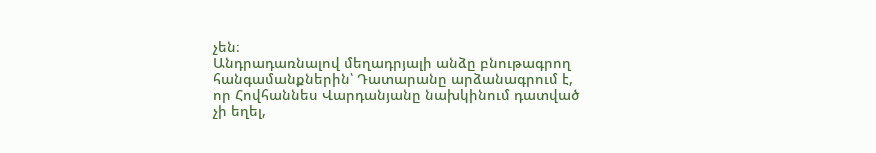չեն։
Անդրադառնալով մեղադրյալի անձը բնութագրող հանգամանքներին՝ Դատարանը արձանագրում է, որ Հովհաննես Վարդանյանը նախկինում դատված չի եղել,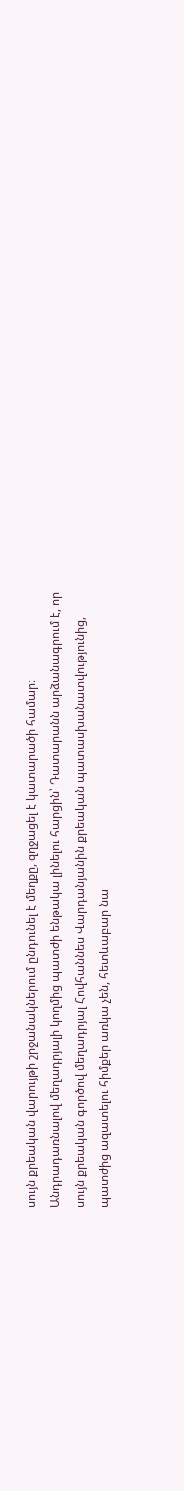սույն քրեական վարույթի շրջանակներում ընդունել է մեղքը, զղջացել է կատարածի համար։
Անդրադառնալով մեղադրյալի կողմից պատժի ենթակա լինելու հարցին՝ Դատարանն արձանագրում է, որ սույն քրեական գործով մեղադրյալ Հովհաննես Վարդանյանին քրեական պատասխանատվությունից, պատժից ազատելու հիմքեր առկա չեն, հետևաբար նա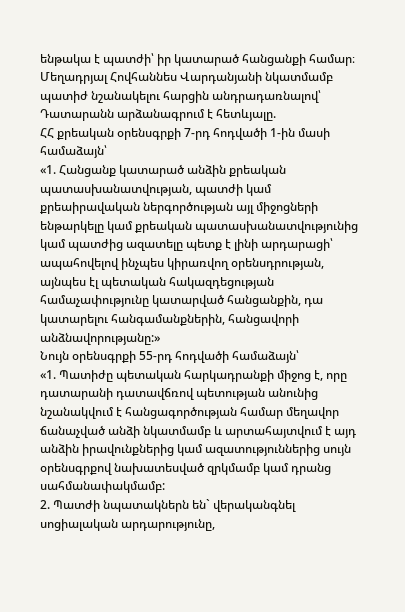ենթակա է պատժի՝ իր կատարած հանցանքի համար։
Մեղադրյալ Հովհաննես Վարդանյանի նկատմամբ պատիժ նշանակելու հարցին անդրադառնալով՝ Դատարանն արձանագրում է հետևյալը.
ՀՀ քրեական օրենսգրքի 7-րդ հոդվածի 1-ին մասի համաձայն՝
«1. Հանցանք կատարած անձին քրեական պատասխանատվության, պատժի կամ քրեաիրավական ներգործության այլ միջոցների ենթարկելը կամ քրեական պատասխանատվությունից կամ պատժից ազատելը պետք է լինի արդարացի՝ ապահովելով ինչպես կիրառվող օրենսդրության, այնպես էլ պետական հակազդեցության համաչափությունը կատարված հանցանքին, դա կատարելու հանգամանքներին, հանցավորի անձնավորությանը:»
Նույն օրենսգրքի 55-րդ հոդվածի համաձայն՝
«1. Պատիժը պետական հարկադրանքի միջոց է, որը դատարանի դատավճռով պետության անունից նշանակվում է հանցագործության համար մեղավոր ճանաչված անձի նկատմամբ և արտահայտվում է այդ անձին իրավունքներից կամ ազատություններից սույն օրենսգրքով նախատեսված զրկմամբ կամ դրանց սահմանափակմամբ:
2. Պատժի նպատակներն են` վերականգնել սոցիալական արդարությունը,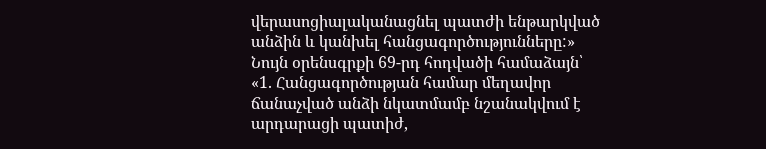վերասոցիալականացնել պատժի ենթարկված անձին և կանխել հանցագործությունները:»
Նույն օրենսգրքի 69-րդ հոդվածի համաձայն՝
«1. Հանցագործության համար մեղավոր ճանաչված անձի նկատմամբ նշանակվում է արդարացի պատիժ,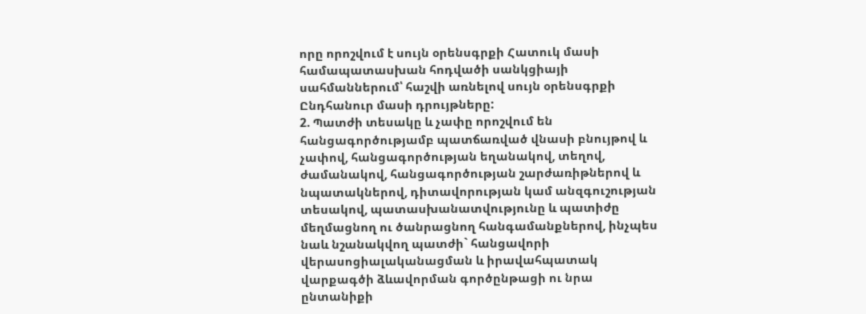որը որոշվում է սույն օրենսգրքի Հատուկ մասի համապատասխան հոդվածի սանկցիայի սահմաններում՝ հաշվի առնելով սույն օրենսգրքի Ընդհանուր մասի դրույթները:
2. Պատժի տեսակը և չափը որոշվում են հանցագործությամբ պատճառված վնասի բնույթով և չափով, հանցագործության եղանակով, տեղով, ժամանակով, հանցագործության շարժառիթներով և նպատակներով, դիտավորության կամ անզգուշության տեսակով, պատասխանատվությունը և պատիժը մեղմացնող ու ծանրացնող հանգամանքներով, ինչպես նաև նշանակվող պատժի` հանցավորի վերասոցիալականացման և իրավահպատակ վարքագծի ձևավորման գործընթացի ու նրա ընտանիքի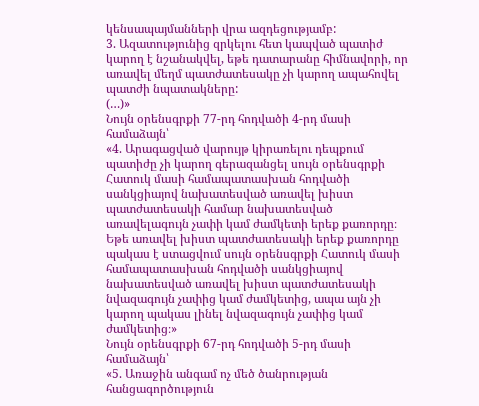կենսապայմանների վրա ազդեցությամբ:
3. Ազատությունից զրկելու հետ կապված պատիժ կարող է նշանակվել, եթե դատարանը հիմնավորի, որ առավել մեղմ պատժատեսակը չի կարող ապահովել պատժի նպատակները:
(…)»
Նույն օրենսգրքի 77-րդ հոդվածի 4-րդ մասի համաձայն՝
«4. Արագացված վարույթ կիրառելու դեպքում պատիժը չի կարող գերազանցել սույն օրենսգրքի Հատուկ մասի համապատասխան հոդվածի սանկցիայով նախատեսված առավել խիստ պատժատեսակի համար նախատեսված առավելագույն չափի կամ ժամկետի երեք քառորդը։ Եթե առավել խիստ պատժատեսակի երեք քառորդը պակաս է ստացվում սույն օրենսգրքի Հատուկ մասի համապատասխան հոդվածի սանկցիայով նախատեսված առավել խիստ պատժատեսակի նվազագույն չափից կամ ժամկետից, ապա այն չի կարող պակաս լինել նվազագույն չափից կամ ժամկետից։»
Նույն օրենսգրքի 67-րդ հոդվածի 5-րդ մասի համաձայն՝
«5. Առաջին անգամ ոչ մեծ ծանրության հանցագործություն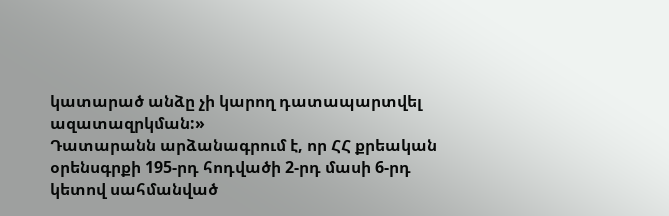կատարած անձը չի կարող դատապարտվել ազատազրկման:»
Դատարանն արձանագրում է, որ ՀՀ քրեական օրենսգրքի 195-րդ հոդվածի 2-րդ մասի 6-րդ կետով սահմանված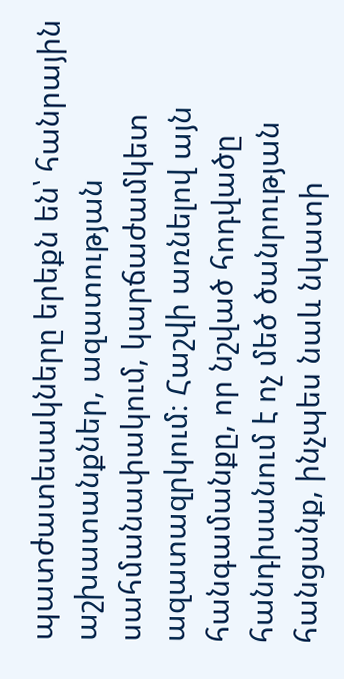պատժատեսակները երեքն են՝ հանրային աշխատանքներ, ազատության սահմանափակում, կարճաժամկետ ազատազրկում։ Հաշվի առնելով այն հանգամանքը, որ նշված հոդվածը հանդիսանում է ոչ մեծ ծանրության հանցանք, ինչպես նաև նկատի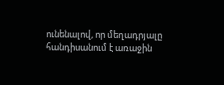ունենալով, որ մեղադրյալը հանդիսանում է առաջին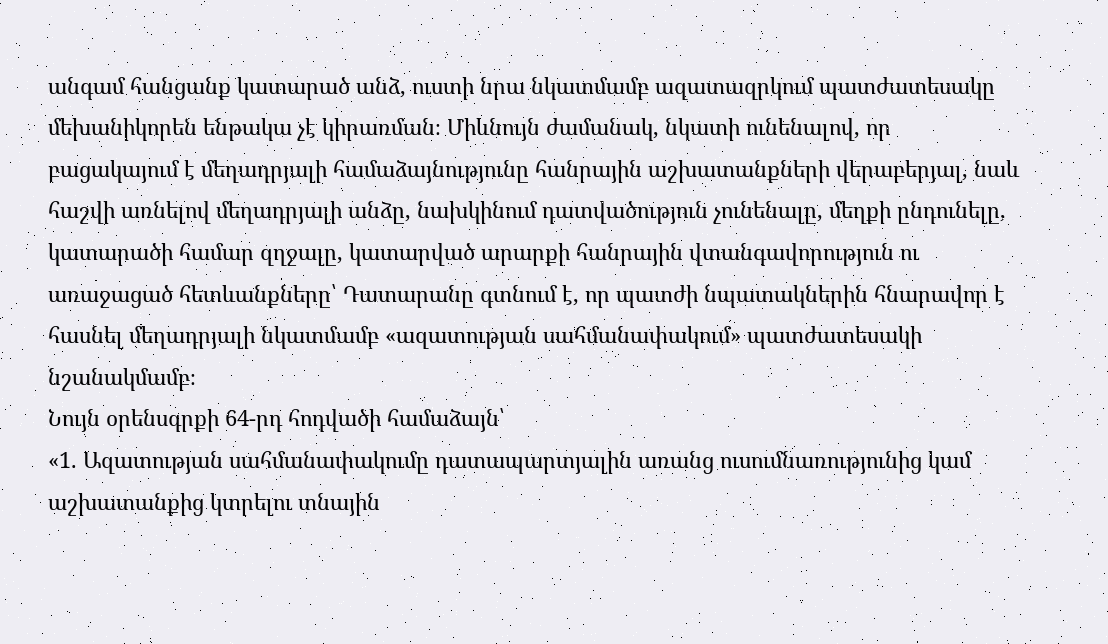անգամ հանցանք կատարած անձ, ուստի նրա նկատմամբ ազատազրկում պատժատեսակը մեխանիկորեն ենթակա չէ կիրառման։ Միևնույն ժամանակ, նկատի ունենալով, որ բացակայում է մեղադրյալի համաձայնությունը հանրային աշխատանքների վերաբերյալ, նաև հաշվի առնելով մեղադրյալի անձը, նախկինում դատվածություն չունենալը, մեղքի ընդունելը, կատարածի համար զղջալը, կատարված արարքի հանրային վտանգավորություն ու առաջացած հետևանքները՝ Դատարանը գտնում է, որ պատժի նպատակներին հնարավոր է հասնել մեղադրյալի նկատմամբ «ազատության սահմանափակում» պատժատեսակի նշանակմամբ։
Նույն օրենսգրքի 64-րդ հոդվածի համաձայն՝
«1. Ազատության սահմանափակումը դատապարտյալին առանց ուսումնառությունից կամ աշխատանքից կտրելու տնային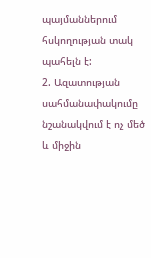պայմաններում հսկողության տակ պահելն է:
2. Ազատության սահմանափակումը նշանակվում է ոչ մեծ և միջին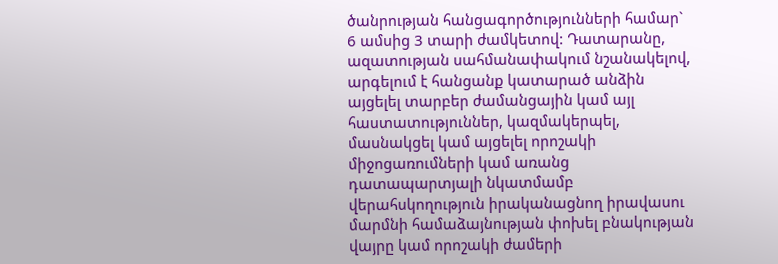ծանրության հանցագործությունների համար` 6 ամսից 3 տարի ժամկետով: Դատարանը, ազատության սահմանափակում նշանակելով, արգելում է հանցանք կատարած անձին այցելել տարբեր ժամանցային կամ այլ հաստատություններ, կազմակերպել, մասնակցել կամ այցելել որոշակի միջոցառումների կամ առանց դատապարտյալի նկատմամբ վերահսկողություն իրականացնող իրավասու մարմնի համաձայնության փոխել բնակության վայրը կամ որոշակի ժամերի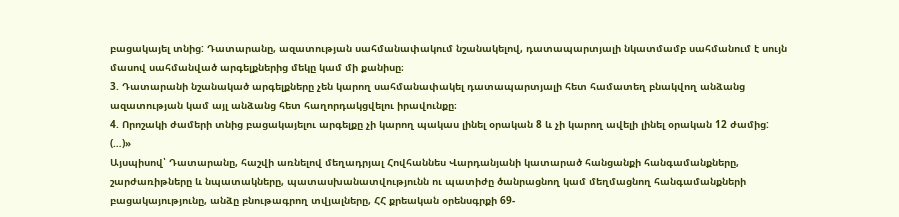բացակայել տնից: Դատարանը, ազատության սահմանափակում նշանակելով, դատապարտյալի նկատմամբ սահմանում է սույն մասով սահմանված արգելքներից մեկը կամ մի քանիսը։
3. Դատարանի նշանակած արգելքները չեն կարող սահմանափակել դատապարտյալի հետ համատեղ բնակվող անձանց ազատության կամ այլ անձանց հետ հաղորդակցվելու իրավունքը։
4. Որոշակի ժամերի տնից բացակայելու արգելքը չի կարող պակաս լինել օրական 8 և չի կարող ավելի լինել օրական 12 ժամից:
(…)»
Այսպիսով՝ Դատարանը, հաշվի առնելով մեղադրյալ Հովհաննես Վարդանյանի կատարած հանցանքի հանգամանքները, շարժառիթները և նպատակները, պատասխանատվությունն ու պատիժը ծանրացնող կամ մեղմացնող հանգամանքների բացակայությունը, անձը բնութագրող տվյալները, ՀՀ քրեական օրենսգրքի 69-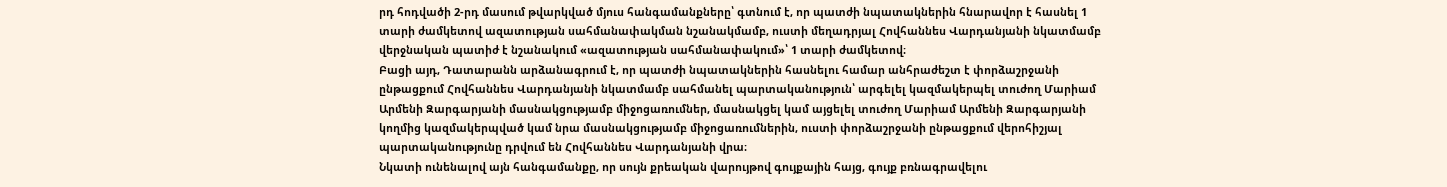րդ հոդվածի 2-րդ մասում թվարկված մյուս հանգամանքները՝ գտնում է, որ պատժի նպատակներին հնարավոր է հասնել 1 տարի ժամկետով ազատության սահմանափակման նշանակմամբ, ուստի մեղադրյալ Հովհաննես Վարդանյանի նկատմամբ վերջնական պատիժ է նշանակում «ազատության սահմանափակում»՝ 1 տարի ժամկետով։
Բացի այդ, Դատարանն արձանագրում է, որ պատժի նպատակներին հասնելու համար անհրաժեշտ է փորձաշրջանի ընթացքում Հովհաննես Վարդանյանի նկատմամբ սահմանել պարտականություն՝ արգելել կազմակերպել տուժող Մարիամ Արմենի Զարգարյանի մասնակցությամբ միջոցառումներ, մասնակցել կամ այցելել տուժող Մարիամ Արմենի Զարգարյանի կողմից կազմակերպված կամ նրա մասնակցությամբ միջոցառումներին, ուստի փորձաշրջանի ընթացքում վերոհիշյալ պարտականությունը դրվում են Հովհաննես Վարդանյանի վրա։
Նկատի ունենալով այն հանգամանքը, որ սույն քրեական վարույթով գույքային հայց, գույք բռնագրավելու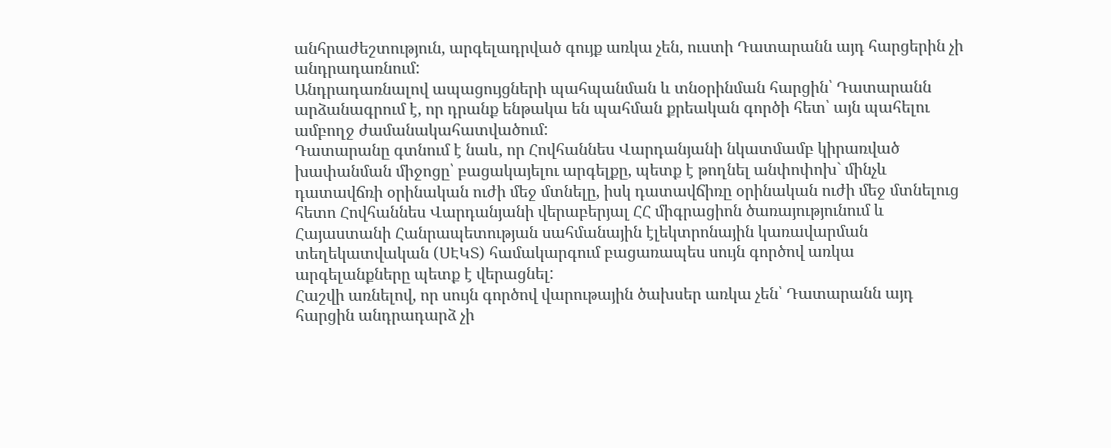անհրաժեշտություն, արգելադրված գույք առկա չեն, ուստի Դատարանն այդ հարցերին չի անդրադառնում:
Անդրադառնալով ապացույցների պահպանման և տնօրինման հարցին՝ Դատարանն արձանագրում է, որ դրանք ենթակա են պահման քրեական գործի հետ՝ այն պահելու ամբողջ ժամանակահատվածում:
Դատարանը գտնում է նաև, որ Հովհաննես Վարդանյանի նկատմամբ կիրառված խափանման միջոցը՝ բացակայելու արգելքը, պետք է թողնել անփոփոխ` մինչև դատավճռի օրինական ուժի մեջ մտնելը, իսկ դատավճիռը օրինական ուժի մեջ մտնելուց հետո Հովհաննես Վարդանյանի վերաբերյալ ՀՀ միգրացիոն ծառայությունում և Հայաստանի Հանրապետության սահմանային էլեկտրոնային կառավարման տեղեկատվական (ՍԷԿՏ) համակարգում բացառապես սույն գործով առկա արգելանքները պետք է վերացնել:
Հաշվի առնելով, որ սույն գործով վարութային ծախսեր առկա չեն՝ Դատարանն այդ հարցին անդրադարձ չի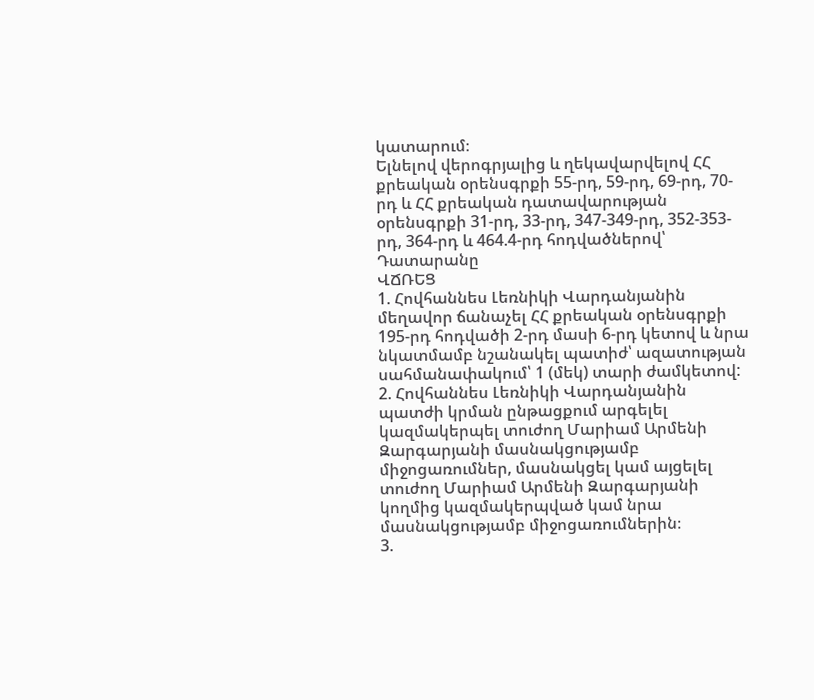կատարում։
Ելնելով վերոգրյալից և ղեկավարվելով ՀՀ քրեական օրենսգրքի 55-րդ, 59-րդ, 69-րդ, 70-րդ և ՀՀ քրեական դատավարության օրենսգրքի 31-րդ, 33-րդ, 347-349-րդ, 352-353-րդ, 364-րդ և 464.4-րդ հոդվածներով՝ Դատարանը
ՎՃՌԵՑ
1. Հովհաննես Լեռնիկի Վարդանյանին մեղավոր ճանաչել ՀՀ քրեական օրենսգրքի 195-րդ հոդվածի 2-րդ մասի 6-րդ կետով և նրա նկատմամբ նշանակել պատիժ՝ ազատության սահմանափակում՝ 1 (մեկ) տարի ժամկետով:
2. Հովհաննես Լեռնիկի Վարդանյանին պատժի կրման ընթացքում արգելել կազմակերպել տուժող Մարիամ Արմենի Զարգարյանի մասնակցությամբ միջոցառումներ, մասնակցել կամ այցելել տուժող Մարիամ Արմենի Զարգարյանի կողմից կազմակերպված կամ նրա մասնակցությամբ միջոցառումներին։
3.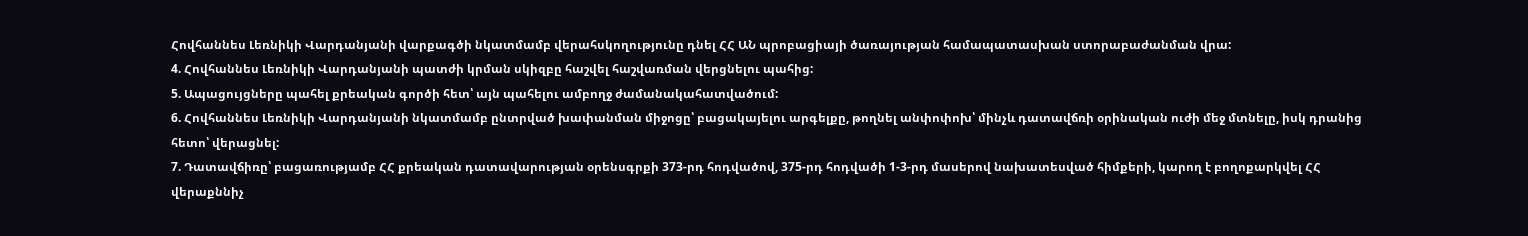Հովհաննես Լեռնիկի Վարդանյանի վարքագծի նկատմամբ վերահսկողությունը դնել ՀՀ ԱՆ պրոբացիայի ծառայության համապատասխան ստորաբաժանման վրա:
4. Հովհաննես Լեռնիկի Վարդանյանի պատժի կրման սկիզբը հաշվել հաշվառման վերցնելու պահից:
5. Ապացույցները պահել քրեական գործի հետ՝ այն պահելու ամբողջ ժամանակահատվածում:
6. Հովհաննես Լեռնիկի Վարդանյանի նկատմամբ ընտրված խափանման միջոցը՝ բացակայելու արգելքը, թողնել անփոփոխ՝ մինչև դատավճռի օրինական ուժի մեջ մտնելը, իսկ դրանից հետո՝ վերացնել:
7. Դատավճիռը՝ բացառությամբ ՀՀ քրեական դատավարության օրենսգրքի 373-րդ հոդվածով, 375-րդ հոդվածի 1-3-րդ մասերով նախատեսված հիմքերի, կարող է բողոքարկվել ՀՀ վերաքննիչ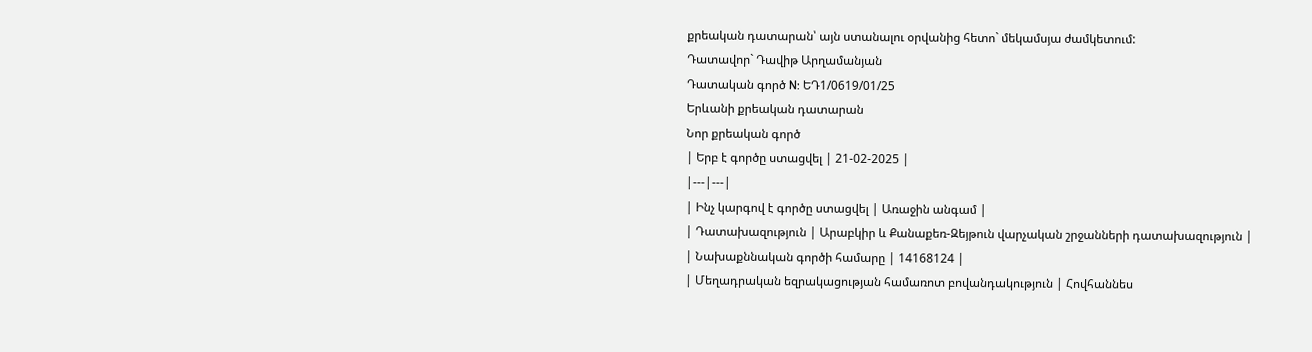քրեական դատարան՝ այն ստանալու օրվանից հետո` մեկամսյա ժամկետում:
Դատավոր` Դավիթ Արղամանյան
Դատական գործ N: ԵԴ1/0619/01/25
Երևանի քրեական դատարան
Նոր քրեական գործ
| Երբ է գործը ստացվել | 21-02-2025 |
|---|---|
| Ինչ կարգով է գործը ստացվել | Առաջին անգամ |
| Դատախազություն | Արաբկիր և Քանաքեռ-Զեյթուն վարչական շրջանների դատախազություն |
| Նախաքննական գործի համարը | 14168124 |
| Մեղադրական եզրակացության համառոտ բովանդակություն | Հովհաննես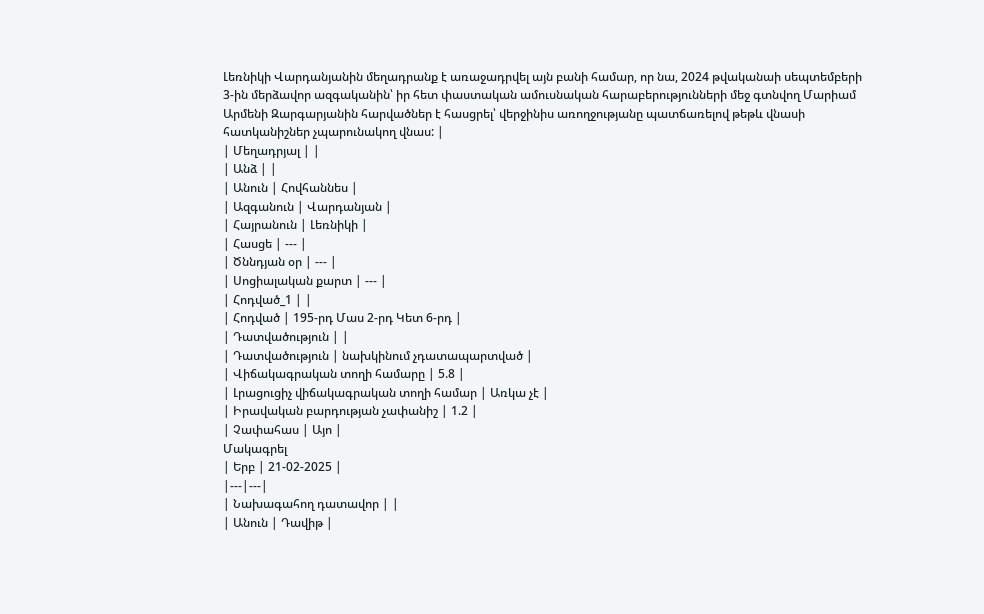Լեռնիկի Վարդանյանին մեղադրանք է առաջադրվել այն բանի համար, որ նա, 2024 թվականաի սեպտեմբերի 3-ին մերձավոր ազգականին՝ իր հետ փաստական ամուսնական հարաբերությունների մեջ գտնվող Մարիամ Արմենի Զարգարյանին հարվածներ է հասցրել՝ վերջինիս առողջությանը պատճառելով թեթև վնասի հատկանիշներ չպարունակող վնաս: |
| Մեղադրյալ | |
| Անձ | |
| Անուն | Հովհաննես |
| Ազգանուն | Վարդանյան |
| Հայրանուն | Լեռնիկի |
| Հասցե | --- |
| Ծննդյան օր | --- |
| Սոցիալական քարտ | --- |
| Հոդված_1 | |
| Հոդված | 195-րդ Մաս 2-րդ Կետ 6-րդ |
| Դատվածություն | |
| Դատվածություն | նախկինում չդատապարտված |
| Վիճակագրական տողի համարը | 5.8 |
| Լրացուցիչ վիճակագրական տողի համար | Առկա չէ |
| Իրավական բարդության չափանիշ | 1.2 |
| Չափահաս | Այո |
Մակագրել
| Երբ | 21-02-2025 |
|---|---|
| Նախագահող դատավոր | |
| Անուն | Դավիթ |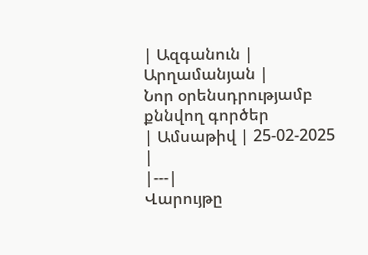| Ազգանուն | Արղամանյան |
Նոր օրենսդրությամբ քննվող գործեր
| Ամսաթիվ | 25-02-2025 |
|---|
Վարույթը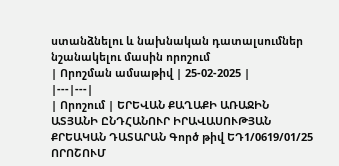ստանձնելու և նախնական դատալսումներ նշանակելու մասին որոշում
| Որոշման ամսաթիվ | 25-02-2025 |
|---|---|
| Որոշում | ԵՐԵՎԱՆ ՔԱՂԱՔԻ ԱՌԱՋԻՆ ԱՏՅԱՆԻ ԸՆԴՀԱՆՈՒՐ ԻՐԱՎԱՍՈՒԹՅԱՆ ՔՐԵԱԿԱՆ ԴԱՏԱՐԱՆ Գործ թիվ ԵԴ1/0619/01/25 ՈՐՈՇՈՒՄ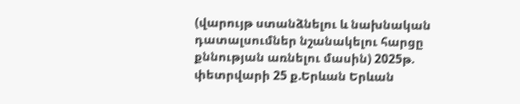(վարույթ ստանձնելու և նախնական դատալսումներ նշանակելու հարցը քննության առնելու մասին) 2025թ. փետրվարի 25 ք.Երևան Երևան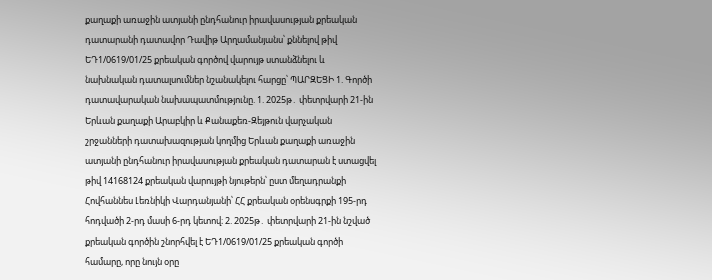քաղաքի առաջին ատյանի ընդհանուր իրավասության քրեական դատարանի դատավոր Դավիթ Արղամանյանս՝ քննելով թիվ ԵԴ1/0619/01/25 քրեական գործով վարույթ ստանձնելու և նախնական դատալսումներ նշանակելու հարցը՝ ՊԱՐԶԵՑԻ 1. Գործի դատավարական նախապատմությունը. 1. 2025թ․ փետրվարի 21-ին Երևան քաղաքի Արաբկիր և Քանաքեռ-Զեյթուն վարչական շրջանների դատախազության կողմից Երևան քաղաքի առաջին ատյանի ընդհանուր իրավասության քրեական դատարան է ստացվել թիվ 14168124 քրեական վարույթի նյութերն՝ ըստ մեղադրանքի Հովհաննես Լեռնիկի Վարդանյանի՝ ՀՀ քրեական օրենսգրքի 195-րդ հոդվածի 2-րդ մասի 6-րդ կետով։ 2. 2025թ․ փետրվարի 21-ին նշված քրեական գործին շնորհվել է ԵԴ1/0619/01/25 քրեական գործի համարը, որը նույն օրը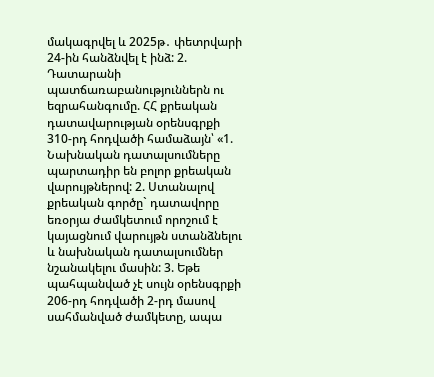մակագրվել և 2025թ․ փետրվարի 24-ին հանձնվել է ինձ: 2. Դատարանի պատճառաբանություններն ու եզրահանգումը. ՀՀ քրեական դատավարության օրենսգրքի 310-րդ հոդվածի համաձայն՝ «1. Նախնական դատալսումները պարտադիր են բոլոր քրեական վարույթներով: 2. Ստանալով քրեական գործը` դատավորը եռօրյա ժամկետում որոշում է կայացնում վարույթն ստանձնելու և նախնական դատալսումներ նշանակելու մասին: 3. Եթե պահպանված չէ սույն օրենսգրքի 206-րդ հոդվածի 2-րդ մասով սահմանված ժամկետը, ապա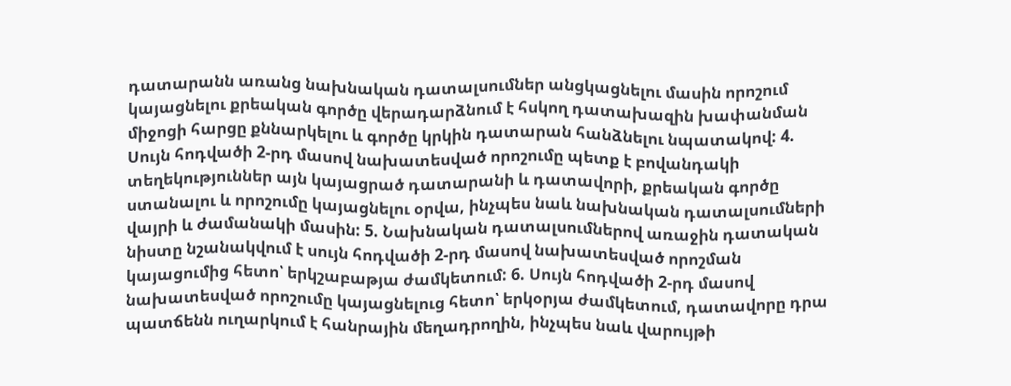դատարանն առանց նախնական դատալսումներ անցկացնելու մասին որոշում կայացնելու քրեական գործը վերադարձնում է հսկող դատախազին խափանման միջոցի հարցը քննարկելու և գործը կրկին դատարան հանձնելու նպատակով: 4. Սույն հոդվածի 2-րդ մասով նախատեսված որոշումը պետք է բովանդակի տեղեկություններ այն կայացրած դատարանի և դատավորի, քրեական գործը ստանալու և որոշումը կայացնելու օրվա, ինչպես նաև նախնական դատալսումների վայրի և ժամանակի մասին: 5. Նախնական դատալսումներով առաջին դատական նիստը նշանակվում է սույն հոդվածի 2-րդ մասով նախատեսված որոշման կայացումից հետո՝ երկշաբաթյա ժամկետում: 6. Սույն հոդվածի 2-րդ մասով նախատեսված որոշումը կայացնելուց հետո՝ երկօրյա ժամկետում, դատավորը դրա պատճենն ուղարկում է հանրային մեղադրողին, ինչպես նաև վարույթի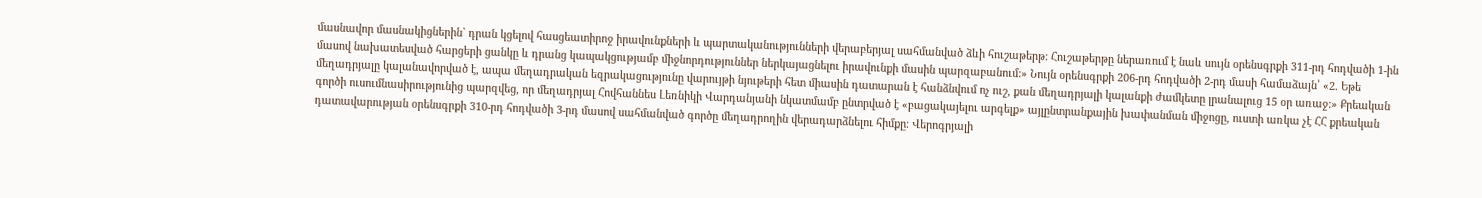մասնավոր մասնակիցներին` դրան կցելով հասցեատիրոջ իրավունքների և պարտականությունների վերաբերյալ սահմանված ձևի հուշաթերթ: Հուշաթերթը ներառում է նաև սույն օրենսգրքի 311-րդ հոդվածի 1-ին մասով նախատեսված հարցերի ցանկը և դրանց կապակցությամբ միջնորդություններ ներկայացնելու իրավունքի մասին պարզաբանում:» Նույն օրենսգրքի 206-րդ հոդվածի 2-րդ մասի համաձայն՝ «2. Եթե մեղադրյալը կալանավորված է, ապա մեղադրական եզրակացությունը վարույթի նյութերի հետ միասին դատարան է հանձնվում ոչ ուշ, քան մեղադրյալի կալանքի ժամկետը լրանալուց 15 օր առաջ:» Քրեական գործի ուսումնասիրությունից պարզվեց, որ մեղադրյալ Հովհաննես Լեռնիկի Վարդանյանի նկատմամբ ընտրված է «բացակայելու արգելք» այլընտրանքային խափանման միջոցը, ուստի առկա չէ ՀՀ քրեական դատավարության օրենսգրքի 310-րդ հոդվածի 3-րդ մասով սահմանված գործը մեղադրողին վերադարձնելու հիմքը։ Վերոգրյալի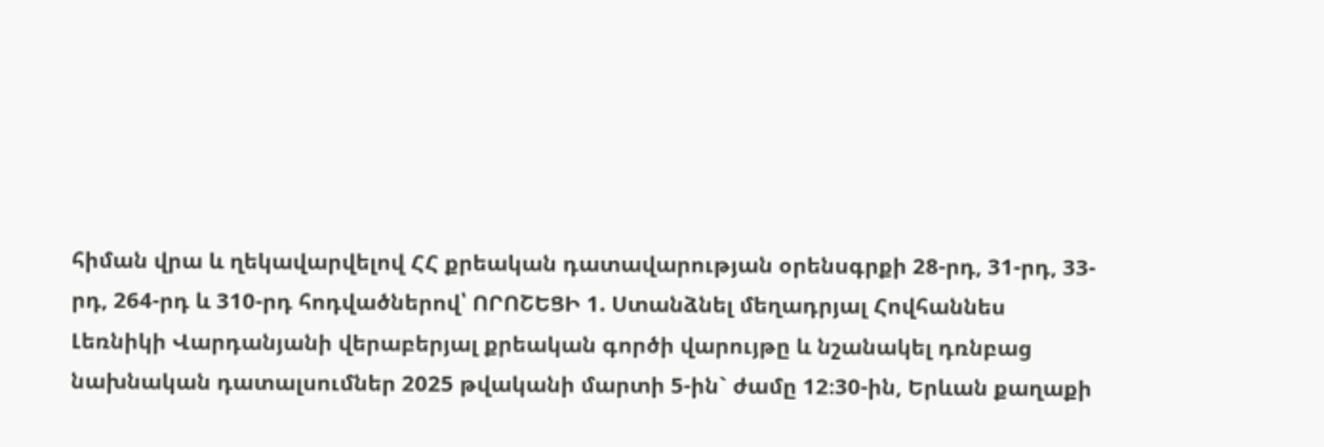հիման վրա և ղեկավարվելով ՀՀ քրեական դատավարության օրենսգրքի 28-րդ, 31-րդ, 33-րդ, 264-րդ և 310-րդ հոդվածներով՝ ՈՐՈՇԵՑԻ 1. Ստանձնել մեղադրյալ Հովհաննես Լեռնիկի Վարդանյանի վերաբերյալ քրեական գործի վարույթը և նշանակել դռնբաց նախնական դատալսումներ 2025 թվականի մարտի 5-ին` ժամը 12։30-ին, Երևան քաղաքի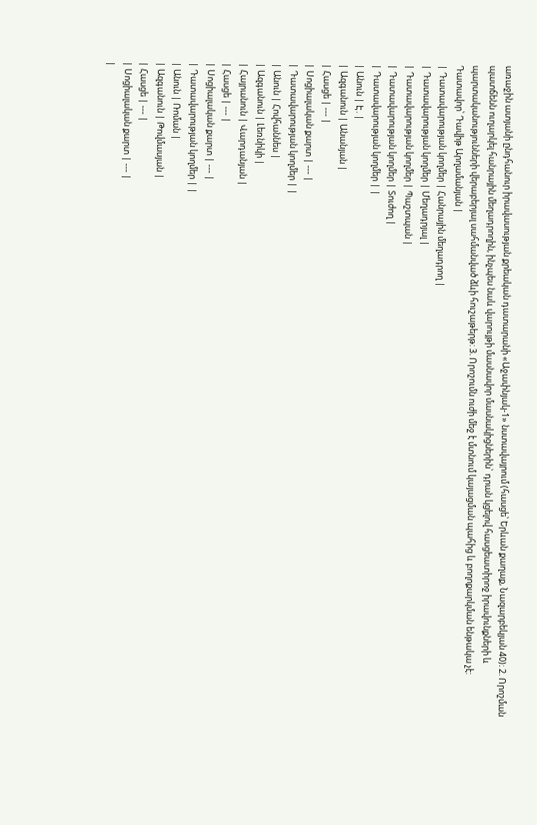առաջին ատյանի ընդհանուր իրավասության քրեական դատարանի «Աջափնյակ-1» նստավայրում (հասցե՝ Երևան քաղաք, Նազարբեկյան 40)։ 2. Որոշման պատճենն ուղարկել հանրային մեղադրողին, ինչպես նաև վարույթի մասնավոր մասնակիցներին` դրան կցելով հասցեատիրոջ իրավունքների և պարտականությունների վերաբերյալ սահմանված ձևի հուշաթերթ: 3. Որոշումն ուժի մեջ է մտնում կայացման պահից և բողոքարկման ենթակա չէ: Դատավոր՝ Դավիթ Արղամանյան |
| Դատավարության կողմեր | Հանրային մեղադրող |
| Դատավարության կողմեր | Մեղադրյալ |
| Դատավարության կողմեր | Պաշտպան |
| Դատավարության կողմեր | Տուժող |
| Դատավարության կողմեր | |
| Անուն | Է. |
| Ազգանուն | Անանյան |
| Հասցե | --- |
| Սոցիալական քարտ | --- |
| Դատավարության կողմեր | |
| Անուն | Հովհաննես |
| Ազգանուն | Լեռնիկի |
| Հայրանուն | Վարդանյան |
| Հասցե | --- |
| Սոցիալական քարտ | --- |
| Դատավարության կողմեր | |
| Անուն | Ռոման |
| Ազգանուն | Թովմասյան |
| Հասցե | --- |
| Սոցիալական քարտ | --- |
|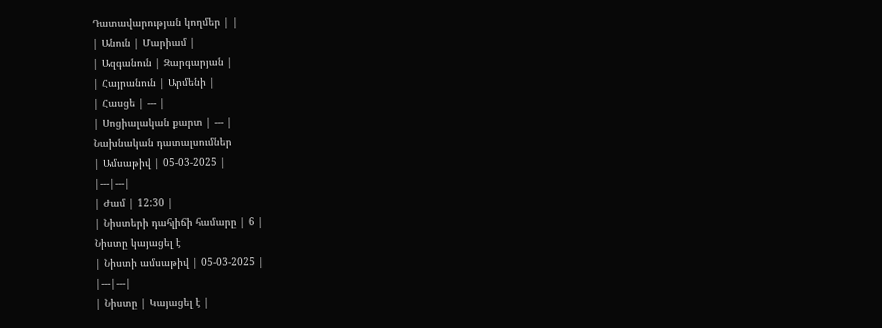Դատավարության կողմեր | |
| Անուն | Մարիամ |
| Ազգանուն | Զարգարյան |
| Հայրանուն | Արմենի |
| Հասցե | --- |
| Սոցիալական քարտ | --- |
Նախնական դատալսումներ
| Ամսաթիվ | 05-03-2025 |
|---|---|
| Ժամ | 12:30 |
| Նիստերի դահլիճի համարը | 6 |
Նիստը կայացել է
| Նիստի ամսաթիվ | 05-03-2025 |
|---|---|
| Նիստը | Կայացել է |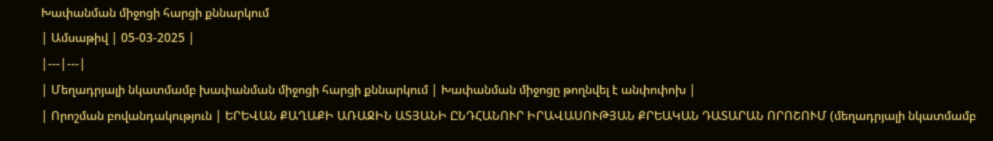Խափանման միջոցի հարցի քննարկում
| Ամսաթիվ | 05-03-2025 |
|---|---|
| Մեղադրյալի նկատմամբ խափանման միջոցի հարցի քննարկում | Խափանման միջոցը թողնվել է անփոփոխ |
| Որոշման բովանդակություն | ԵՐԵՎԱՆ ՔԱՂԱՔԻ ԱՌԱՋԻՆ ԱՏՅԱՆԻ ԸՆԴՀԱՆՈՒՐ ԻՐԱՎԱՍՈՒԹՅԱՆ ՔՐԵԱԿԱՆ ԴԱՏԱՐԱՆ ՈՐՈՇՈՒՄ (մեղադրյալի նկատմամբ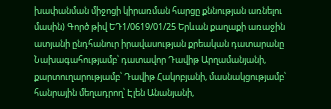խափանման միջոցի կիրառման հարցը քննության առնելու մասին) Գործ թիվ ԵԴ1/0619/01/25 Երևան քաղաքի առաջին ատյանի ընդհանուր իրավասության քրեական դատարանը Նախագահությամբ՝ դատավոր Դավիթ Արղամանյանի, քարտուղարությամբ՝ Դավիթ Հակոբյանի, մասնակցությամբ՝ հանրային մեղադրող՝ Էլեն Անանյանի,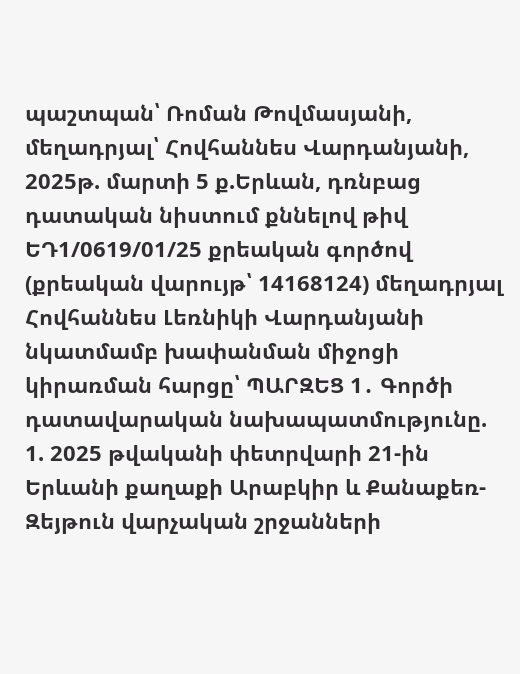պաշտպան՝ Ռոման Թովմասյանի, մեղադրյալ՝ Հովհաննես Վարդանյանի, 2025թ. մարտի 5 ք.Երևան, դռնբաց դատական նիստում քննելով թիվ ԵԴ1/0619/01/25 քրեական գործով (քրեական վարույթ՝ 14168124) մեղադրյալ Հովհաննես Լեռնիկի Վարդանյանի նկատմամբ խափանման միջոցի կիրառման հարցը՝ ՊԱՐԶԵՑ 1․ Գործի դատավարական նախապատմությունը. 1. 2025 թվականի փետրվարի 21-ին Երևանի քաղաքի Արաբկիր և Քանաքեռ-Զեյթուն վարչական շրջանների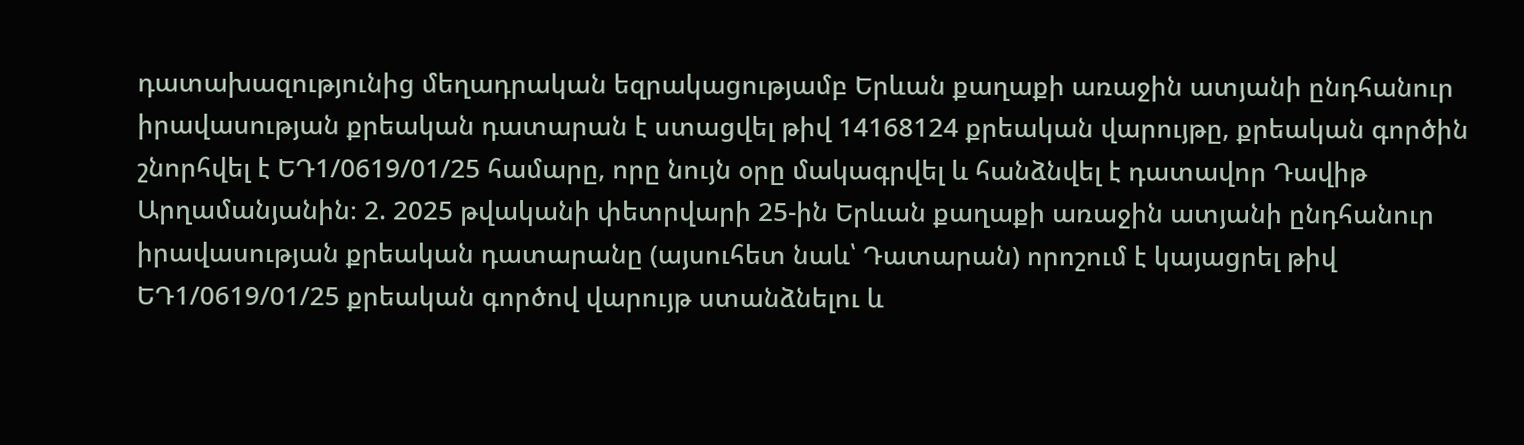դատախազությունից մեղադրական եզրակացությամբ Երևան քաղաքի առաջին ատյանի ընդհանուր իրավասության քրեական դատարան է ստացվել թիվ 14168124 քրեական վարույթը, քրեական գործին շնորհվել է ԵԴ1/0619/01/25 համարը, որը նույն օրը մակագրվել և հանձնվել է դատավոր Դավիթ Արղամանյանին։ 2. 2025 թվականի փետրվարի 25-ին Երևան քաղաքի առաջին ատյանի ընդհանուր իրավասության քրեական դատարանը (այսուհետ նաև՝ Դատարան) որոշում է կայացրել թիվ ԵԴ1/0619/01/25 քրեական գործով վարույթ ստանձնելու և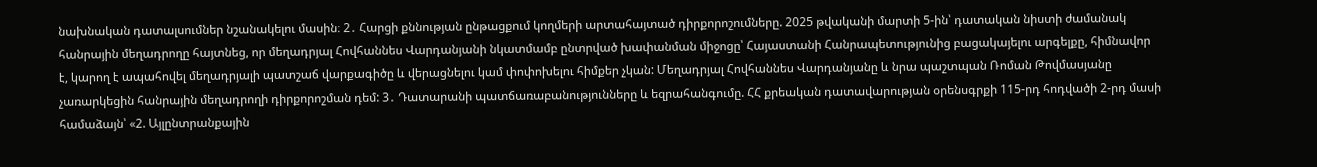նախնական դատալսումներ նշանակելու մասին։ 2․ Հարցի քննության ընթացքում կողմերի արտահայտած դիրքորոշումները. 2025 թվականի մարտի 5-ին՝ դատական նիստի ժամանակ հանրային մեղադրողը հայտնեց, որ մեղադրյալ Հովհաննես Վարդանյանի նկատմամբ ընտրված խափանման միջոցը՝ Հայաստանի Հանրապետությունից բացակայելու արգելքը, հիմնավոր է, կարող է ապահովել մեղադրյալի պատշաճ վարքագիծը և վերացնելու կամ փոփոխելու հիմքեր չկան: Մեղադրյալ Հովհաննես Վարդանյանը և նրա պաշտպան Ռոման Թովմասյանը չառարկեցին հանրային մեղադրողի դիրքորոշման դեմ: 3․ Դատարանի պատճառաբանությունները և եզրահանգումը. ՀՀ քրեական դատավարության օրենսգրքի 115-րդ հոդվածի 2-րդ մասի համաձայն՝ «2. Այլընտրանքային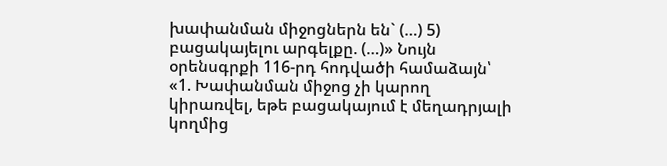խափանման միջոցներն են` (…) 5) բացակայելու արգելքը. (…)» Նույն օրենսգրքի 116-րդ հոդվածի համաձայն՝ «1. Խափանման միջոց չի կարող կիրառվել, եթե բացակայում է մեղադրյալի կողմից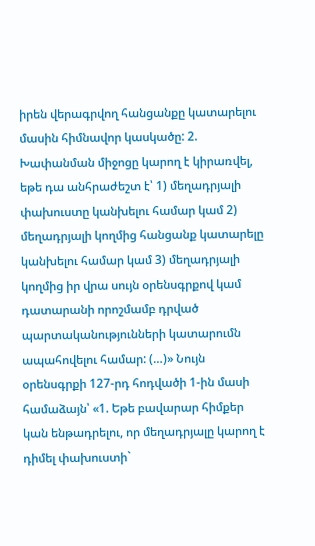իրեն վերագրվող հանցանքը կատարելու մասին հիմնավոր կասկածը: 2. Խափանման միջոցը կարող է կիրառվել, եթե դա անհրաժեշտ է՝ 1) մեղադրյալի փախուստը կանխելու համար կամ 2) մեղադրյալի կողմից հանցանք կատարելը կանխելու համար կամ 3) մեղադրյալի կողմից իր վրա սույն օրենսգրքով կամ դատարանի որոշմամբ դրված պարտականությունների կատարումն ապահովելու համար: (…)» Նույն օրենսգրքի 127-րդ հոդվածի 1-ին մասի համաձայն՝ «1. Եթե բավարար հիմքեր կան ենթադրելու, որ մեղադրյալը կարող է դիմել փախուստի`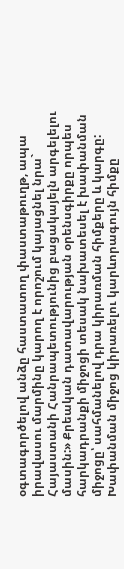օգտագործելով անձը հաստատող փաստաթուղթ, ապա իրավասու մարմինը կարող է որոշում կայացնել նրա` Հայաստանի Հանրապետությունից բացակայելն արգելելու մասին:» Քրեական դատավարության օրենսգիրքը որպես հարկադրանքի միջոցի տեսակ նախատեսել է խափանման միջոցը՝ սահմանելով դրա կիրառման հիմքերը և կարգը: Խափանման միջոց կիրառելու կարևորագույն հիմքը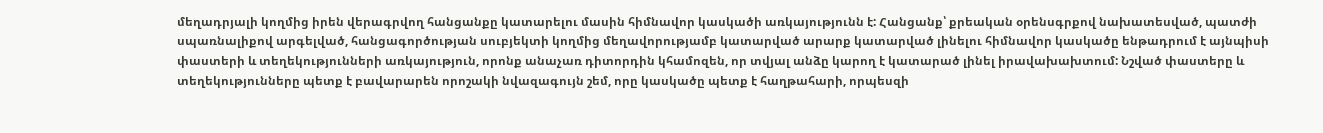մեղադրյալի կողմից իրեն վերագրվող հանցանքը կատարելու մասին հիմնավոր կասկածի առկայությունն է: Հանցանք՝ քրեական օրենսգրքով նախատեսված, պատժի սպառնալիքով արգելված, հանցագործության սուբյեկտի կողմից մեղավորությամբ կատարված արարք կատարված լինելու հիմնավոր կասկածը ենթադրում է այնպիսի փաստերի և տեղեկությունների առկայություն, որոնք անաչառ դիտորդին կհամոզեն, որ տվյալ անձը կարող է կատարած լինել իրավախախտում: Նշված փաստերը և տեղեկությունները պետք է բավարարեն որոշակի նվազագույն շեմ, որը կասկածը պետք է հաղթահարի, որպեսզի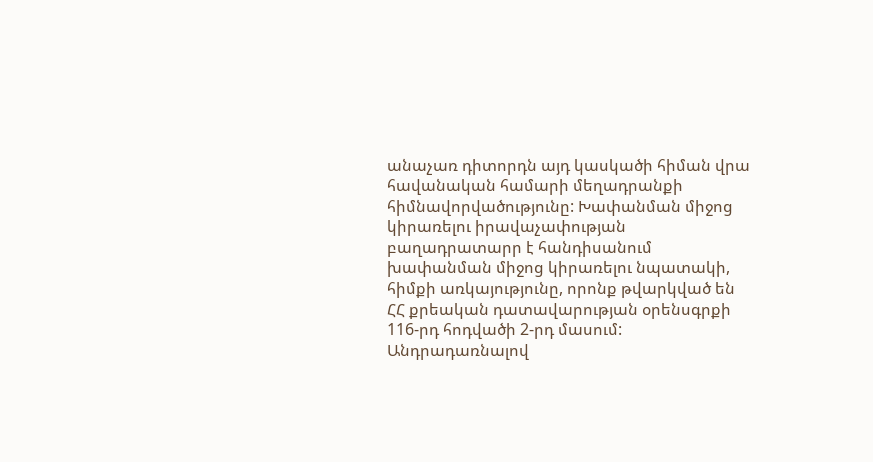անաչառ դիտորդն այդ կասկածի հիման վրա հավանական համարի մեղադրանքի հիմնավորվածությունը: Խափանման միջոց կիրառելու իրավաչափության բաղադրատարր է հանդիսանում խափանման միջոց կիրառելու նպատակի, հիմքի առկայությունը, որոնք թվարկված են ՀՀ քրեական դատավարության օրենսգրքի 116-րդ հոդվածի 2-րդ մասում: Անդրադառնալով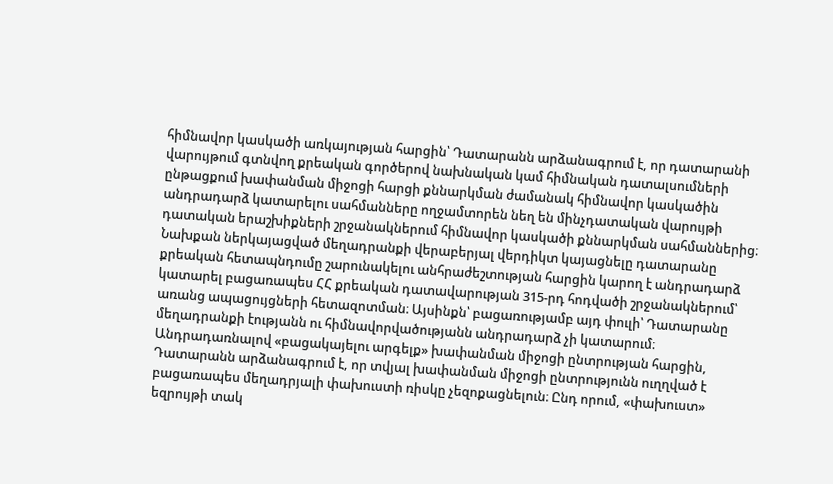հիմնավոր կասկածի առկայության հարցին՝ Դատարանն արձանագրում է, որ դատարանի վարույթում գտնվող քրեական գործերով նախնական կամ հիմնական դատալսումների ընթացքում խափանման միջոցի հարցի քննարկման ժամանակ հիմնավոր կասկածին անդրադարձ կատարելու սահմանները ողջամտորեն նեղ են մինչդատական վարույթի դատական երաշխիքների շրջանակներում հիմնավոր կասկածի քննարկման սահմաններից։ Նախքան ներկայացված մեղադրանքի վերաբերյալ վերդիկտ կայացնելը դատարանը քրեական հետապնդումը շարունակելու անհրաժեշտության հարցին կարող է անդրադարձ կատարել բացառապես ՀՀ քրեական դատավարության 315-րդ հոդվածի շրջանակներում՝ առանց ապացույցների հետազոտման։ Այսինքն՝ բացառությամբ այդ փուլի՝ Դատարանը մեղադրանքի էությանն ու հիմնավորվածությանն անդրադարձ չի կատարում։ Անդրադառնալով «բացակայելու արգելք» խափանման միջոցի ընտրության հարցին, Դատարանն արձանագրում է, որ տվյալ խափանման միջոցի ընտրությունն ուղղված է բացառապես մեղադրյալի փախուստի ռիսկը չեզոքացնելուն։ Ընդ որում, «փախուստ» եզրույթի տակ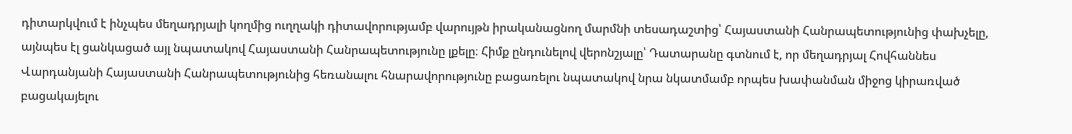դիտարկվում է ինչպես մեղադրյալի կողմից ուղղակի դիտավորությամբ վարույթն իրականացնող մարմնի տեսադաշտից՝ Հայաստանի Հանրապետությունից փախչելը, այնպես էլ ցանկացած այլ նպատակով Հայաստանի Հանրապետությունը լքելը։ Հիմք ընդունելով վերոնշյալը՝ Դատարանը գտնում է, որ մեղադրյալ Հովհաննես Վարդանյանի Հայաստանի Հանրապետությունից հեռանալու հնարավորությունը բացառելու նպատակով նրա նկատմամբ որպես խափանման միջոց կիրառված բացակայելու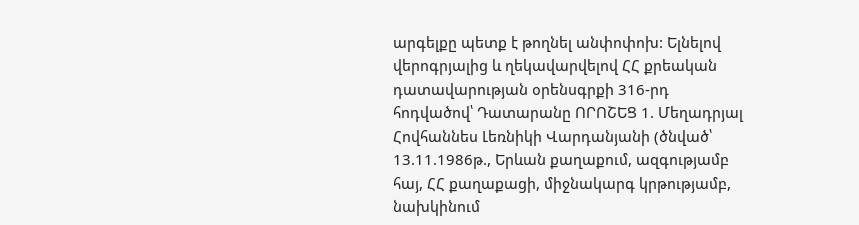արգելքը պետք է թողնել անփոփոխ: Ելնելով վերոգրյալից և ղեկավարվելով ՀՀ քրեական դատավարության օրենսգրքի 316-րդ հոդվածով՝ Դատարանը ՈՐՈՇԵՑ 1. Մեղադրյալ Հովհաննես Լեռնիկի Վարդանյանի (ծնված՝ 13.11.1986թ., Երևան քաղաքում, ազգությամբ հայ, ՀՀ քաղաքացի, միջնակարգ կրթությամբ, նախկինում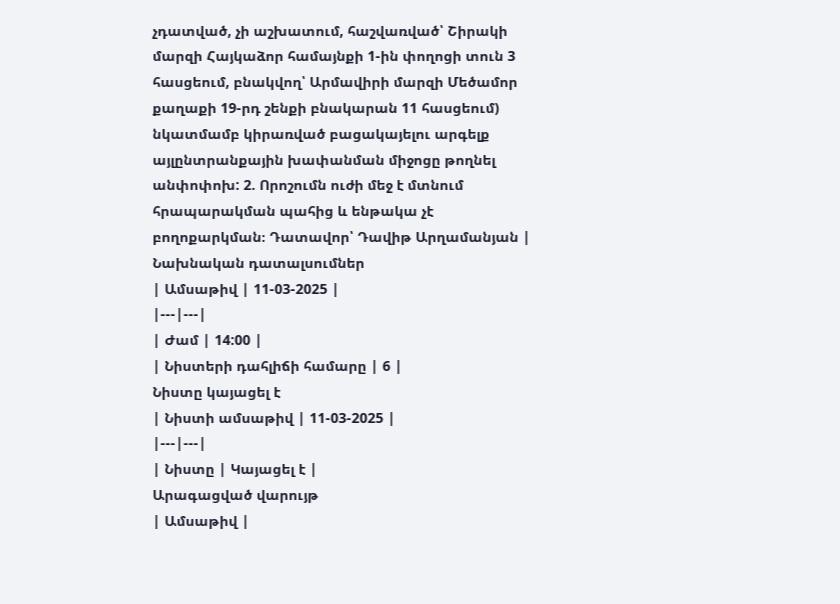չդատված, չի աշխատում, հաշվառված՝ Շիրակի մարզի Հայկաձոր համայնքի 1-ին փողոցի տուն 3 հասցեում, բնակվող՝ Արմավիրի մարզի Մեծամոր քաղաքի 19-րդ շենքի բնակարան 11 հասցեում) նկատմամբ կիրառված բացակայելու արգելք այլընտրանքային խափանման միջոցը թողնել անփոփոխ: 2. Որոշումն ուժի մեջ է մտնում հրապարակման պահից և ենթակա չէ բողոքարկման։ Դատավոր՝ Դավիթ Արղամանյան |
Նախնական դատալսումներ
| Ամսաթիվ | 11-03-2025 |
|---|---|
| Ժամ | 14:00 |
| Նիստերի դահլիճի համարը | 6 |
Նիստը կայացել է
| Նիստի ամսաթիվ | 11-03-2025 |
|---|---|
| Նիստը | Կայացել է |
Արագացված վարույթ
| Ամսաթիվ |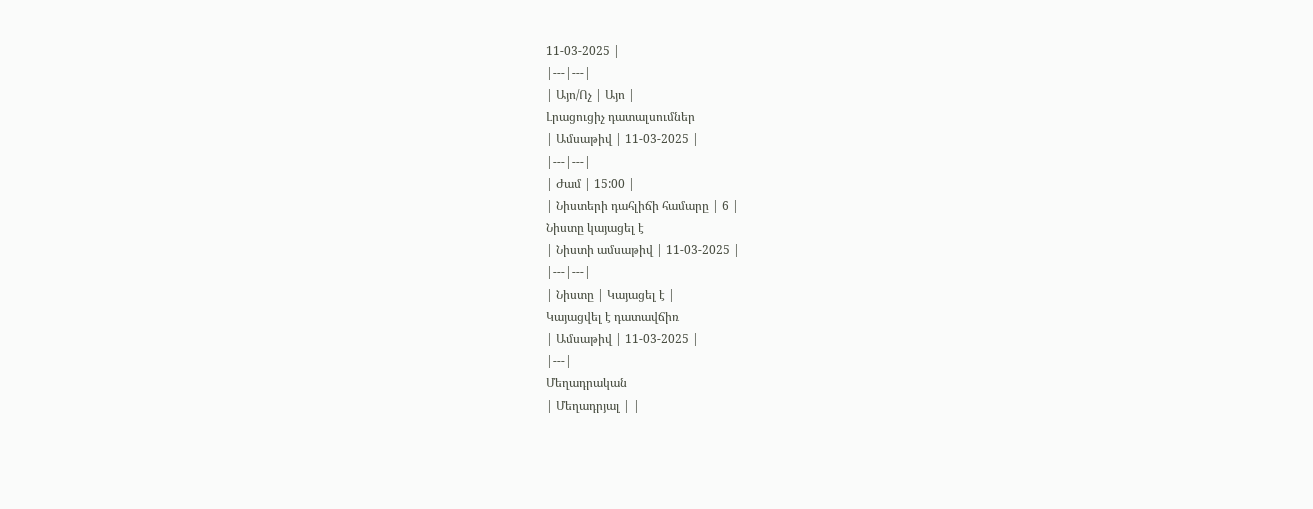11-03-2025 |
|---|---|
| Այո/Ոչ | Այո |
Լրացուցիչ դատալսումներ
| Ամսաթիվ | 11-03-2025 |
|---|---|
| Ժամ | 15:00 |
| Նիստերի դահլիճի համարը | 6 |
Նիստը կայացել է
| Նիստի ամսաթիվ | 11-03-2025 |
|---|---|
| Նիստը | Կայացել է |
Կայացվել է դատավճիռ
| Ամսաթիվ | 11-03-2025 |
|---|
Մեղադրական
| Մեղադրյալ | |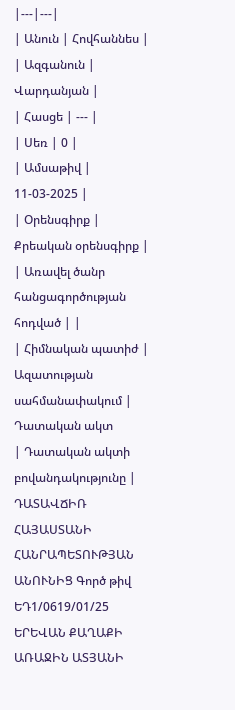|---|---|
| Անուն | Հովհաննես |
| Ազգանուն | Վարդանյան |
| Հասցե | --- |
| Սեռ | 0 |
| Ամսաթիվ | 11-03-2025 |
| Օրենսգիրք | Քրեական օրենսգիրք |
| Առավել ծանր հանցագործության հոդված | |
| Հիմնական պատիժ | Ազատության սահմանափակում |
Դատական ակտ
| Դատական ակտի բովանդակությունը | ԴԱՏԱՎՃԻՌ ՀԱՅԱՍՏԱՆԻ ՀԱՆՐԱՊԵՏՈՒԹՅԱՆ ԱՆՈՒՆԻՑ Գործ թիվ ԵԴ1/0619/01/25 ԵՐԵՎԱՆ ՔԱՂԱՔԻ ԱՌԱՋԻՆ ԱՏՅԱՆԻ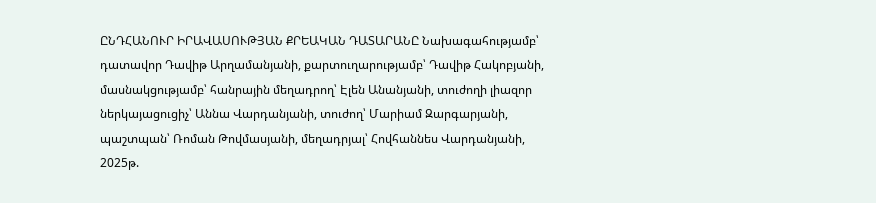ԸՆԴՀԱՆՈՒՐ ԻՐԱՎԱՍՈՒԹՅԱՆ ՔՐԵԱԿԱՆ ԴԱՏԱՐԱՆԸ Նախագահությամբ՝ դատավոր Դավիթ Արղամանյանի, քարտուղարությամբ՝ Դավիթ Հակոբյանի, մասնակցությամբ՝ հանրային մեղադրող՝ Էլեն Անանյանի, տուժողի լիազոր ներկայացուցիչ՝ Աննա Վարդանյանի, տուժող՝ Մարիամ Զարգարյանի, պաշտպան՝ Ռոման Թովմասյանի, մեղադրյալ՝ Հովհաննես Վարդանյանի, 2025թ.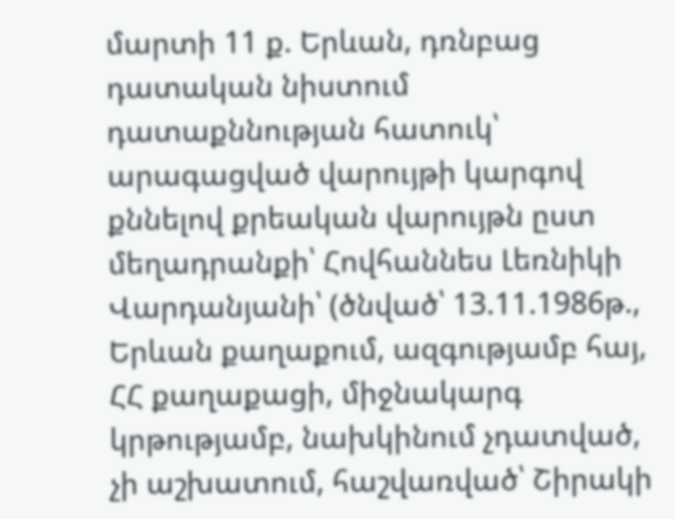մարտի 11 ք. Երևան, դռնբաց դատական նիստում դատաքննության հատուկ՝ արագացված վարույթի կարգով քննելով քրեական վարույթն ըստ մեղադրանքի՝ Հովհաննես Լեռնիկի Վարդանյանի՝ (ծնված՝ 13.11.1986թ., Երևան քաղաքում, ազգությամբ հայ, ՀՀ քաղաքացի, միջնակարգ կրթությամբ, նախկինում չդատված, չի աշխատում, հաշվառված՝ Շիրակի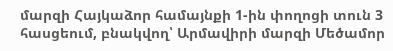մարզի Հայկաձոր համայնքի 1-ին փողոցի տուն 3 հասցեում, բնակվող՝ Արմավիրի մարզի Մեծամոր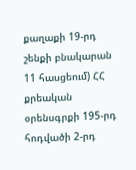քաղաքի 19-րդ շենքի բնակարան 11 հասցեում) ՀՀ քրեական օրենսգրքի 195-րդ հոդվածի 2-րդ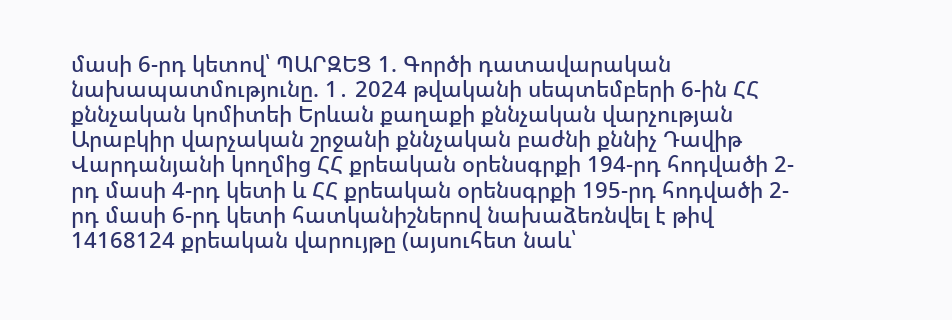մասի 6-րդ կետով՝ ՊԱՐԶԵՑ 1. Գործի դատավարական նախապատմությունը. 1․ 2024 թվականի սեպտեմբերի 6-ին ՀՀ քննչական կոմիտեի Երևան քաղաքի քննչական վարչության Արաբկիր վարչական շրջանի քննչական բաժնի քննիչ Դավիթ Վարդանյանի կողմից ՀՀ քրեական օրենսգրքի 194-րդ հոդվածի 2-րդ մասի 4-րդ կետի և ՀՀ քրեական օրենսգրքի 195-րդ հոդվածի 2-րդ մասի 6-րդ կետի հատկանիշներով նախաձեռնվել է թիվ 14168124 քրեական վարույթը (այսուհետ նաև՝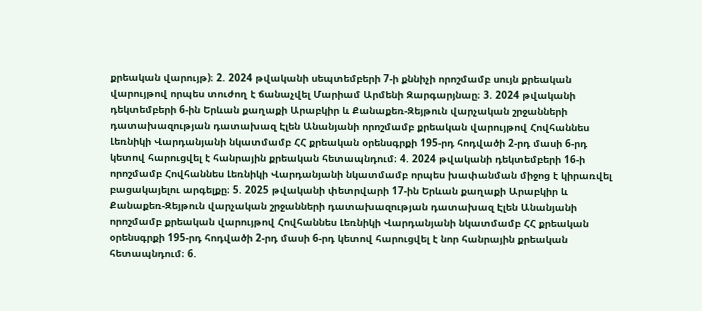քրեական վարույթ)։ 2. 2024 թվականի սեպտեմբերի 7-ի քննիչի որոշմամբ սույն քրեական վարույթով որպես տուժող է ճանաչվել Մարիամ Արմենի Զարգարյնաը։ 3. 2024 թվականի դեկտեմբերի 6-ին Երևան քաղաքի Արաբկիր և Քանաքեռ-Զեյթուն վարչական շրջանների դատախազության դատախազ Էլեն Անանյանի որոշմամբ քրեական վարույթով Հովհաննես Լեռնիկի Վարդանյանի նկատմամբ ՀՀ քրեական օրենսգրքի 195-րդ հոդվածի 2-րդ մասի 6-րդ կետով հարուցվել է հանրային քրեական հետապնդում։ 4. 2024 թվականի դեկտեմբերի 16-ի որոշմամբ Հովհաննես Լեռնիկի Վարդանյանի նկատմամբ որպես խափանման միջոց է կիրառվել բացակայելու արգելքը։ 5. 2025 թվականի փետրվարի 17-ին Երևան քաղաքի Արաբկիր և Քանաքեռ-Զեյթուն վարչական շրջանների դատախազության դատախազ Էլեն Անանյանի որոշմամբ քրեական վարույթով Հովհաննես Լեռնիկի Վարդանյանի նկատմամբ ՀՀ քրեական օրենսգրքի 195-րդ հոդվածի 2-րդ մասի 6-րդ կետով հարուցվել է նոր հանրային քրեական հետապնդում։ 6.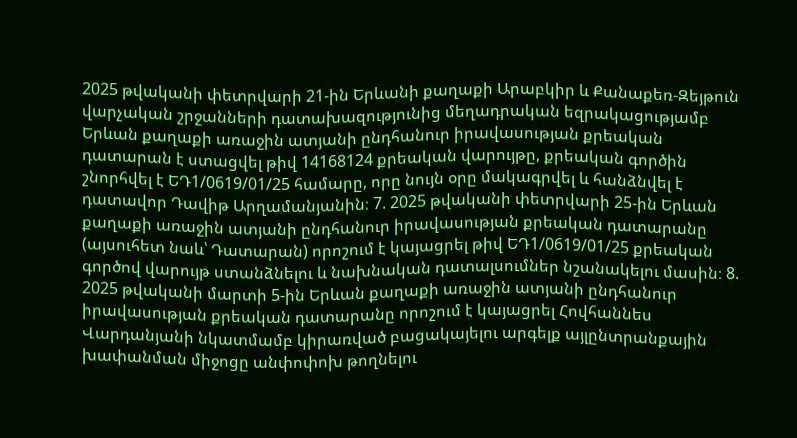2025 թվականի փետրվարի 21-ին Երևանի քաղաքի Արաբկիր և Քանաքեռ-Զեյթուն վարչական շրջանների դատախազությունից մեղադրական եզրակացությամբ Երևան քաղաքի առաջին ատյանի ընդհանուր իրավասության քրեական դատարան է ստացվել թիվ 14168124 քրեական վարույթը, քրեական գործին շնորհվել է ԵԴ1/0619/01/25 համարը, որը նույն օրը մակագրվել և հանձնվել է դատավոր Դավիթ Արղամանյանին։ 7. 2025 թվականի փետրվարի 25-ին Երևան քաղաքի առաջին ատյանի ընդհանուր իրավասության քրեական դատարանը (այսուհետ նաև՝ Դատարան) որոշում է կայացրել թիվ ԵԴ1/0619/01/25 քրեական գործով վարույթ ստանձնելու և նախնական դատալսումներ նշանակելու մասին։ 8. 2025 թվականի մարտի 5-ին Երևան քաղաքի առաջին ատյանի ընդհանուր իրավասության քրեական դատարանը որոշում է կայացրել Հովհաննես Վարդանյանի նկատմամբ կիրառված բացակայելու արգելք այլընտրանքային խափանման միջոցը անփոփոխ թողնելու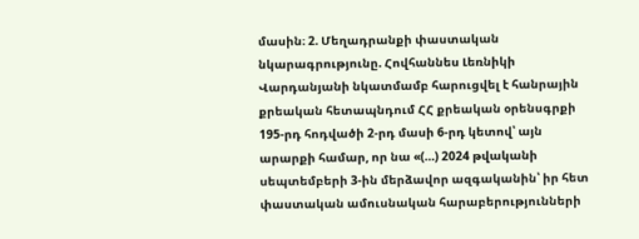մասին։ 2. Մեղադրանքի փաստական նկարագրությունը. Հովհաննես Լեռնիկի Վարդանյանի նկատմամբ հարուցվել է հանրային քրեական հետապնդում ՀՀ քրեական օրենսգրքի 195-րդ հոդվածի 2-րդ մասի 6-րդ կետով՝ այն արարքի համար, որ նա «(…) 2024 թվականի սեպտեմբերի 3-ին մերձավոր ազգականին՝ իր հետ փաստական ամուսնական հարաբերությունների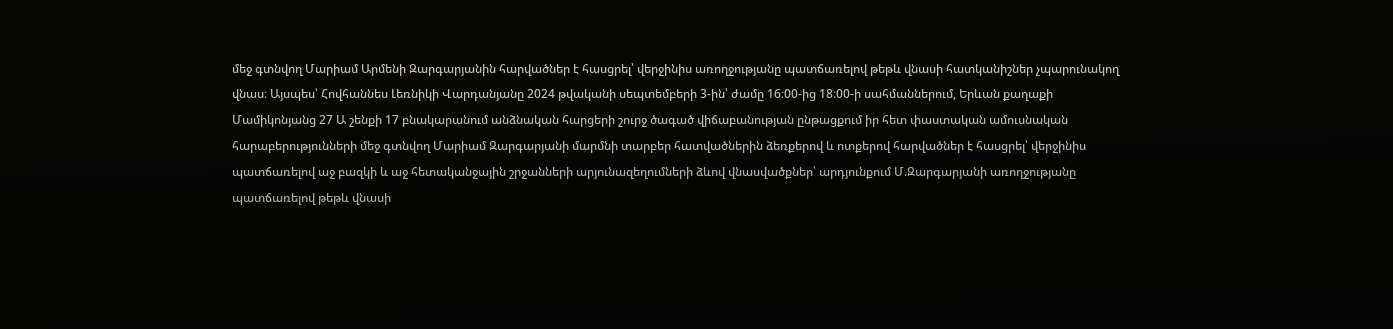մեջ գտնվող Մարիամ Արմենի Զարգարյանին հարվածներ է հասցրել՝ վերջինիս առողջությանը պատճառելով թեթև վնասի հատկանիշներ չպարունակող վնաս։ Այսպես՝ Հովհաննես Լեռնիկի Վարդանյանը 2024 թվականի սեպտեմբերի 3-ին՝ ժամը 16։00-ից 18։00-ի սահմաններում, Երևան քաղաքի Մամիկոնյանց 27 Ա շենքի 17 բնակարանում անձնական հարցերի շուրջ ծագած վիճաբանության ընթացքում իր հետ փաստական ամուսնական հարաբերությունների մեջ գտնվող Մարիամ Զարգարյանի մարմնի տարբեր հատվածներին ձեռքերով և ոտքերով հարվածներ է հասցրել՝ վերջինիս պատճառելով աջ բազկի և աջ հետականջային շրջանների արյունազեղումների ձևով վնասվածքներ՝ արդյունքում Մ.Զարգարյանի առողջությանը պատճառելով թեթև վնասի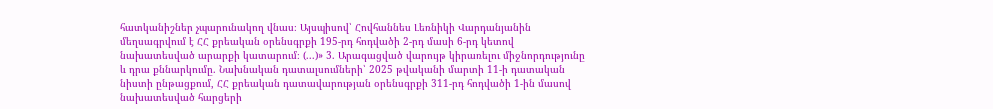հատկանիշներ չպարունակող վնաս։ Այսպիսով՝ Հովհաննես Լեռնիկի Վարդանյանին մեղսագրվում է ՀՀ քրեական օրենսգրքի 195-րդ հոդվածի 2-րդ մասի 6-րդ կետով նախատեսված արարքի կատարում։ (...)» 3. Արագացված վարույթ կիրառելու միջնորդությունը և դրա քննարկումը. Նախնական դատալսումների՝ 2025 թվականի մարտի 11-ի դատական նիստի ընթացքում, ՀՀ քրեական դատավարության օրենսգրքի 311-րդ հոդվածի 1-ին մասով նախատեսված հարցերի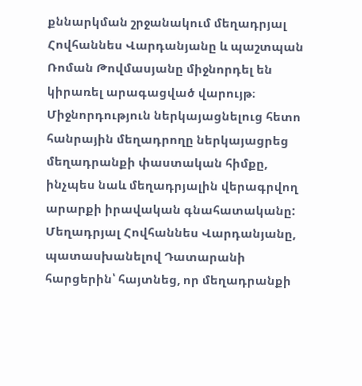քննարկման շրջանակում մեղադրյալ Հովհաննես Վարդանյանը և պաշտպան Ռոման Թովմասյանը միջնորդել են կիրառել արագացված վարույթ։ Միջնորդություն ներկայացնելուց հետո հանրային մեղադրողը ներկայացրեց մեղադրանքի փաստական հիմքը, ինչպես նաև մեղադրյալին վերագրվող արարքի իրավական գնահատականը: Մեղադրյալ Հովհաննես Վարդանյանը, պատասխանելով Դատարանի հարցերին՝ հայտնեց, որ մեղադրանքի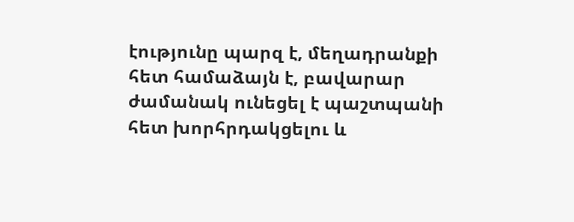էությունը պարզ է, մեղադրանքի հետ համաձայն է, բավարար ժամանակ ունեցել է պաշտպանի հետ խորհրդակցելու և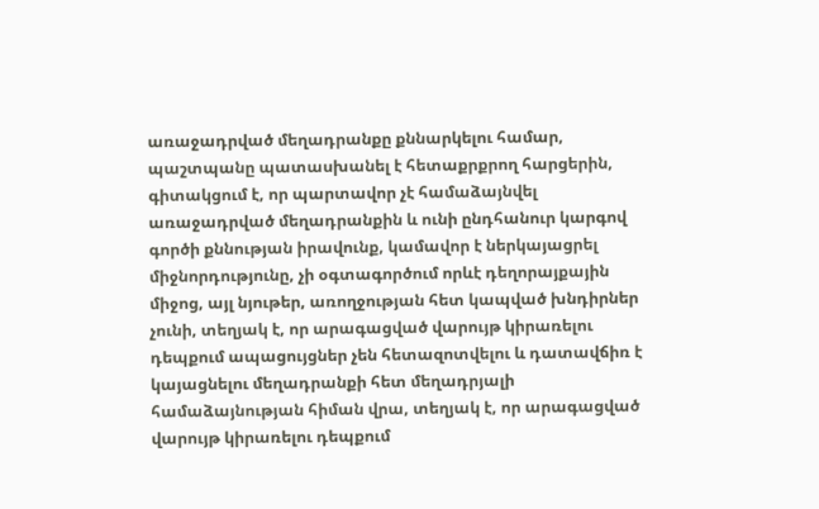առաջադրված մեղադրանքը քննարկելու համար, պաշտպանը պատասխանել է հետաքրքրող հարցերին, գիտակցում է, որ պարտավոր չէ համաձայնվել առաջադրված մեղադրանքին և ունի ընդհանուր կարգով գործի քննության իրավունք, կամավոր է ներկայացրել միջնորդությունը, չի օգտագործում որևէ դեղորայքային միջոց, այլ նյութեր, առողջության հետ կապված խնդիրներ չունի, տեղյակ է, որ արագացված վարույթ կիրառելու դեպքում ապացույցներ չեն հետազոտվելու և դատավճիռ է կայացնելու մեղադրանքի հետ մեղադրյալի համաձայնության հիման վրա, տեղյակ է, որ արագացված վարույթ կիրառելու դեպքում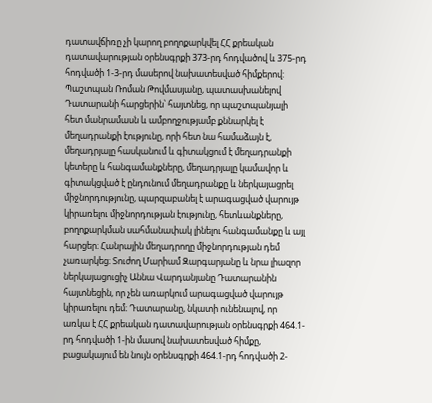դատավճիռը չի կարող բողոքարկվել ՀՀ քրեական դատավարության օրենսգրքի 373-րդ հոդվածով և 375-րդ հոդվածի 1-3-րդ մասերով նախատեսված հիմքերով: Պաշտպան Ռոման Թովմասյանը, պատասխանելով Դատարանի հարցերին՝ հայտնեց, որ պաշտպանյալի հետ մանրամասն և ամբողջությամբ քննարկել է մեղադրանքի էությունը, որի հետ նա համաձայն է, մեղադրյալը հասկանում և գիտակցում է մեղադրանքի կետերը և հանգամանքները, մեղադրյալը կամավոր և գիտակցված է ընդունում մեղադրանքը և ներկայացրել միջնորդությունը, պարզաբանել է արագացված վարույթ կիրառելու միջնորդության էությունը, հետևանքները, բողոքարկման սահմանափակ լինելու հանգամանքը և այլ հարցեր։ Հանրային մեղադրողը միջնորդության դեմ չառարկեց։ Տուժող Մարիամ Զարգարյանը և նրա լիազոր ներկայացուցիչ Աննա Վարդանյանը Դատարանին հայտնեցին, որ չեն առարկում արագացված վարույթ կիրառելու դեմ։ Դատարանը, նկատի ունենալով, որ առկա է ՀՀ քրեական դատավարության օրենսգրքի 464.1-րդ հոդվածի 1-ին մասով նախատեսված հիմքը, բացակայում են նույն օրենսգրքի 464.1-րդ հոդվածի 2-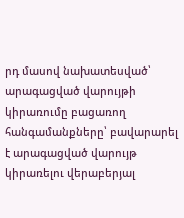րդ մասով նախատեսված՝ արագացված վարույթի կիրառումը բացառող հանգամանքները՝ բավարարել է արագացված վարույթ կիրառելու վերաբերյալ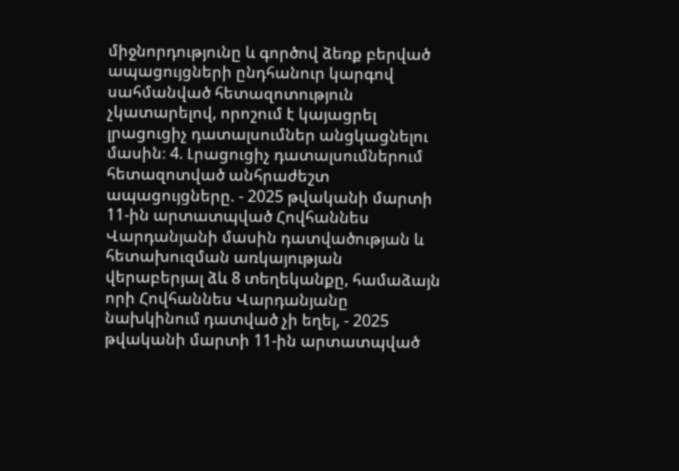միջնորդությունը և գործով ձեռք բերված ապացույցների ընդհանուր կարգով սահմանված հետազոտություն չկատարելով, որոշում է կայացրել լրացուցիչ դատալսումներ անցկացնելու մասին։ 4. Լրացուցիչ դատալսումներում հետազոտված անհրաժեշտ ապացույցները. - 2025 թվականի մարտի 11-ին արտատպված Հովհաննես Վարդանյանի մասին դատվածության և հետախուզման առկայության վերաբերյալ ձև 8 տեղեկանքը, համաձայն որի Հովհաննես Վարդանյանը նախկինում դատված չի եղել, - 2025 թվականի մարտի 11-ին արտատպված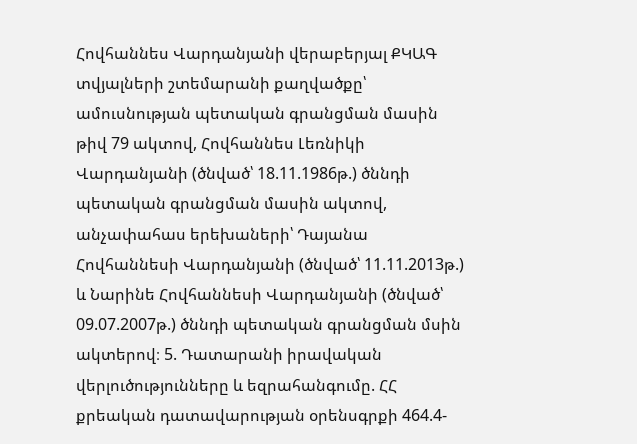Հովհաննես Վարդանյանի վերաբերյալ ՔԿԱԳ տվյալների շտեմարանի քաղվածքը՝ ամուսնության պետական գրանցման մասին թիվ 79 ակտով, Հովհաննես Լեռնիկի Վարդանյանի (ծնված՝ 18.11.1986թ.) ծննդի պետական գրանցման մասին ակտով, անչափահաս երեխաների՝ Դայանա Հովհաննեսի Վարդանյանի (ծնված՝ 11.11.2013թ.) և Նարինե Հովհաննեսի Վարդանյանի (ծնված՝ 09.07.2007թ.) ծննդի պետական գրանցման մսին ակտերով։ 5. Դատարանի իրավական վերլուծությունները և եզրահանգումը. ՀՀ քրեական դատավարության օրենսգրքի 464.4-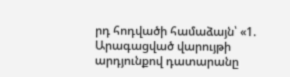րդ հոդվածի համաձայն՝ «1. Արագացված վարույթի արդյունքով դատարանը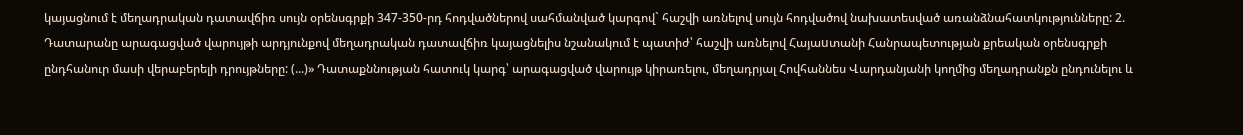կայացնում է մեղադրական դատավճիռ սույն օրենսգրքի 347-350-րդ հոդվածներով սահմանված կարգով` հաշվի առնելով սույն հոդվածով նախատեսված առանձնահատկությունները: 2. Դատարանը արագացված վարույթի արդյունքով մեղադրական դատավճիռ կայացնելիս նշանակում է պատիժ՝ հաշվի առնելով Հայաuտանի Հանրապետության քրեական օրենսգրքի ընդհանուր մասի վերաբերելի դրույթները: (...)» Դատաքննության հատուկ կարգ՝ արագացված վարույթ կիրառելու, մեղադրյալ Հովհաննես Վարդանյանի կողմից մեղադրանքն ընդունելու և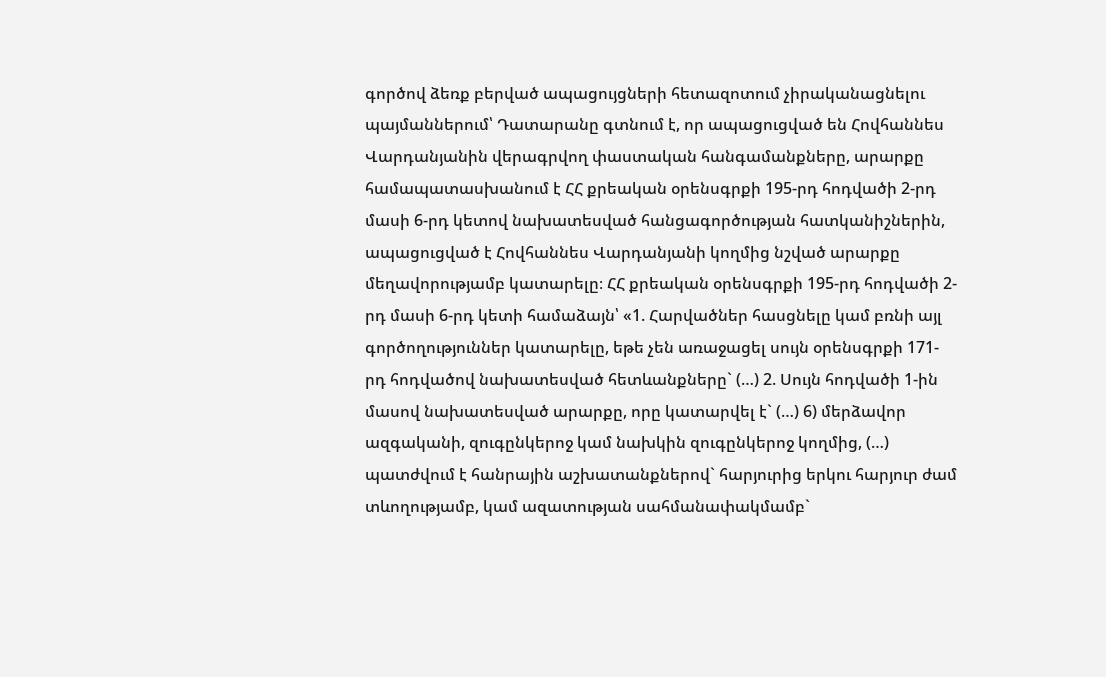գործով ձեռք բերված ապացույցների հետազոտում չիրականացնելու պայմաններում՝ Դատարանը գտնում է, որ ապացուցված են Հովհաննես Վարդանյանին վերագրվող փաստական հանգամանքները, արարքը համապատասխանում է ՀՀ քրեական օրենսգրքի 195-րդ հոդվածի 2-րդ մասի 6-րդ կետով նախատեսված հանցագործության հատկանիշներին, ապացուցված է Հովհաննես Վարդանյանի կողմից նշված արարքը մեղավորությամբ կատարելը։ ՀՀ քրեական օրենսգրքի 195-րդ հոդվածի 2-րդ մասի 6-րդ կետի համաձայն՝ «1. Հարվածներ հասցնելը կամ բռնի այլ գործողություններ կատարելը, եթե չեն առաջացել սույն օրենսգրքի 171-րդ հոդվածով նախատեսված հետևանքները` (…) 2. Սույն հոդվածի 1-ին մասով նախատեսված արարքը, որը կատարվել է` (…) 6) մերձավոր ազգականի, զուգընկերոջ կամ նախկին զուգընկերոջ կողմից, (…) պատժվում է հանրային աշխատանքներով` հարյուրից երկու հարյուր ժամ տևողությամբ, կամ ազատության սահմանափակմամբ`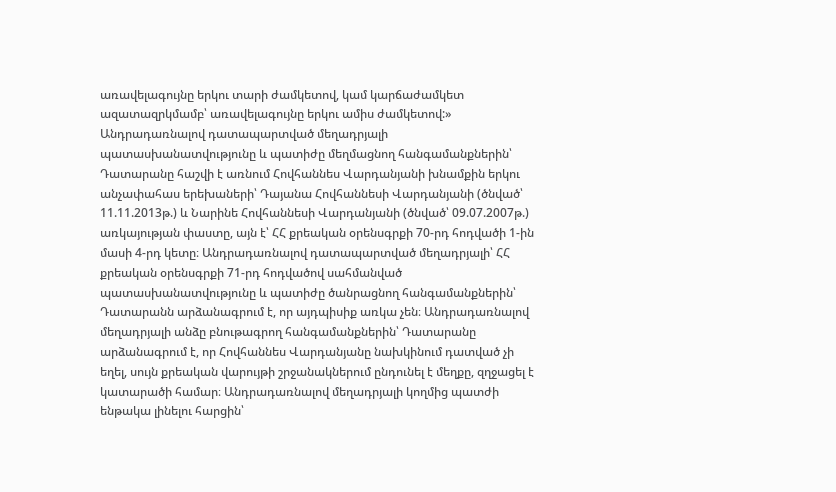առավելագույնը երկու տարի ժամկետով, կամ կարճաժամկետ ազատազրկմամբ՝ առավելագույնը երկու ամիս ժամկետով:» Անդրադառնալով դատապարտված մեղադրյալի պատասխանատվությունը և պատիժը մեղմացնող հանգամանքներին՝ Դատարանը հաշվի է առնում Հովհաննես Վարդանյանի խնամքին երկու անչափահաս երեխաների՝ Դայանա Հովհաննեսի Վարդանյանի (ծնված՝ 11.11.2013թ.) և Նարինե Հովհաննեսի Վարդանյանի (ծնված՝ 09.07.2007թ.) առկայության փաստը, այն է՝ ՀՀ քրեական օրենսգրքի 70-րդ հոդվածի 1-ին մասի 4-րդ կետը։ Անդրադառնալով դատապարտված մեղադրյալի՝ ՀՀ քրեական օրենսգրքի 71-րդ հոդվածով սահմանված պատասխանատվությունը և պատիժը ծանրացնող հանգամանքներին՝ Դատարանն արձանագրում է, որ այդպիսիք առկա չեն։ Անդրադառնալով մեղադրյալի անձը բնութագրող հանգամանքներին՝ Դատարանը արձանագրում է, որ Հովհաննես Վարդանյանը նախկինում դատված չի եղել, սույն քրեական վարույթի շրջանակներում ընդունել է մեղքը, զղջացել է կատարածի համար։ Անդրադառնալով մեղադրյալի կողմից պատժի ենթակա լինելու հարցին՝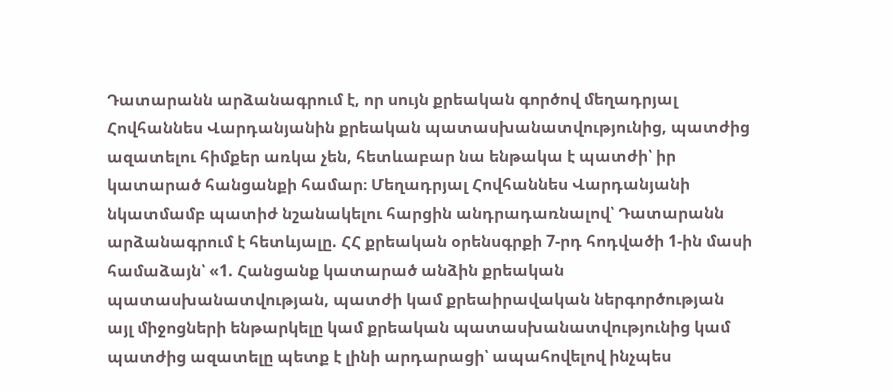Դատարանն արձանագրում է, որ սույն քրեական գործով մեղադրյալ Հովհաննես Վարդանյանին քրեական պատասխանատվությունից, պատժից ազատելու հիմքեր առկա չեն, հետևաբար նա ենթակա է պատժի՝ իր կատարած հանցանքի համար։ Մեղադրյալ Հովհաննես Վարդանյանի նկատմամբ պատիժ նշանակելու հարցին անդրադառնալով՝ Դատարանն արձանագրում է հետևյալը. ՀՀ քրեական օրենսգրքի 7-րդ հոդվածի 1-ին մասի համաձայն՝ «1. Հանցանք կատարած անձին քրեական պատասխանատվության, պատժի կամ քրեաիրավական ներգործության այլ միջոցների ենթարկելը կամ քրեական պատասխանատվությունից կամ պատժից ազատելը պետք է լինի արդարացի՝ ապահովելով ինչպես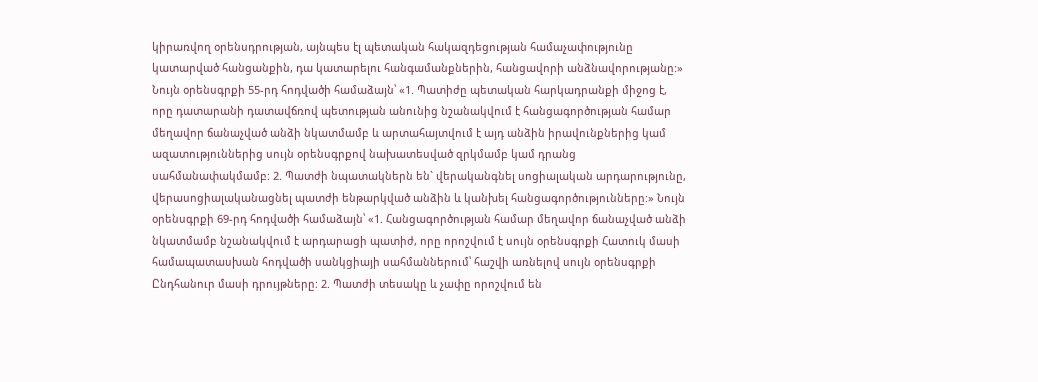կիրառվող օրենսդրության, այնպես էլ պետական հակազդեցության համաչափությունը կատարված հանցանքին, դա կատարելու հանգամանքներին, հանցավորի անձնավորությանը:» Նույն օրենսգրքի 55-րդ հոդվածի համաձայն՝ «1. Պատիժը պետական հարկադրանքի միջոց է, որը դատարանի դատավճռով պետության անունից նշանակվում է հանցագործության համար մեղավոր ճանաչված անձի նկատմամբ և արտահայտվում է այդ անձին իրավունքներից կամ ազատություններից սույն օրենսգրքով նախատեսված զրկմամբ կամ դրանց սահմանափակմամբ: 2. Պատժի նպատակներն են` վերականգնել սոցիալական արդարությունը, վերասոցիալականացնել պատժի ենթարկված անձին և կանխել հանցագործությունները:» Նույն օրենսգրքի 69-րդ հոդվածի համաձայն՝ «1. Հանցագործության համար մեղավոր ճանաչված անձի նկատմամբ նշանակվում է արդարացի պատիժ, որը որոշվում է սույն օրենսգրքի Հատուկ մասի համապատասխան հոդվածի սանկցիայի սահմաններում՝ հաշվի առնելով սույն օրենսգրքի Ընդհանուր մասի դրույթները: 2. Պատժի տեսակը և չափը որոշվում են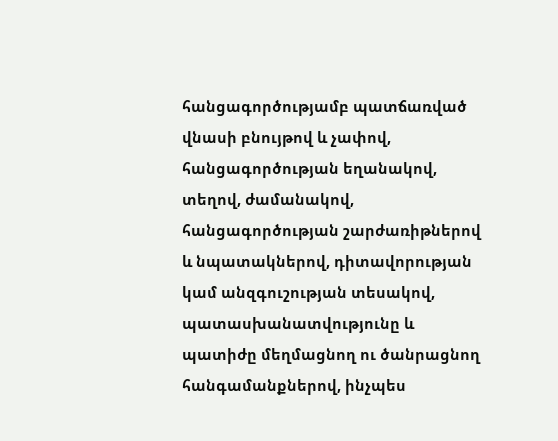հանցագործությամբ պատճառված վնասի բնույթով և չափով, հանցագործության եղանակով, տեղով, ժամանակով, հանցագործության շարժառիթներով և նպատակներով, դիտավորության կամ անզգուշության տեսակով, պատասխանատվությունը և պատիժը մեղմացնող ու ծանրացնող հանգամանքներով, ինչպես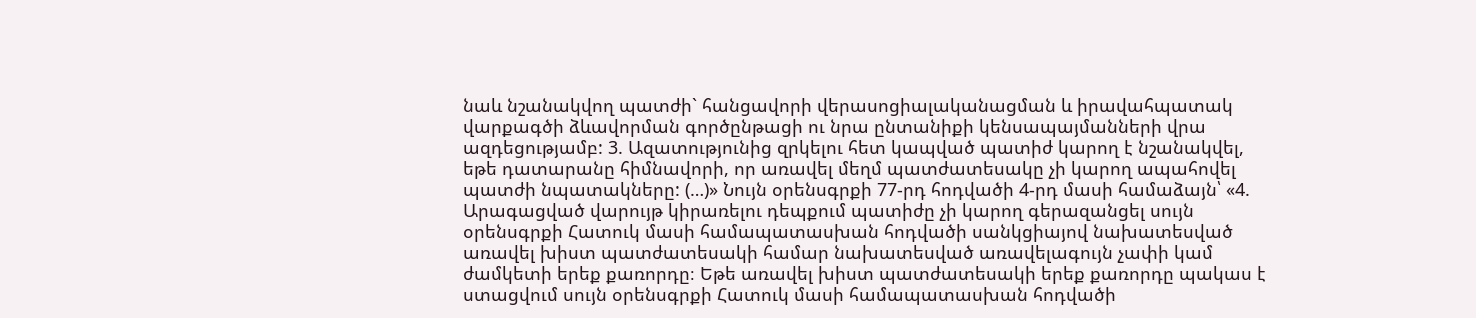նաև նշանակվող պատժի` հանցավորի վերասոցիալականացման և իրավահպատակ վարքագծի ձևավորման գործընթացի ու նրա ընտանիքի կենսապայմանների վրա ազդեցությամբ: 3. Ազատությունից զրկելու հետ կապված պատիժ կարող է նշանակվել, եթե դատարանը հիմնավորի, որ առավել մեղմ պատժատեսակը չի կարող ապահովել պատժի նպատակները: (…)» Նույն օրենսգրքի 77-րդ հոդվածի 4-րդ մասի համաձայն՝ «4. Արագացված վարույթ կիրառելու դեպքում պատիժը չի կարող գերազանցել սույն օրենսգրքի Հատուկ մասի համապատասխան հոդվածի սանկցիայով նախատեսված առավել խիստ պատժատեսակի համար նախատեսված առավելագույն չափի կամ ժամկետի երեք քառորդը։ Եթե առավել խիստ պատժատեսակի երեք քառորդը պակաս է ստացվում սույն օրենսգրքի Հատուկ մասի համապատասխան հոդվածի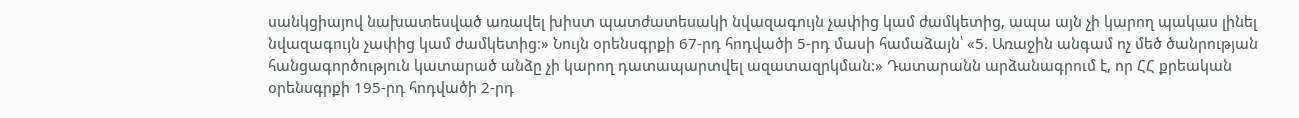սանկցիայով նախատեսված առավել խիստ պատժատեսակի նվազագույն չափից կամ ժամկետից, ապա այն չի կարող պակաս լինել նվազագույն չափից կամ ժամկետից։» Նույն օրենսգրքի 67-րդ հոդվածի 5-րդ մասի համաձայն՝ «5. Առաջին անգամ ոչ մեծ ծանրության հանցագործություն կատարած անձը չի կարող դատապարտվել ազատազրկման:» Դատարանն արձանագրում է, որ ՀՀ քրեական օրենսգրքի 195-րդ հոդվածի 2-րդ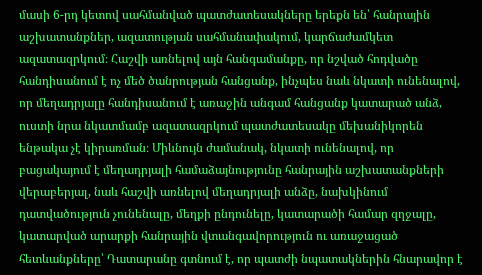մասի 6-րդ կետով սահմանված պատժատեսակները երեքն են՝ հանրային աշխատանքներ, ազատության սահմանափակում, կարճաժամկետ ազատազրկում։ Հաշվի առնելով այն հանգամանքը, որ նշված հոդվածը հանդիսանում է ոչ մեծ ծանրության հանցանք, ինչպես նաև նկատի ունենալով, որ մեղադրյալը հանդիսանում է առաջին անգամ հանցանք կատարած անձ, ուստի նրա նկատմամբ ազատազրկում պատժատեսակը մեխանիկորեն ենթակա չէ կիրառման։ Միևնույն ժամանակ, նկատի ունենալով, որ բացակայում է մեղադրյալի համաձայնությունը հանրային աշխատանքների վերաբերյալ, նաև հաշվի առնելով մեղադրյալի անձը, նախկինում դատվածություն չունենալը, մեղքի ընդունելը, կատարածի համար զղջալը, կատարված արարքի հանրային վտանգավորություն ու առաջացած հետևանքները՝ Դատարանը գտնում է, որ պատժի նպատակներին հնարավոր է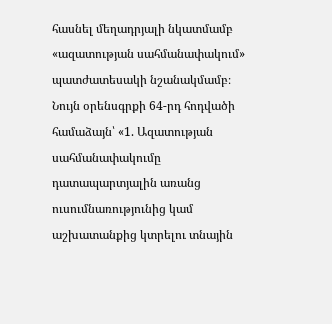հասնել մեղադրյալի նկատմամբ «ազատության սահմանափակում» պատժատեսակի նշանակմամբ։ Նույն օրենսգրքի 64-րդ հոդվածի համաձայն՝ «1. Ազատության սահմանափակումը դատապարտյալին առանց ուսումնառությունից կամ աշխատանքից կտրելու տնային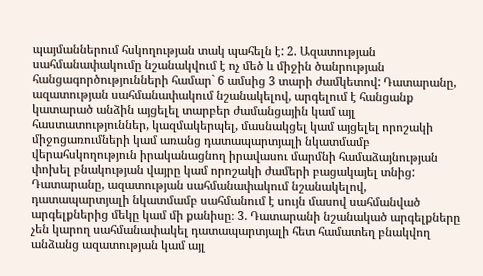պայմաններում հսկողության տակ պահելն է: 2. Ազատության սահմանափակումը նշանակվում է ոչ մեծ և միջին ծանրության հանցագործությունների համար` 6 ամսից 3 տարի ժամկետով: Դատարանը, ազատության սահմանափակում նշանակելով, արգելում է հանցանք կատարած անձին այցելել տարբեր ժամանցային կամ այլ հաստատություններ, կազմակերպել, մասնակցել կամ այցելել որոշակի միջոցառումների կամ առանց դատապարտյալի նկատմամբ վերահսկողություն իրականացնող իրավասու մարմնի համաձայնության փոխել բնակության վայրը կամ որոշակի ժամերի բացակայել տնից: Դատարանը, ազատության սահմանափակում նշանակելով, դատապարտյալի նկատմամբ սահմանում է սույն մասով սահմանված արգելքներից մեկը կամ մի քանիսը։ 3. Դատարանի նշանակած արգելքները չեն կարող սահմանափակել դատապարտյալի հետ համատեղ բնակվող անձանց ազատության կամ այլ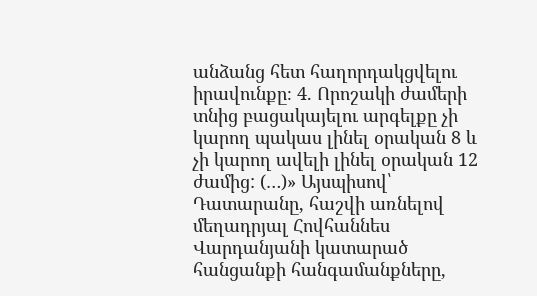անձանց հետ հաղորդակցվելու իրավունքը։ 4. Որոշակի ժամերի տնից բացակայելու արգելքը չի կարող պակաս լինել օրական 8 և չի կարող ավելի լինել օրական 12 ժամից: (…)» Այսպիսով՝ Դատարանը, հաշվի առնելով մեղադրյալ Հովհաննես Վարդանյանի կատարած հանցանքի հանգամանքները,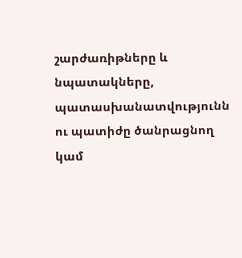շարժառիթները և նպատակները, պատասխանատվությունն ու պատիժը ծանրացնող կամ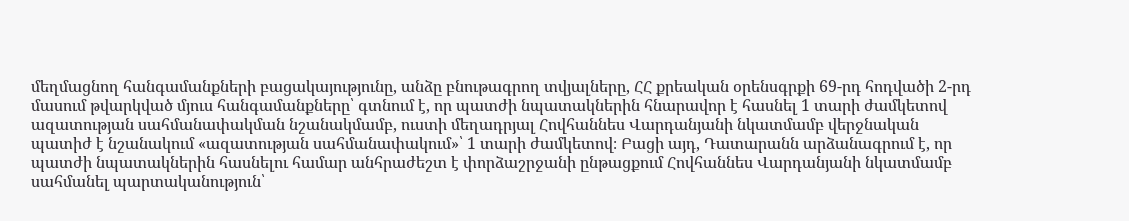մեղմացնող հանգամանքների բացակայությունը, անձը բնութագրող տվյալները, ՀՀ քրեական օրենսգրքի 69-րդ հոդվածի 2-րդ մասում թվարկված մյուս հանգամանքները՝ գտնում է, որ պատժի նպատակներին հնարավոր է հասնել 1 տարի ժամկետով ազատության սահմանափակման նշանակմամբ, ուստի մեղադրյալ Հովհաննես Վարդանյանի նկատմամբ վերջնական պատիժ է նշանակում «ազատության սահմանափակում»՝ 1 տարի ժամկետով։ Բացի այդ, Դատարանն արձանագրում է, որ պատժի նպատակներին հասնելու համար անհրաժեշտ է փորձաշրջանի ընթացքում Հովհաննես Վարդանյանի նկատմամբ սահմանել պարտականություն՝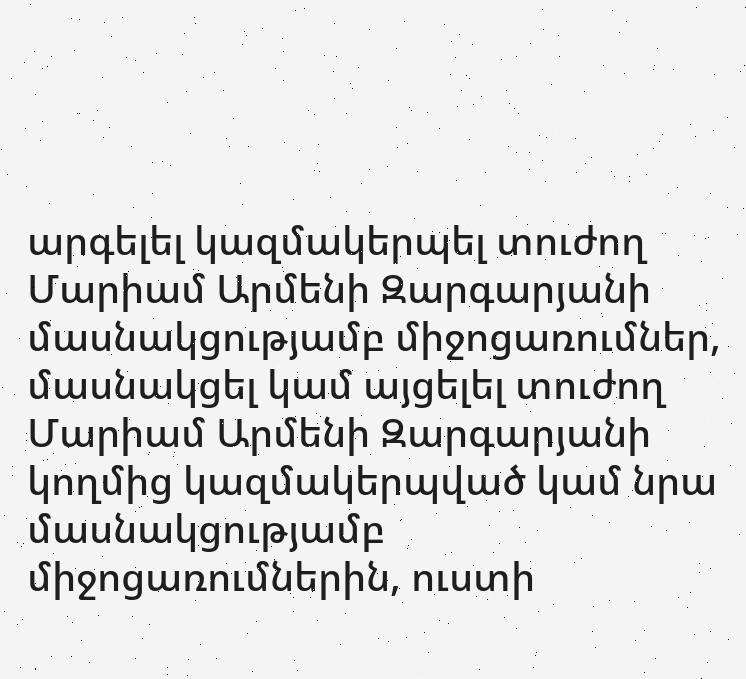արգելել կազմակերպել տուժող Մարիամ Արմենի Զարգարյանի մասնակցությամբ միջոցառումներ, մասնակցել կամ այցելել տուժող Մարիամ Արմենի Զարգարյանի կողմից կազմակերպված կամ նրա մասնակցությամբ միջոցառումներին, ուստի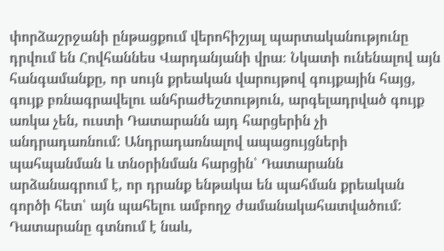փորձաշրջանի ընթացքում վերոհիշյալ պարտականությունը դրվում են Հովհաննես Վարդանյանի վրա։ Նկատի ունենալով այն հանգամանքը, որ սույն քրեական վարույթով գույքային հայց, գույք բռնագրավելու անհրաժեշտություն, արգելադրված գույք առկա չեն, ուստի Դատարանն այդ հարցերին չի անդրադառնում: Անդրադառնալով ապացույցների պահպանման և տնօրինման հարցին՝ Դատարանն արձանագրում է, որ դրանք ենթակա են պահման քրեական գործի հետ՝ այն պահելու ամբողջ ժամանակահատվածում: Դատարանը գտնում է նաև,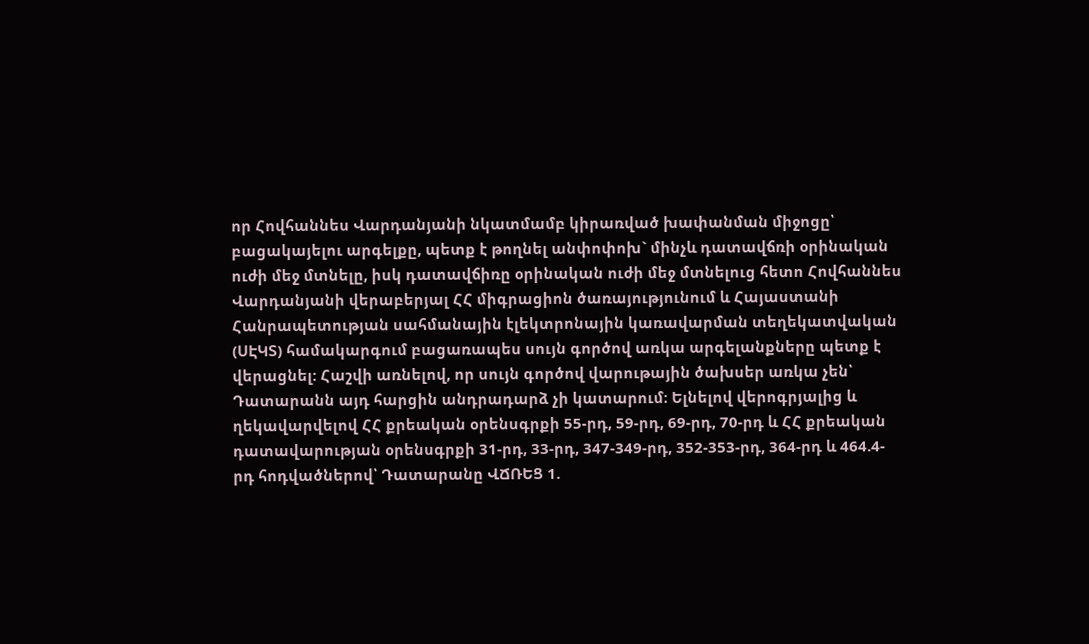որ Հովհաննես Վարդանյանի նկատմամբ կիրառված խափանման միջոցը՝ բացակայելու արգելքը, պետք է թողնել անփոփոխ` մինչև դատավճռի օրինական ուժի մեջ մտնելը, իսկ դատավճիռը օրինական ուժի մեջ մտնելուց հետո Հովհաննես Վարդանյանի վերաբերյալ ՀՀ միգրացիոն ծառայությունում և Հայաստանի Հանրապետության սահմանային էլեկտրոնային կառավարման տեղեկատվական (ՍԷԿՏ) համակարգում բացառապես սույն գործով առկա արգելանքները պետք է վերացնել: Հաշվի առնելով, որ սույն գործով վարութային ծախսեր առկա չեն՝ Դատարանն այդ հարցին անդրադարձ չի կատարում։ Ելնելով վերոգրյալից և ղեկավարվելով ՀՀ քրեական օրենսգրքի 55-րդ, 59-րդ, 69-րդ, 70-րդ և ՀՀ քրեական դատավարության օրենսգրքի 31-րդ, 33-րդ, 347-349-րդ, 352-353-րդ, 364-րդ և 464.4-րդ հոդվածներով՝ Դատարանը ՎՃՌԵՑ 1.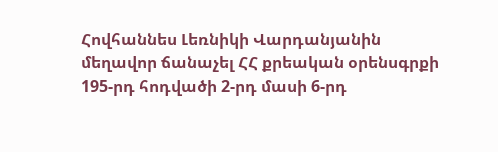Հովհաննես Լեռնիկի Վարդանյանին մեղավոր ճանաչել ՀՀ քրեական օրենսգրքի 195-րդ հոդվածի 2-րդ մասի 6-րդ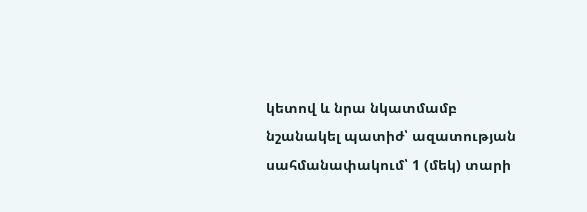կետով և նրա նկատմամբ նշանակել պատիժ՝ ազատության սահմանափակում՝ 1 (մեկ) տարի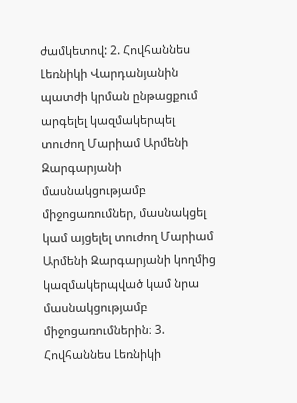ժամկետով: 2. Հովհաննես Լեռնիկի Վարդանյանին պատժի կրման ընթացքում արգելել կազմակերպել տուժող Մարիամ Արմենի Զարգարյանի մասնակցությամբ միջոցառումներ, մասնակցել կամ այցելել տուժող Մարիամ Արմենի Զարգարյանի կողմից կազմակերպված կամ նրա մասնակցությամբ միջոցառումներին։ 3. Հովհաննես Լեռնիկի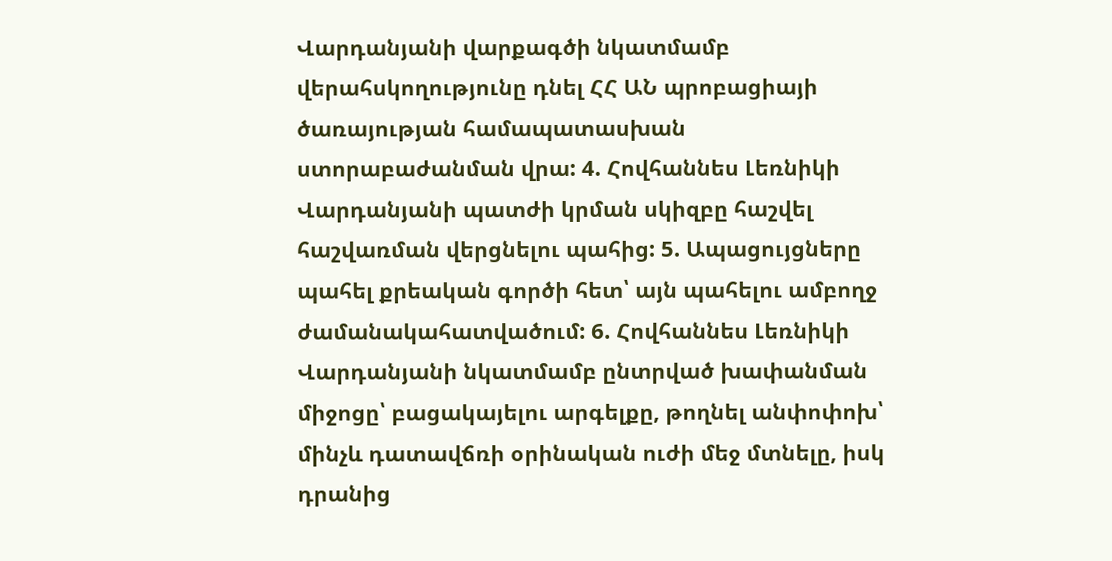Վարդանյանի վարքագծի նկատմամբ վերահսկողությունը դնել ՀՀ ԱՆ պրոբացիայի ծառայության համապատասխան ստորաբաժանման վրա: 4. Հովհաննես Լեռնիկի Վարդանյանի պատժի կրման սկիզբը հաշվել հաշվառման վերցնելու պահից: 5. Ապացույցները պահել քրեական գործի հետ՝ այն պահելու ամբողջ ժամանակահատվածում: 6. Հովհաննես Լեռնիկի Վարդանյանի նկատմամբ ընտրված խափանման միջոցը՝ բացակայելու արգելքը, թողնել անփոփոխ՝ մինչև դատավճռի օրինական ուժի մեջ մտնելը, իսկ դրանից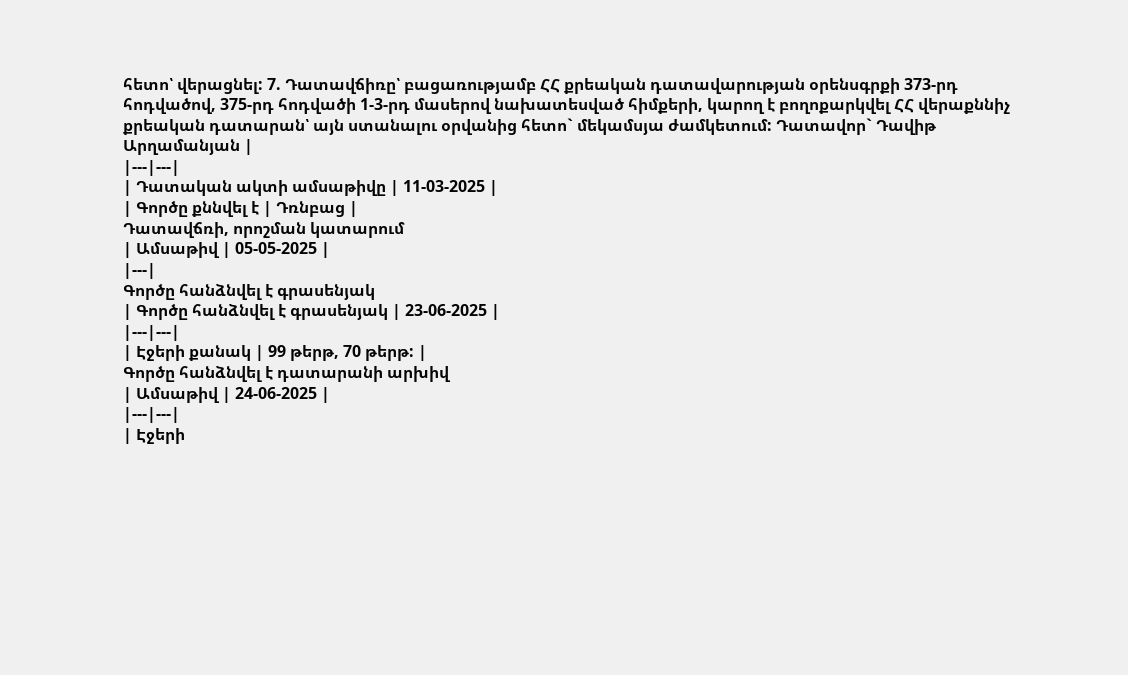հետո՝ վերացնել: 7. Դատավճիռը՝ բացառությամբ ՀՀ քրեական դատավարության օրենսգրքի 373-րդ հոդվածով, 375-րդ հոդվածի 1-3-րդ մասերով նախատեսված հիմքերի, կարող է բողոքարկվել ՀՀ վերաքննիչ քրեական դատարան՝ այն ստանալու օրվանից հետո` մեկամսյա ժամկետում: Դատավոր` Դավիթ Արղամանյան |
|---|---|
| Դատական ակտի ամսաթիվը | 11-03-2025 |
| Գործը քննվել է | Դռնբաց |
Դատավճռի, որոշման կատարում
| Ամսաթիվ | 05-05-2025 |
|---|
Գործը հանձնվել է գրասենյակ
| Գործը հանձնվել է գրասենյակ | 23-06-2025 |
|---|---|
| Էջերի քանակ | 99 թերթ, 70 թերթ: |
Գործը հանձնվել է դատարանի արխիվ
| Ամսաթիվ | 24-06-2025 |
|---|---|
| Էջերի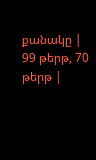քանակը | 99 թերթ, 70 թերթ |